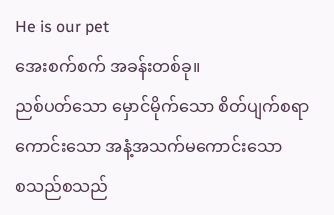He is our pet
အေးစက်စက် အခန်းတစ်ခု။
ညစ်ပတ်သော မှောင်မိုက်သော စိတ်ပျက်စရာကောင်းသော အနံ့အသက်မကောင်းသော
စသည်စသည်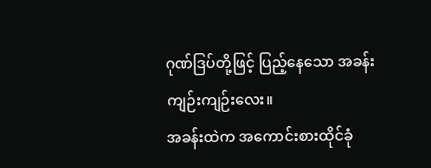ဂုဏ်ဒြပ်တို့ဖြင့် ပြည့်နေသော အခန်းကျဉ်းကျဉ်းလေး။
အခန်းထဲက အကောင်းစားထိုင်ခုံ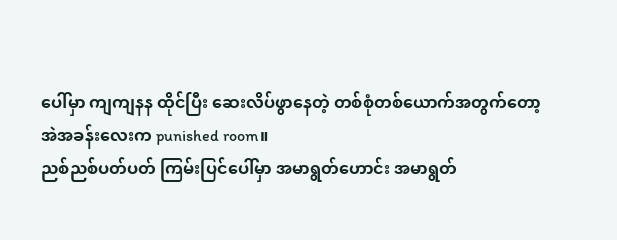ပေါ်မှာ ကျကျနန ထိုင်ပြီး ဆေးလိပ်ဖွာနေတဲ့ တစ်စုံတစ်ယောက်အတွက်တော့
အဲအခန်းလေးက punished room။
ညစ်ညစ်ပတ်ပတ် ကြမ်းပြင်ပေါ်မှာ အမာရွတ်ဟောင်း အမာရွတ်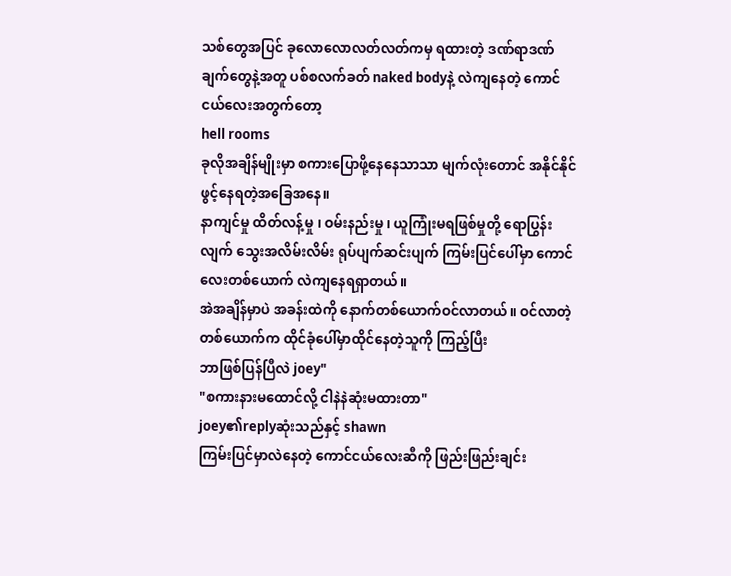သစ်တွေအပြင် ခုလောလောလတ်လတ်ကမှ ရထားတဲ့ ဒဏ်ရာဒဏ်ချက်တွေနဲ့အတူ ပစ်စလက်ခတ် naked bodyနဲ့ လဲကျနေတဲ့ ကောင်ငယ်လေးအတွက်တော့
hell rooms
ခုလိုအချိန်မျိုးမှာ စကားပြောဖို့နေနေသာသာ မျက်လုံးတောင် အနိုင်နိုင်ဖွင့်နေရတဲ့အခြေအနေ။
နာကျင်မှု ထိတ်လန့်မှု ၊ ဝမ်းနည်းမှု ၊ ယူကြုံးမရဖြစ်မှုတို့ ရောပြွန်းလျက် သွေးအလိမ်းလိမ်း ရုပ်ပျက်ဆင်းပျက် ကြမ်းပြင်ပေါ်မှာ ကောင်လေးတစ်ယောက် လဲကျနေရရှာတယ်။
အဲအချိန်မှာပဲ အခန်းထဲကို နောက်တစ်ယောက်ဝင်လာတယ်။ ဝင်လာတဲ့တစ်ယောက်က ထိုင်ခုံပေါ်မှာထိုင်နေတဲ့သူကို ကြည့်ပြီး
ဘာဖြစ်ပြန်ပြီလဲ joey"
"စကားနားမထောင်လို့ ငါနဲနဲဆုံးမထားတာ"
joey၏replyဆုံးသည်နှင့် shawn
ကြမ်းပြင်မှာလဲနေတဲ့ ကောင်ငယ်လေးဆီကို ဖြည်းဖြည်းချင်း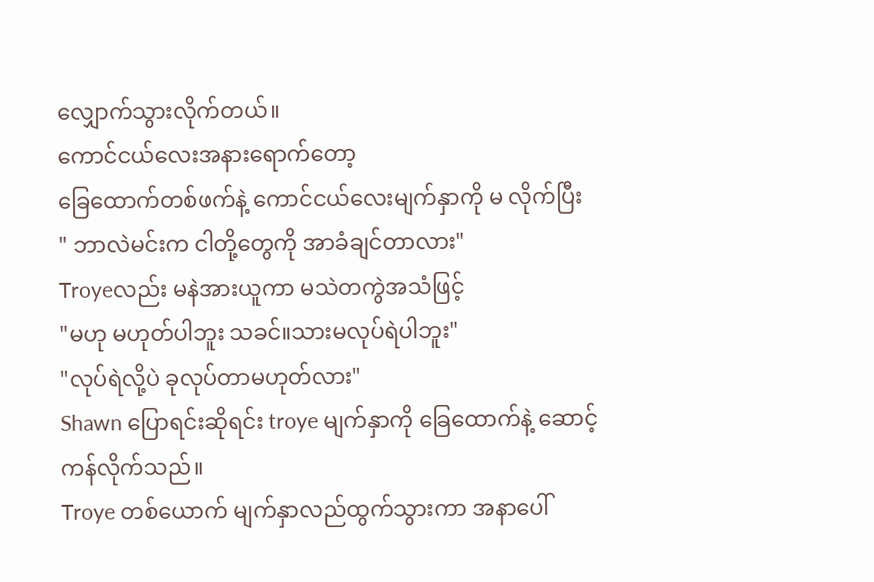လျှောက်သွားလိုက်တယ်။
ကောင်ငယ်လေးအနားရောက်တော့
ခြေထောက်တစ်ဖက်နဲ့ ကောင်ငယ်လေးမျက်နှာကို မ လိုက်ပြီး
" ဘာလဲမင်းက ငါတို့တွေကို အာခံချင်တာလား"
Troyeလည်း မနဲအားယူကာ မသဲတကွဲအသံဖြင့်
"မဟု မဟုတ်ပါဘူး သခင်။သားမလုပ်ရဲပါဘူး"
"လုပ်ရဲလို့ပဲ ခုလုပ်တာမဟုတ်လား"
Shawn ပြောရင်းဆိုရင်း troye မျက်နှာကို ခြေထောက်နဲ့ ဆောင့်ကန်လိုက်သည်။
Troye တစ်ယောက် မျက်နှာလည်ထွက်သွားကာ အနာပေါ်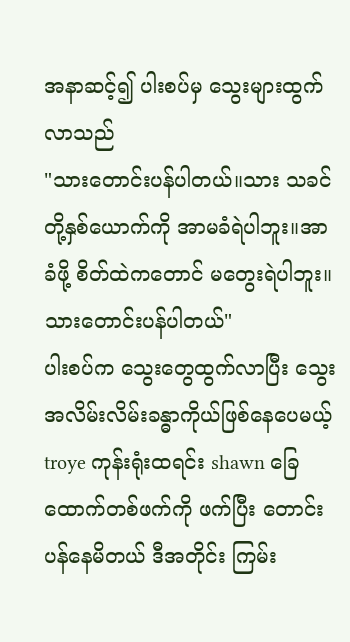အနာဆင့်၍ ပါးစပ်မှ သွေးများထွက်လာသည်
"သားတောင်းပန်ပါတယ်။သား သခင်တို့နှစ်ယောက်ကို အာမခံရဲပါဘူး။အာခံဖို့ စိတ်ထဲကတောင် မတွေးရဲပါဘူး။သားတောင်းပန်ပါတယ်"
ပါးစပ်က သွေးတွေထွက်လာပြီး သွေးအလိမ်းလိမ်းခန္ဓာကိုယ်ဖြစ်နေပေမယ့် troye ကုန်းရုံးထရင်း shawn ခြေထောက်တစ်ဖက်ကို ဖက်ပြီး တောင်းပန်နေမိတယ် ဒီအတိုင်း ကြမ်း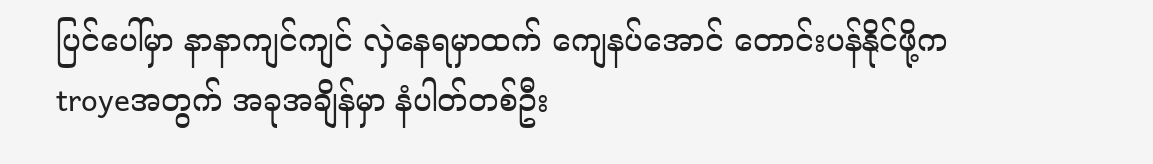ပြင်ပေါ်မှာ နာနာကျင်ကျင် လှဲနေရမှာထက် ကျေနပ်အောင် တောင်းပန်နိုင်ဖို့က troyeအတွက် အခုအချိန်မှာ နံပါတ်တစ်ဦး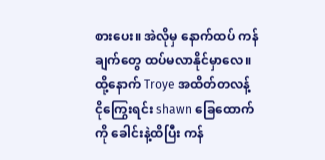စားပေး။ အဲလိုမှ နောက်ထပ် ကန်ချက်တွေ ထပ်မလာနိုင်မှာလေ။
ထို့နောက် Troye အထိတ်တလန့် ငိုကြွေးရင်း shawn ခြေထောက်ကို ခေါင်းနဲ့ထိပြီး ကန်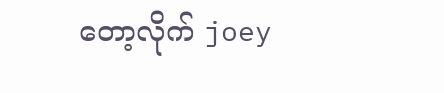တော့လိုက် joey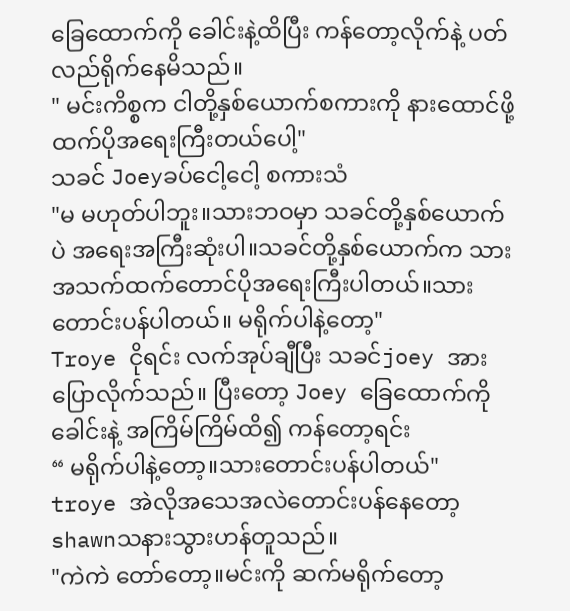ခြေထောက်ကို ခေါင်းနဲ့ထိပြီး ကန်တော့လိုက်နဲ့ ပတ်လည်ရိုက်နေမိသည်။
" မင်းကိစ္စက ငါတို့နှစ်ယောက်စကားကို နားထောင်ဖို့ထက်ပိုအရေးကြီးတယ်ပေါ့"
သခင် Joeyခပ်ငေါ့ငေါ့ စကားသံ
"မ မဟုတ်ပါဘူး။သားဘဝမှာ သခင်တို့နှစ်ယောက်ပဲ အရေးအကြီးဆုံးပါ။သခင်တို့နှစ်ယောက်က သားအသက်ထက်တောင်ပိုအရေးကြီးပါတယ်။သားတောင်းပန်ပါတယ်။ မရိုက်ပါနဲ့တော့"
Troye ငိုရင်း လက်အုပ်ချီပြီး သခင်joey အားပြောလိုက်သည်။ ပြီးတော့ Joey ခြေထောက်ကို ခေါင်းနဲ့ အကြိမ်ကြိမ်ထိ၍ ကန်တော့ရင်း
“ မရိုက်ပါနဲ့တော့။သားတောင်းပန်ပါတယ်"
troye အဲလိုအသေအလဲတောင်းပန်နေတော့ shawnသနားသွားဟန်တူသည်။
"ကဲကဲ တော်တော့။မင်းကို ဆက်မရိုက်တော့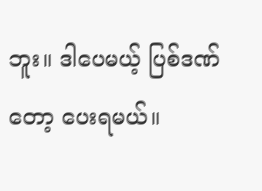ဘူး။ ဒါပေမယ့် ပြစ်ဒဏ်တော့ ပေးရမယ်။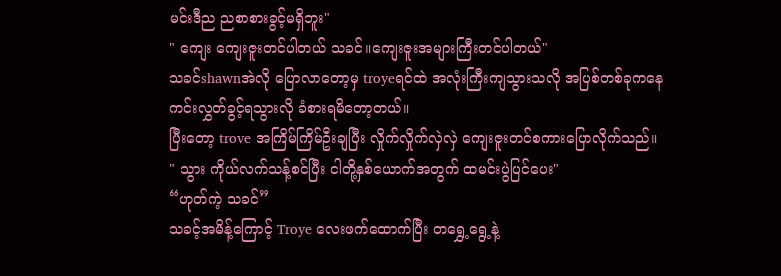မင်းဒီည ညစာစားခွင့်မရှိဘူး"
" ကျေး ကျေးဇူးတင်ပါတယ် သခင်။ကျေးဇူးအများကြီးတင်ပါတယ်"
သခင်shawnအဲလို ပြောလာတော့မှ troyeရင်ထဲ အလုံးကြီးကျသွားသလို အပြစ်တစ်ခုကနေ ကင်းလွှတ်ခွင့်ရသွားလို ခံစားရမိတော့တယ်။
ပြီးတော့ trove အကြိမ်ကြိမ်ဦးချပြီး လှိုက်လှိုက်လှဲလှဲ ကျေးဇူးတင်စကားပြောလိုက်သည်။
" သွား ကိုယ်လက်သန့်စင်ပြီး ငါတို့နှစ်ယောက်အတွက် ထမင်းပွဲပြင်ပေး"
“ဟုတ်ကဲ့ သခင်”
သခင့်အမိန့်ကြောင့် Troye လေးဖက်ထောက်ပြီး တရွှေ့ရွေ့နဲ့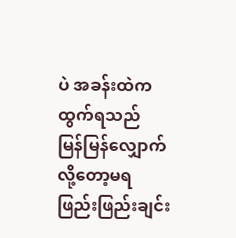ပဲ အခန်းထဲက ထွက်ရသည်
မြန်မြန်လျှောက်လို့တော့မရ
ဖြည်းဖြည်းချင်း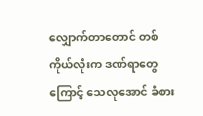လျှောက်တာတောင် တစ်ကိုယ်လုံးက ဒဏ်ရာတွေကြောင့် သေလုအောင် ခံစား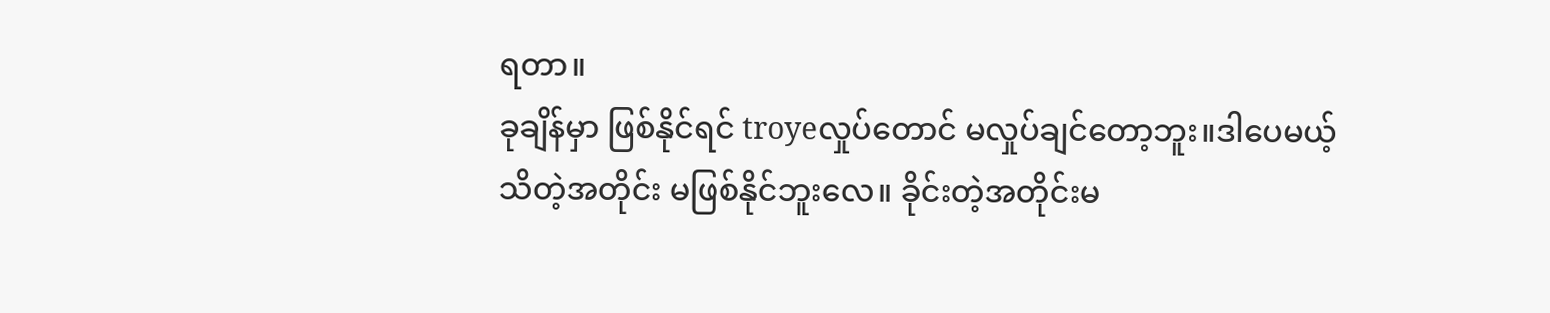ရတာ။
ခုချိန်မှာ ဖြစ်နိုင်ရင် troyeလှုပ်တောင် မလှုပ်ချင်တော့ဘူး။ဒါပေမယ့် သိတဲ့အတိုင်း မဖြစ်နိုင်ဘူးလေ။ ခိုင်းတဲ့အတိုင်းမ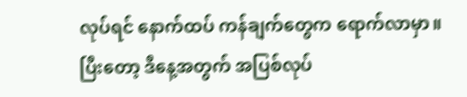လုပ်ရင် နောက်ထပ် ကန်ချက်တွေက ရောက်လာမှာ။
ပြီးတော့ ဒီနေ့အတွက် အပြစ်လုပ်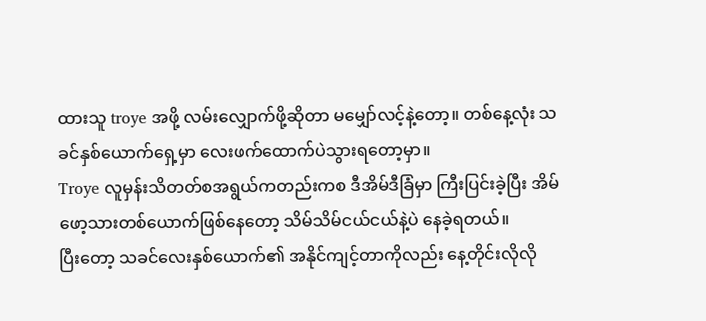ထားသူ troye အဖို့ လမ်းလျှောက်ဖို့ဆိုတာ မမျှော်လင့်နဲ့တော့။ တစ်နေ့လုံး သခင်နှစ်ယောက်ရှေ့မှာ လေးဖက်ထောက်ပဲသွားရတော့မှာ။
Troye လူမှန်းသိတတ်စအရွယ်ကတည်းကစ ဒီအိမ်ဒီခြံမှာ ကြီးပြင်းခဲ့ပြီး အိမ်ဖော့သားတစ်ယောက်ဖြစ်နေတော့ သိမ်သိမ်ငယ်ငယ်နဲ့ပဲ နေခဲ့ရတယ်။
ပြီးတော့ သခင်လေးနှစ်ယောက်၏ အနိုင်ကျင့်တာကိုလည်း နေ့တိုင်းလိုလို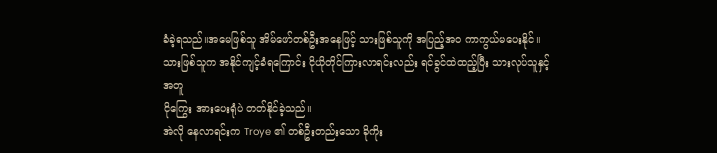ခံခဲ့ရသည်။အမေဖြစ်သူ အိမ်ဖော်တစ်ဦးအနေဖြင့် သားဖြစ်သူကို အပြည့်အဝ ကာကွယ်မပေးနိုင်။
သားဖြစ်သူက အနိုင်ကျင့်ခံရကြောင်း ငိုယိုတိုင်ကြားလာရင်းလည်း ရင်ခွင်ထဲထည့်ပြီး သားလုပ်သူနှင့်အတူ
ငိုကြွေး အားပေးရုံပဲ တတ်နိုင်ခဲ့သည်။
အဲလို နေလာရင်းက Troye ၏ တစ်ဦးတည်းသော ခိုကိုး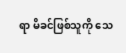ရာ မိခင်ဖြစ်သူကို သေ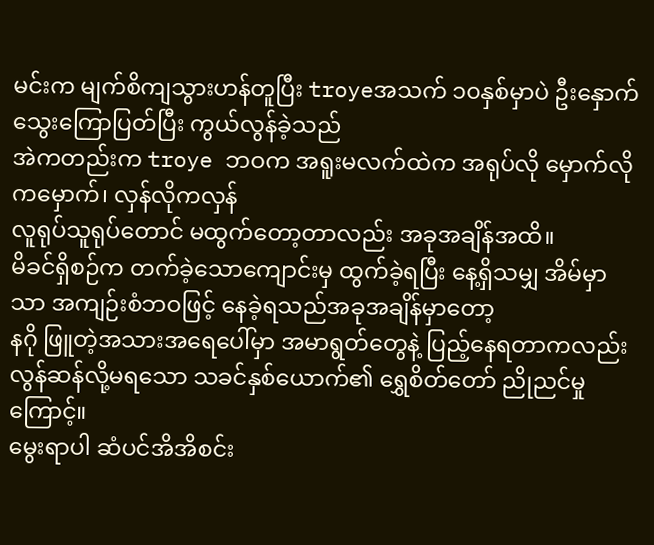မင်းက မျက်စိကျသွားဟန်တူပြီး troyeအသက် ၁၀နှစ်မှာပဲ ဦးနှောက်သွေးကြောပြတ်ပြီး ကွယ်လွန်ခဲ့သည်
အဲကတည်းက troye ဘဝက အရူးမလက်ထဲက အရုပ်လို မှောက်လိုကမှောက်၊ လှန်လိုကလှန်
လူရုပ်သူရုပ်တောင် မထွက်တော့တာလည်း အခုအချိန်အထိ။
မိခင်ရှိစဉ်က တက်ခဲ့သောကျောင်းမှ ထွက်ခဲ့ရပြီး နေ့ရှိသမျှ အိမ်မှာသာ အကျဉ်းစံဘဝဖြင့် နေခဲ့ရသည်အခုအချိန်မှာတော့
နဂို ဖြူတဲ့အသားအရေပေါ်မှာ အမာရွတ်တွေနဲ့ ပြည့်နေရတာကလည်း
လွန်ဆန်လို့မရသော သခင်နှစ်ယောက်၏ ရွှေစိတ်တော် ညိုညင်မှုကြောင့်။
မွေးရာပါ ဆံပင်အိအိစင်း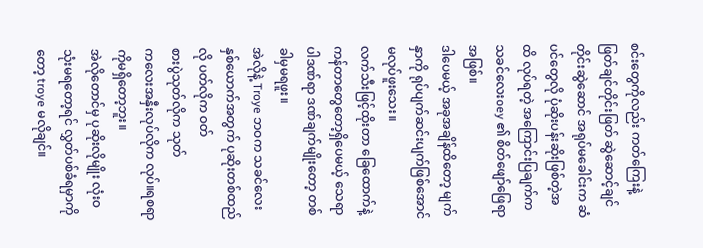စင်းတွေကိုလည်း ကတ်ကြေးနဲ့ ဖြတ်ချင်တိုင်းဖြတ် ဆွဲဆောင့်ချင်တိုင်းဆွဲဆောင် အရုပ်မခေါင်းက ဆံပင်တွေလို ပုံဆိုးပန်းဆိုးဖြစ်တဲ့အထိ လုပ်ရတဲ့ အကြောင်းပြချက်က သခင်လေးoey ၏ စိတ်ဖျော်ဖြေရာအဖြစ်။
ဒါပေမယ့် အခုအချိန်ထိတော့ မျက်နှာကို ရုပ်ပျက်ဆင်းပျက်ဖြစ်အောင်မလုပ်ဖူးသေး။
လက်သီးဖြင့်ထိုးတာ ခြေထောက်နဲ့ကန်တာတွေတော့ရှိပေမယ့် သေရာပါဒဏ်ရာ ဒဏ်ချက်မျိုးတော့ တစ်ခါမှမရဖူး။
အဲလိုနဲ့ Troye ဘဝက သခင်လေးနှစ်ယောက်အတွက် ပုဆိုးတစ်ထည်လို ပတ်လိုက ဝတ်
စားပွဲသုတ်လိုက သုတ်
ကလေးအနှီးလုပ်လိုက လုပ်။ရစရာကိုမရှိတော့ဘူး။
အဲလိုတောင်မှ ပုဆိုးလိုမျိုး လုံးဝသုံးမရတော့ရင် လွှတ်ပစ်ခံရမှာကိုတော့ troye မလိုချင်။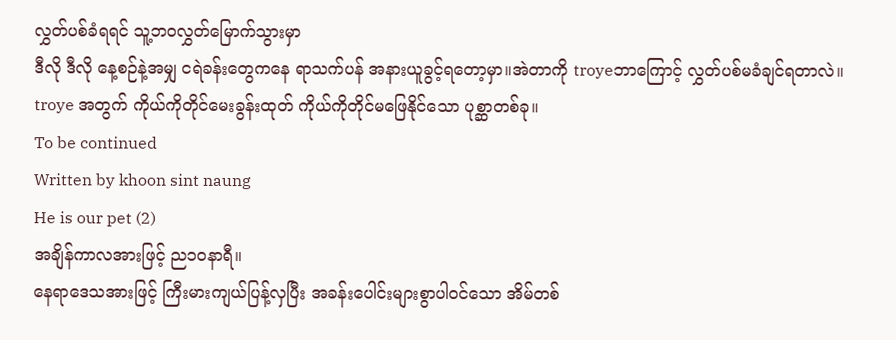လွှတ်ပစ်ခံရရင် သူ့ဘဝလွှတ်မြောက်သွားမှာ
ဒီလို ဒီလို နေ့စဉ်နဲ့အမျှ ငရဲခန်းတွေကနေ ရာသက်ပန် အနားယူခွင့်ရတော့မှာ။အဲတာကို troyeဘာကြောင့် လွှတ်ပစ်မခံချင်ရတာလဲ။
troye အတွက် ကိုယ်ကိုတိုင်မေးခွန်းထုတ် ကိုယ်ကိုတိုင်မဖြေနိုင်သော ပုစ္ဆာတစ်ခု။
To be continued
Written by khoon sint naung
He is our pet (2)
အချိန်ကာလအားဖြင့် ည၁ဝနာရီ။
နေရာဒေသအားဖြင့် ကြီးမားကျယ်ပြန့်လှပြီး အခန်းပေါင်းများစွာပါဝင်သော အိမ်တစ်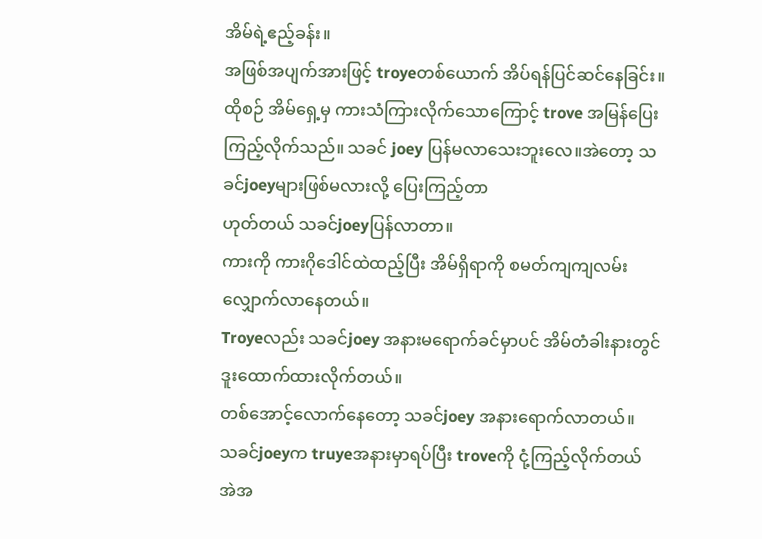အိမ်ရဲ့ဧည့်ခန်း။
အဖြစ်အပျက်အားဖြင့် troyeတစ်ယောက် အိပ်ရန်ပြင်ဆင်နေခြင်း။
ထိုစဉ် အိမ်ရှေ့မှ ကားသံကြားလိုက်သောကြောင့် trove အမြန်ပြေးကြည့်လိုက်သည်။ သခင် joey ပြန်မလာသေးဘူးလေ။အဲတော့ သခင်joeyများဖြစ်မလားလို့ ပြေးကြည့်တာ
ဟုတ်တယ် သခင်joeyပြန်လာတာ။
ကားကို ကားဂိုဒေါင်ထဲထည့်ပြီး အိမ်ရှိရာကို စမတ်ကျကျလမ်းလျှောက်လာနေတယ်။
Troyeလည်း သခင်joey အနားမရောက်ခင်မှာပင် အိမ်တံခါးနားတွင် ဒူးထောက်ထားလိုက်တယ်။
တစ်အောင့်လောက်နေတော့ သခင်joey အနားရောက်လာတယ်။
သခင်joeyက truyeအနားမှာရပ်ပြီး troveကို ငုံ့ကြည့်လိုက်တယ်
အဲအ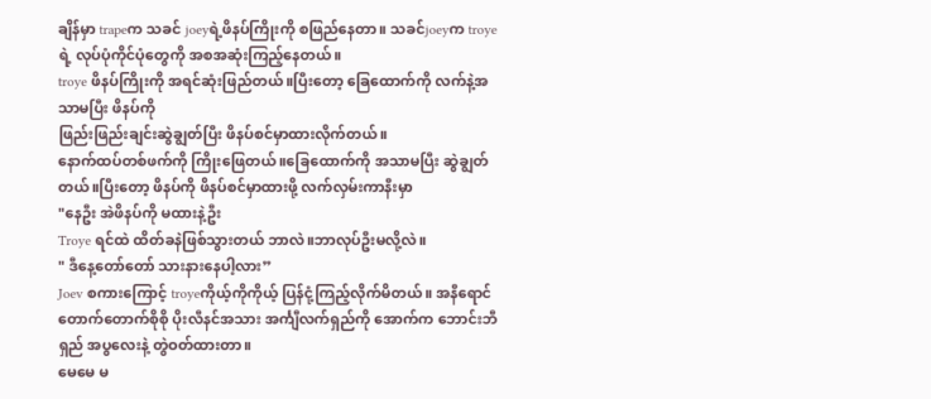ချိန်မှာ trapeက သခင် joeyရဲ့ဖိနပ်ကြိုးကို စဖြည်နေတာ။ သခင်joeyက troyeရဲ့ လုပ်ပုံကိုင်ပုံတွေကို အစအဆုံးကြည့်နေတယ်။
troye ဖိနပ်ကြိုးကို အရင်ဆုံးဖြည်တယ်။ပြီးတော့ ခြေထောက်ကို လက်နဲ့အသာမပြီး ဖိနပ်ကို
ဖြည်းဖြည်းချင်းဆွဲချွတ်ပြီး ဖိနပ်စင်မှာထားလိုက်တယ်။
နောက်ထပ်တစ်ဖက်ကို ကြိုးဖြေတယ်။ခြေထောက်ကို အသာမပြီး ဆွဲချွတ်တယ်။ပြီးတော့ ဖိနပ်ကို ဖိနပ်စင်မှာထားဖို့ လက်လှမ်းကာနီးမှာ
"နေဦး အဲဖိနပ်ကို မထားနဲ့ဦး
Troye ရင်ထဲ ထိတ်ခနဲဖြစ်သွားတယ် ဘာလဲ။ဘာလုပ်ဦးမလို့လဲ။
" ဒီနေ့တော်တော် သားနားနေပါ့လား”
Joev စကားကြောင့် troyeကိုယ့်ကိုကိုယ့် ပြန်ငုံ့ကြည့်လိုက်မိတယ်။ အနီရောင်တောက်တောက်စိုစို ပိုးလီနင်အသား အင်္ကျီလက်ရှည်ကို အောက်က ဘောင်းဘီရှည် အပွလေးနဲ့ တွဲဝတ်ထားတာ။
မေမေ မ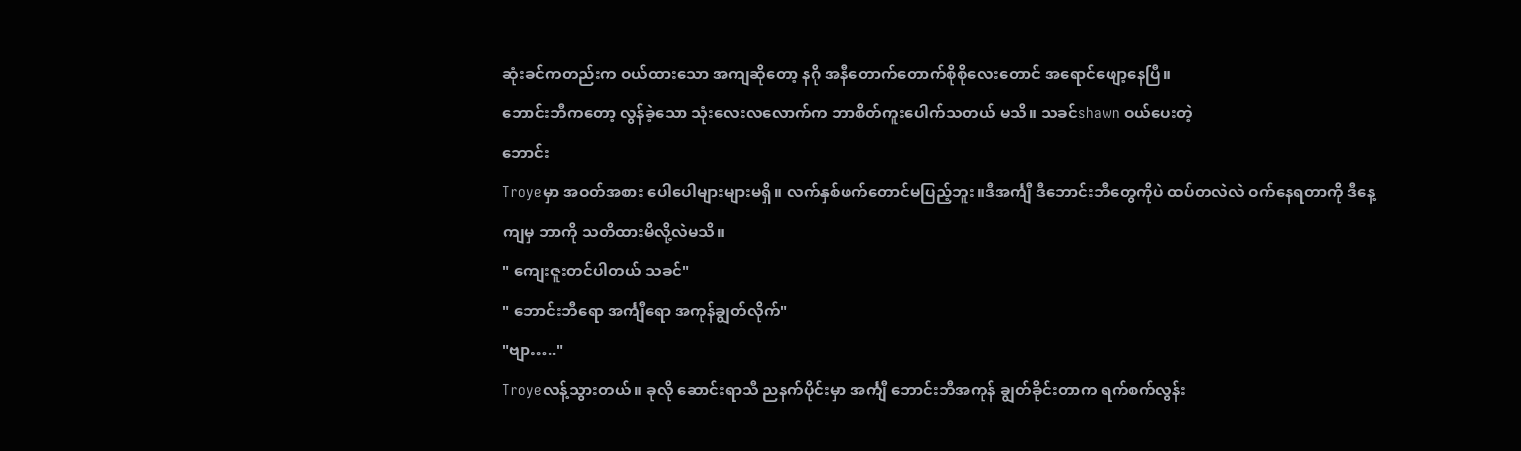ဆုံးခင်ကတည်းက ဝယ်ထားသော အကျဆိုတော့ နဂို အနီတောက်တောက်စိုစိုလေးတောင် အရောင်ဖျော့နေပြီ။
ဘောင်းဘီကတော့ လွန်ခဲ့သော သုံးလေးလလောက်က ဘာစိတ်ကူးပေါက်သတယ် မသိ။ သခင်shawn ဝယ်ပေးတဲ့
ဘောင်း
Troyeမှာ အဝတ်အစား ပေါပေါများများမရှိ။ လက်နှစ်ဖက်တောင်မပြည့်ဘူး။ဒီအင်္ကျီ ဒီဘောင်းဘီတွေကိုပဲ ထပ်တလဲလဲ ဝက်နေရတာကို ဒီနေ့ကျမှ ဘာကို သတိထားမိလို့လဲမသိ။
" ကျေးဇူးတင်ပါတယ် သခင်"
" ဘောင်းဘီရော အင်္ကျီရော အကုန်ချွတ်လိုက်"
"ဗျာ….."
Troyeလန့်သွားတယ်။ ခုလို ဆောင်းရာသီ ညနက်ပိုင်းမှာ အင်္ကျီ ဘောင်းဘီအကုန် ချွတ်ခိုင်းတာက ရက်စက်လွန်း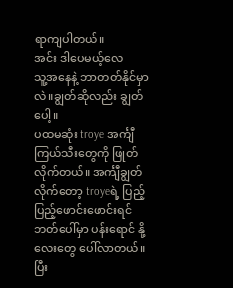ရာကျပါတယ်။
အင်း ဒါပေမယ့်လေ
သူ့အနေနဲ့ ဘာတတ်နိုင်မှာလဲ။ချွတ်ဆိုလည်း ချွတ်ပေါ့။
ပထမဆုံး troye အင်္ကျီကြယ်သီးတွေကို ဖြုတ်လိုက်တယ်။ အင်္ကျီချွတ်လိုက်တော့ troyeရဲ့ ပြည့်ပြည့်ဖောင်းဖောင်းရင်ဘတ်ပေါ်မှာ ပန်းရောင် နို့လေးတွေ ပေါ်လာတယ်။
ပြီး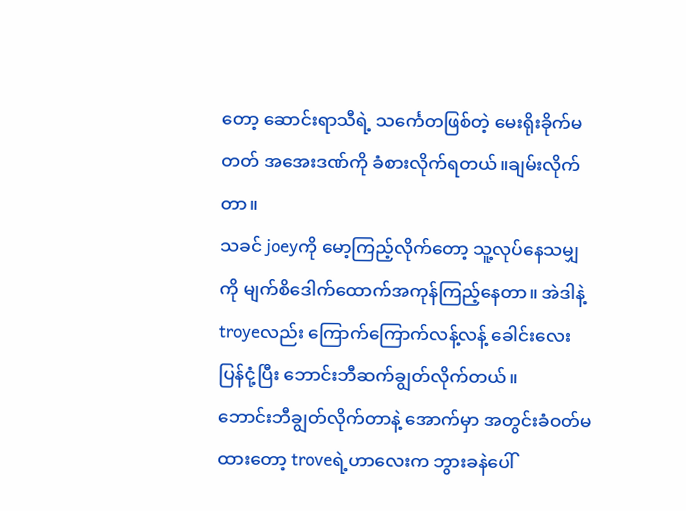တော့ ဆောင်းရာသီရဲ့ သင်္ကေတဖြစ်တဲ့ မေးရိုးခိုက်မတတ် အအေးဒဏ်ကို ခံစားလိုက်ရတယ်။ချမ်းလိုက်တာ။
သခင် joeyကို မော့ကြည့်လိုက်တော့ သူ့လုပ်နေသမျှကို မျက်စိဒေါက်ထောက်အကုန်ကြည့်နေတာ။ အဲဒါနဲ့ troyeလည်း ကြောက်ကြောက်လန့်လန့် ခေါင်းလေးပြန်ငုံ့ပြီး ဘောင်းဘီဆက်ချွတ်လိုက်တယ်။
ဘောင်းဘီချွတ်လိုက်တာနဲ့ အောက်မှာ အတွင်းခံဝတ်မထားတော့ troveရဲ့ဟာလေးက ဘွားခနဲပေါ်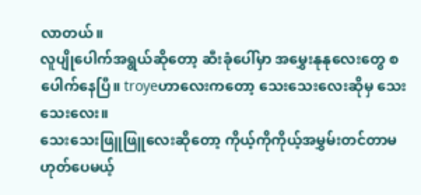လာတယ်။
လူပျိုပေါက်အရွယ်ဆိုတော့ ဆီးခုံပေါ်မှာ အမွှေးနုနုလေးတွေ စပေါက်နေပြီ။ troyeဟာလေးကတော့ သေးသေးလေးဆိုမှ သေးသေးလေး။
သေးသေးဖြူဖြူလေးဆိုတော့ ကိုယ့်ကိုကိုယ့်အမွှမ်းတင်တာမဟုတ်ပေမယ့်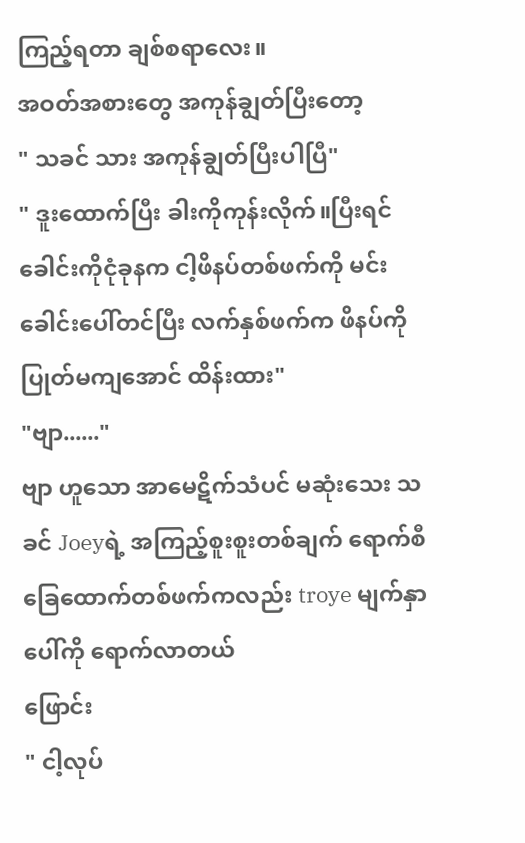ကြည့်ရတာ ချစ်စရာလေး။
အဝတ်အစားတွေ အကုန်ချွတ်ပြီးတော့
" သခင် သား အကုန်ချွတ်ပြီးပါပြီ"
" ဒူးထောက်ပြီး ခါးကိုကုန်းလိုက်။ပြီးရင် ခေါင်းကိုငုံခုနက ငါ့ဖိနပ်တစ်ဖက်ကို မင်းခေါင်းပေါ်တင်ပြီး လက်နှစ်ဖက်က ဖိနပ်ကို ပြုတ်မကျအောင် ထိန်းထား"
"ဗျာ......"
ဗျာ ဟူသော အာမေဋိက်သံပင် မဆုံးသေး သခင် Joeyရဲ့ အကြည့်စူးစူးတစ်ချက် ရောက်စီ ခြေထောက်တစ်ဖက်ကလည်း troye မျက်နှာပေါ်ကို ရောက်လာတယ်
ဖြောင်း
" ငါ့လုပ်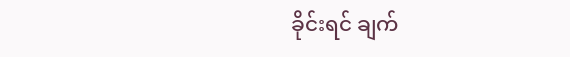ခိုင်းရင် ချက်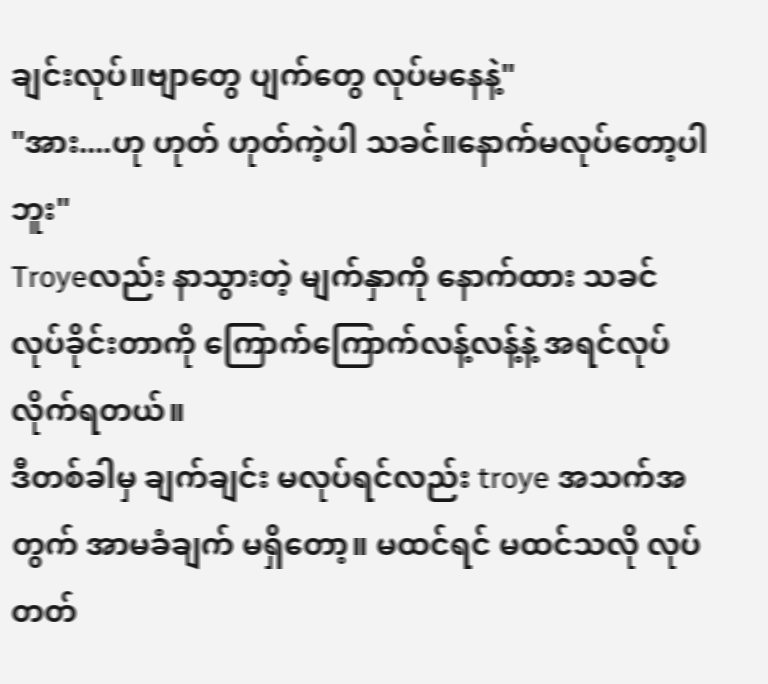ချင်းလုပ်။ဗျာတွေ ပျက်တွေ လုပ်မနေနဲ့"
"အား....ဟု ဟုတ် ဟုတ်ကဲ့ပါ သခင်။နောက်မလုပ်တော့ပါဘူး"
Troyeလည်း နာသွားတဲ့ မျက်နှာကို နောက်ထား သခင် လုပ်ခိုင်းတာကို ကြောက်ကြောက်လန့်လန့်နဲ့ အရင်လုပ်လိုက်ရတယ်။
ဒီတစ်ခါမှ ချက်ချင်း မလုပ်ရင်လည်း troye အသက်အတွက် အာမခံချက် မရှိတော့။ မထင်ရင် မထင်သလို လုပ်တတ်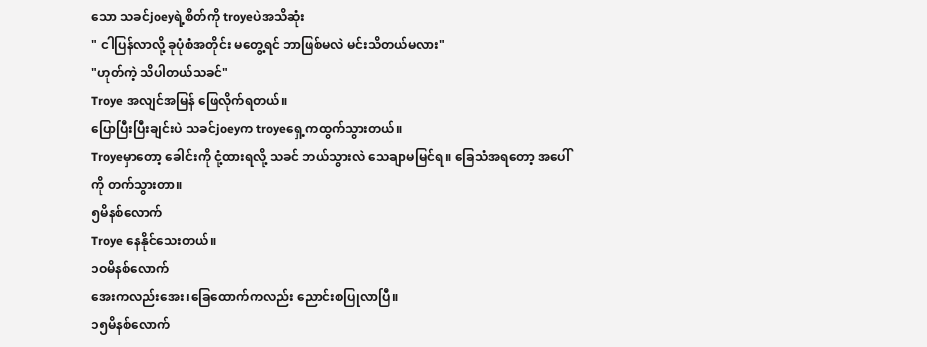သော သခင်joeyရဲ့စိတ်ကို troyeပဲအသိဆုံး
" ငါပြန်လာလို့ ခုပုံစံအတိုင်း မတွေ့ရင် ဘာဖြစ်မလဲ မင်းသိတယ်မလား"
"ဟုတ်ကဲ့ သိပါတယ်သခင်"
Troye အလျင်အမြန် ဖြေလိုက်ရတယ်။
ပြောပြီးပြီးချင်းပဲ သခင်joeyက troyeရှေ့ကထွက်သွားတယ်။
Troyeမှာတော့ ခေါင်းကို ငုံ့ထားရလို့ သခင် ဘယ်သွားလဲ သေချာမမြင်ရ။ ခြေသံအရတော့ အပေါ်ကို တက်သွားတာ။
၅မိနစ်လောက်
Troye နေနိုင်သေးတယ်။
၁ဝမိနစ်လောက်
အေးကလည်းအေး၊ခြေထောက်ကလည်း ညောင်းစပြုလာပြီ။
၁၅မိနစ်လောက်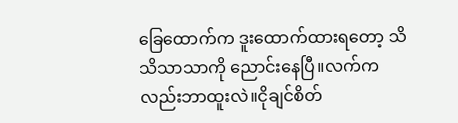ခြေထောက်က ဒူးထောက်ထားရတော့ သိသိသာသာကို ညောင်းနေပြီ။လက်ကလည်းဘာထူးလဲ။ငိုချင်စိတ်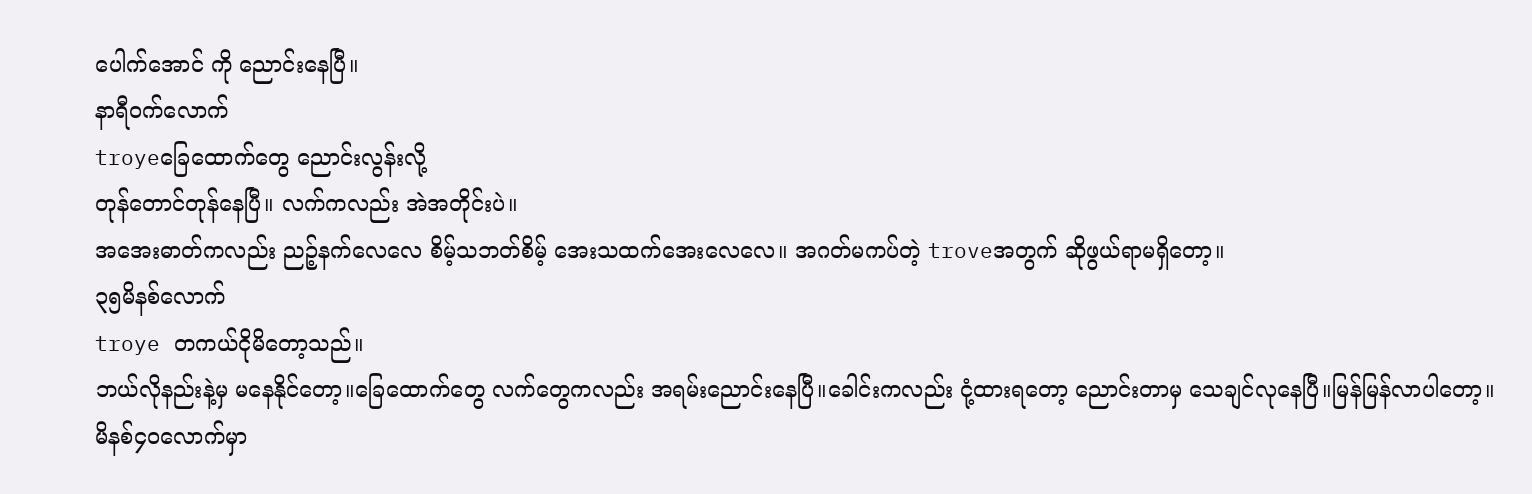ပေါက်အောင် ကို ညောင်းနေပြီ။
နာရီဝက်လောက်
troyeခြေထောက်တွေ ညောင်းလွန်းလို့
တုန်တောင်တုန်နေပြီ။ လက်ကလည်း အဲအတိုင်းပဲ။
အအေးဓာတ်ကလည်း ညဉ့်နက်လေလေ စိမ့်သဘတ်စိမ့် အေးသထက်အေးလေလေ။ အဂတ်မကပ်တဲ့ troveအတွက် ဆိုဖွယ်ရာမရှိတော့။
၃၅မိနစ်လောက်
troye တကယ်ငိုမိတော့သည်။
ဘယ်လိုနည်းနဲ့မှ မနေနိုင်တော့။ခြေထောက်တွေ လက်တွေကလည်း အရမ်းညောင်းနေပြီ။ခေါင်းကလည်း ငုံ့ထားရတော့ ညောင်းတာမှ သေချင်လုနေပြီ။မြန်မြန်လာပါတော့။
မိနစ်၄ဝလောက်မှာ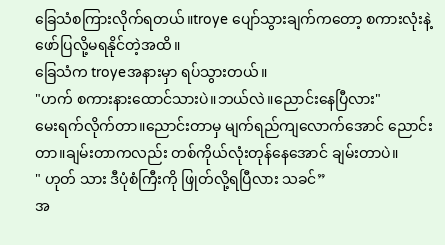ခြေသံစကြားလိုက်ရတယ်။troye ပျော်သွားချက်ကတော့ စကားလုံးနဲ့ ဖော်ပြလို့မရနိုင်တဲ့အထိ။
ခြေသံက troyeအနားမှာ ရပ်သွားတယ်။
"ဟက် စကားနားထောင်သားပဲ။ဘယ်လဲ။ညောင်းနေပြီလား"
မေးရက်လိုက်တာ။ညောင်းတာမှ မျက်ရည်ကျလောက်အောင် ညောင်းတာ။ချမ်းတာကလည်း တစ်ကိုယ်လုံးတုန်နေအောင် ချမ်းတာပဲ။
" ဟုတ် သား ဒီပုံစံကြီးကို ဖြုတ်လို့ရပြီလား သခင်”
အ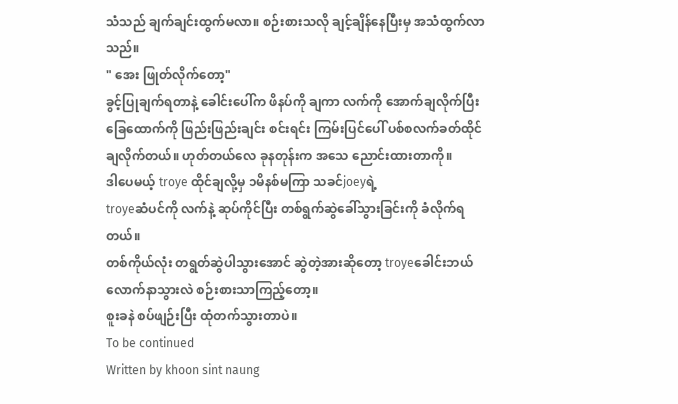သံသည် ချက်ချင်းထွက်မလာ။ စဉ်းစားသလို ချင့်ချိန်နေပြီးမှ အသံထွက်လာသည်။
" အေး ဖြုတ်လိုက်တော့"
ခွင့်ပြုချက်ရတာနဲ့ ခေါင်းပေါ်က ဖိနပ်ကို ချကာ လက်ကို အောက်ချလိုက်ပြီး ခြေထောက်ကို ဖြည်းဖြည်းချင်း စင်းရင်း ကြမ်းပြင်ပေါ် ပစ်စလက်ခတ်ထိုင်ချလိုက်တယ်။ ဟုတ်တယ်လေ ခုနတုန်းက အသေ ညောင်းထားတာကို။
ဒါပေမယ့် troye ထိုင်ချလို့မှ ၁မိနစ်မကြာ သခင်joeyရဲ့
troyeဆံပင်ကို လက်နဲ့ ဆုပ်ကိုင်ပြီး တစ်ရွက်ဆွဲခေါ်သွားခြင်းကို ခံလိုက်ရတယ်။
တစ်ကိုယ်လုံး တရွတ်ဆွဲပါသွားအောင် ဆွဲတဲ့အားဆိုတော့ troyeခေါင်းဘယ်လောက်နာသွားလဲ စဉ်းစားသာကြည့်တော့။
စူးခနဲ စပ်ဖျဉ်းပြီး ထုံတက်သွားတာပဲ။
To be continued
Written by khoon sint naung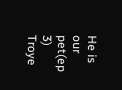He is our pet(ep 3)
Troye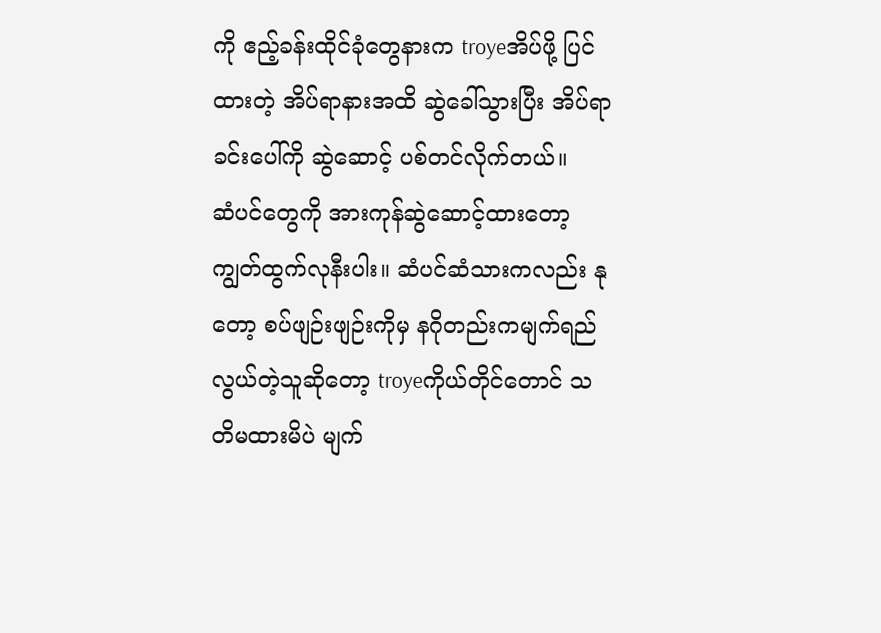ကို ဧည့်ခန်းထိုင်ခုံတွေနားက troyeအိပ်ဖို့ ပြင်ထားတဲ့ အိပ်ရာနားအထိ ဆွဲခေါ်သွားပြီး အိပ်ရာခင်းပေါ်ကို ဆွဲဆောင့် ပစ်တင်လိုက်တယ်။
ဆံပင်တွေကို အားကုန်ဆွဲဆောင့်ထားတော့ ကျွတ်ထွက်လုနီးပါး။ ဆံပင်ဆံသားကလည်း နုတော့ စပ်ဖျဉ်းဖျဉ်းကိုမှ နဂိုတည်းကမျက်ရည်လွယ်တဲ့သူဆိုတော့ troyeကိုယ်တိုင်တောင် သတိမထားမိပဲ မျက်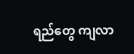ရည်တွေ ကျလာ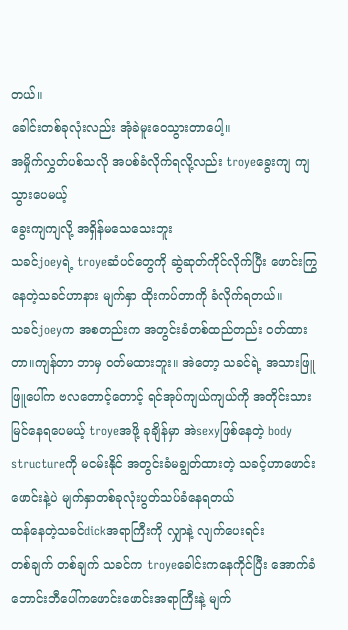တယ်။
ခေါင်းတစ်ခုလုံးလည်း အုံခဲမူးဝေသွားတာပေါ့။
အမှိုက်လွှတ်ပစ်သလို အပစ်ခံလိုက်ရလို့လည်း troyeခွေးကျ ကျသွားပေမယ့်
ခွေးကျကျလို့ အရှိန်မသေသေးဘူး
သခင်joeyရဲ့ troyeဆံပင်တွေကို ဆွဲဆုတ်ကိုင်လိုက်ပြီး ဖောင်းကြွနေတဲ့သခင်ဟာနား မျက်နှာ ထိုးကပ်တာကို ခံလိုက်ရတယ်။
သခင်joeyက အစတည်းက အတွင်းခံတစ်ထည်တည်း ဝတ်ထားတာ။ကျန်တာ ဘာမှ ဝတ်မထားဘူး။ အဲတော့ သခင်ရဲ့ အသားဖြူဖြူပေါ်က ဗလတောင့်တောင့် ရင်အုပ်ကျယ်ကျယ်ကို အတိုင်းသားမြင်နေရပေမယ့် troyeအဖို့ ခုချိန်မှာ အဲsexyဖြစ်နေတဲ့ body structureကို မငမ်းနိုင် အတွင်းခံမချွတ်ထားတဲ့ သခင့်ဟာဖောင်းဖောင်းနဲ့ပဲ မျက်နှာတစ်ခုလုံးပွတ်သပ်ခံနေရတယ်
ထန်နေတဲ့သခင်dickအရာကြီးကို လျှာနဲ့ လျက်ပေးရင်း
တစ်ချက် တစ်ချက် သခင်က troyeခေါင်းကနေကိုင်ပြီး အောက်ခံဘောင်းဘီပေါ်ကဖောင်းဖောင်းအရာကြီးနဲ့ မျက်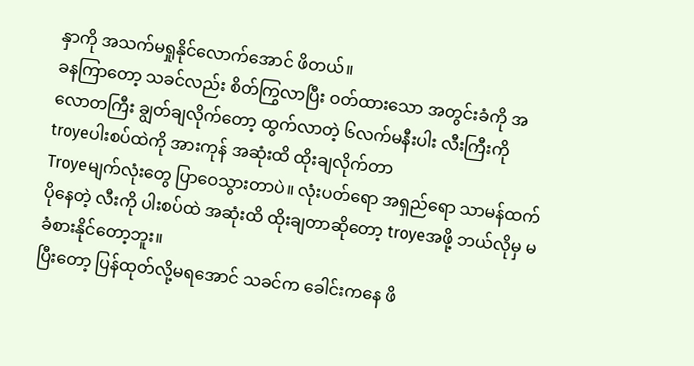နှာကို အသက်မရှုနိုင်လောက်အောင် ဖိတယ်။
ခနကြာတော့ သခင်လည်း စိတ်ကြွလာပြီး ဝတ်ထားသော အတွင်းခံကို အလောတကြီး ချွတ်ချလိုက်တော့ ထွက်လာတဲ့ ၆လက်မနီးပါး လီးကြီးကို
troyeပါးစပ်ထဲကို အားကုန် အဆုံးထိ ထိုးချလိုက်တာ
Troyeမျက်လုံးတွေ ပြာဝေသွားတာပဲ။ လုံးပတ်ရော အရှည်ရော သာမန်ထက်ပိုနေတဲ့ လီးကို ပါးစပ်ထဲ အဆုံးထိ ထိုးချတာဆိုတော့ troyeအဖို့ ဘယ်လိုမှ မခံစားနိုင်တော့ဘူး။
ပြီးတော့ ပြန်ထုတ်လို့မရအောင် သခင်က ခေါင်းကနေ ဖိ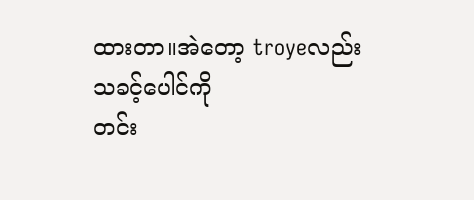ထားတာ။အဲတော့ troyeလည်း သခင့်ပေါင်ကို
တင်း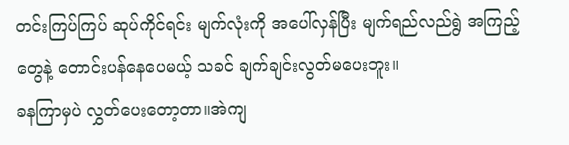တင်းကြပ်ကြပ် ဆုပ်ကိုင်ရင်း မျက်လုံးကို အပေါ်လှန်ပြီး မျက်ရည်လည်ရွဲ အကြည့်တွေနဲ့ တောင်းပန်နေပေမယ့် သခင် ချက်ချင်းလွတ်မပေးဘူး။
ခနကြာမှပဲ လွှတ်ပေးတော့တာ။အဲကျ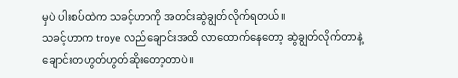မှပဲ ပါးစပ်ထဲက သခင့်ဟာကို အတင်းဆွဲချွတ်လိုက်ရတယ်။
သခင့်ဟာက troye လည်ချောင်းအထိ လာထောက်နေတော့ ဆွဲချွတ်လိုက်တာနဲ့
ချောင်းတဟွတ်ဟွတ်ဆိုးတော့တာပဲ။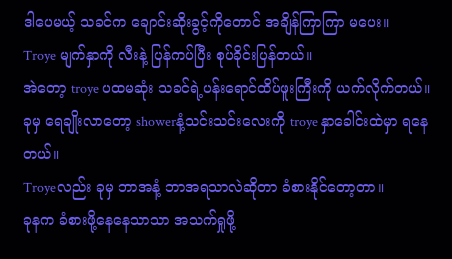ဒါပေမယ့် သခင်က ချောင်းဆိုးခွင့်ကိုတောင် အချိန်ကြာကြာ မပေး။
Troye မျက်နှာကို လီးနဲ့ ပြန်ကပ်ပြီး စုပ်ခိုင်းပြန်တယ်။
အဲတော့ troye ပထမဆုံး သခင်ရဲ့ပန်းရောင်ထိပ်ဖူးကြီးကို ယက်လိုက်တယ်။ခုမှ ရေချိုးလာတော့ showerနံ့သင်းသင်းလေးကို troye နှာခေါင်းထဲမှာ ရနေတယ်။
Troyeလည်း ခုမှ ဘာအနံ့ ဘာအရသာလဲဆိုတာ ခံစားနိုင်တော့တာ။
ခုနက ခံစားဖို့နေနေသာသာ အသက်ရှုဖို့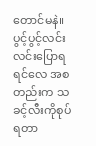တောင်မနဲ။
ပွင့်ပွင့်လင်းလင်းပြောရရင်လေ အစတည်းက သခင့်လီးကိုစုပ်ရတာ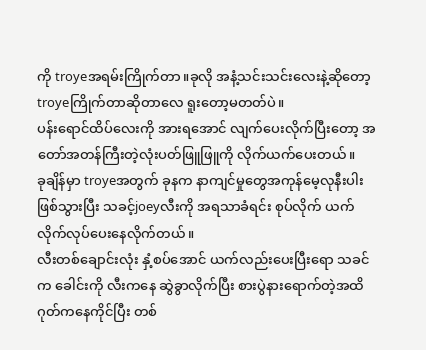ကို troyeအရမ်းကြိုက်တာ။ခုလို အနံ့သင်းသင်းလေးနဲ့ဆိုတော့ troyeကြိုက်တာဆိုတာလေ ရူးတော့မတတ်ပဲ။
ပန်းရောင်ထိပ်လေးကို အားရအောင် လျက်ပေးလိုက်ပြီးတော့ အတော်အတန်ကြီးတဲ့လုံးပတ်ဖြူဖြူကို လိုက်ယက်ပေးတယ်။
ခုချိန်မှာ troyeအတွက် ခုနက နာကျင်မှုတွေအကုန်မေ့လုနီးပါးဖြစ်သွားပြီး သခင့်joeyလီးကို အရသာခံရင်း စုပ်လိုက် ယက်လိုက်လုပ်ပေးနေလိုက်တယ်။
လီးတစ်ချောင်းလုံး နှံ့စပ်အောင် ယက်လည်းပေးပြီးရော သခင်က ခေါင်းကို လီးကနေ ဆွဲခွာလိုက်ပြီး စားပွဲနားရောက်တဲ့အထိ ဂုတ်ကနေကိုင်ပြီး တစ်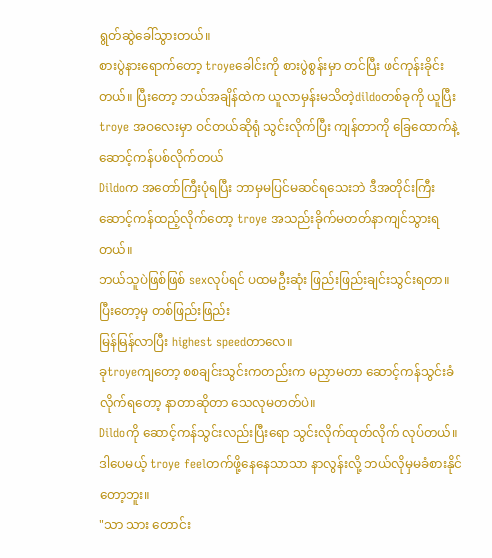ရွတ်ဆွဲခေါ်သွားတယ်။
စားပွဲနားရောက်တော့ troyeခေါင်းကို စားပွဲစွန်းမှာ တင်ပြီး ဖင်ကုန်းခိုင်းတယ်။ ပြီးတော့ ဘယ်အချိန်ထဲက ယူလာမှန်းမသိတဲ့dildoတစ်ခုကို ယူပြီး
troye အဝလေးမှာ ဝင်တယ်ဆိုရုံ သွင်းလိုက်ပြီး ကျန်တာကို ခြေထောက်နဲ့ ဆောင့်ကန်ပစ်လိုက်တယ်
Dildoက အတော်ကြီးပုံရပြီး ဘာမှမပြင်မဆင်ရသေးဘဲ ဒီအတိုင်းကြီး ဆောင့်ကန်ထည့်လိုက်တော့ troye အသည်းခိုက်မတတ်နာကျင်သွားရတယ်။
ဘယ်သူပဲဖြစ်ဖြစ် sexလုပ်ရင် ပထမဦးဆုံး ဖြည်းဖြည်းချင်းသွင်းရတာ။ပြီးတော့မှ တစ်ဖြည်းဖြည်း
မြန်မြန်လာပြီး highest speedတာလေ။
ခုtroyeကျတော့ စစချင်းသွင်းကတည်းက မညှာမတာ ဆောင့်ကန်သွင်းခံလိုက်ရတော့ နာတာဆိုတာ သေလုမတတ်ပဲ။
Dildoကို ဆောင့်ကန်သွင်းလည်းပြီးရော သွင်းလိုက်ထုတ်လိုက် လုပ်တယ်။ဒါပေမယ့် troye feelတက်ဖို့နေနေသာသာ နာလွန်းလို့ ဘယ်လိုမှမခံစားနိုင်တော့ဘူး။
"သာ သား တောင်း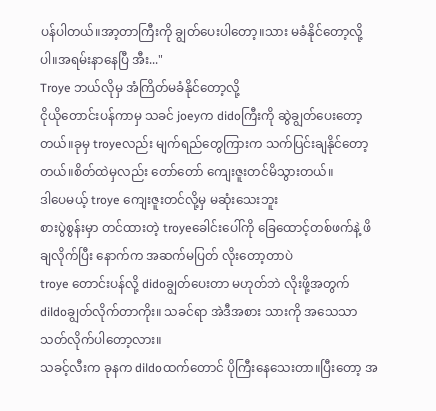ပန်ပါတယ်။အာ့တာကြီးကို ချွတ်ပေးပါတော့။သား မခံနိုင်တော့လို့ပါ။အရမ်းနာနေပြီ အီး..."
Troye ဘယ်လိုမှ အံကြိတ်မခံနိုင်တော့လို့
ငိုယိုတောင်းပန်ကာမှ သခင် joeyက didoကြီးကို ဆွဲချွတ်ပေးတော့တယ်။ခုမှ troyeလည်း မျက်ရည်တွေကြားက သက်ပြင်းချနိုင်တော့တယ်။စိတ်ထဲမှလည်း တော်တော် ကျေးဇူးတင်မိသွားတယ်။
ဒါပေမယ့် troye ကျေးဇူးတင်လို့မှ မဆုံးသေးဘူး
စားပွဲစွန်းမှာ တင်ထားတဲ့ troyeခေါင်းပေါ်ကို ခြေထောင့်တစ်ဖက်နဲ့ ဖိချလိုက်ပြီး နောက်က အဆက်မပြတ် လိုးတော့တာပဲ
troye တောင်းပန်လို့ didoချွတ်ပေးတာ မဟုတ်ဘဲ လိုးဖို့အတွက် dildoချွတ်လိုက်တာကိုး။ သခင်ရာ အဲဒီအစား သားကို အသေသာ သတ်လိုက်ပါတော့လား။
သခင့်လီးက ခုနက dildoထက်တောင် ပိုကြီးနေသေးတာ။ပြီးတော့ အ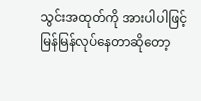သွင်းအထုတ်ကို အားပါပါဖြင့် မြန်မြန်လုပ်နေတာဆိုတော့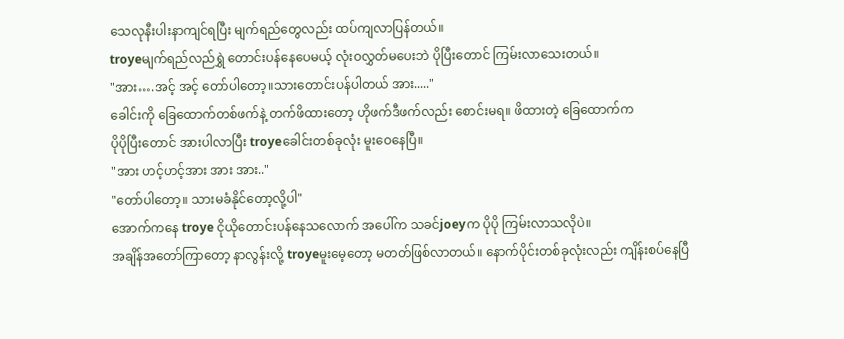သေလုနီးပါးနာကျင်ရပြီး မျက်ရည်တွေလည်း ထပ်ကျလာပြန်တယ်။
troyeမျက်ရည်လည်ရွှဲ တောင်းပန်နေပေမယ့် လုံးဝလွှတ်မပေးဘဲ ပိုပြီးတောင် ကြမ်းလာသေးတယ်။
"အား….အင့် အင့် တော်ပါတော့။သားတောင်းပန်ပါတယ် အား....."
ခေါင်းကို ခြေထောက်တစ်ဖက်နဲ့ တက်ဖိထားတော့ ဟိုဖက်ဒီဖက်လည်း စောင်းမရ။ ဖိထားတဲ့ ခြေထောက်က
ပိုပိုပြီးတောင် အားပါလာပြီး troyeခေါင်းတစ်ခုလုံး မူးဝေနေပြီ။
"အား ဟင့်ဟင့်အား အား အား.."
"တော်ပါတော့။ သားမခံနိုင်တော့လို့ပါ"
အောက်ကနေ troye ငိုယိုတောင်းပန်နေသလောက် အပေါ်က သခင်joeyက ပိုပို ကြမ်းလာသလိုပဲ။
အချိန်အတော်ကြာတော့ နာလွန်းလို့ troyeမူးမေ့တော့ မတတ်ဖြစ်လာတယ်။ နောက်ပိုင်းတစ်ခုလုံးလည်း ကျိန်းစပ်နေပြီ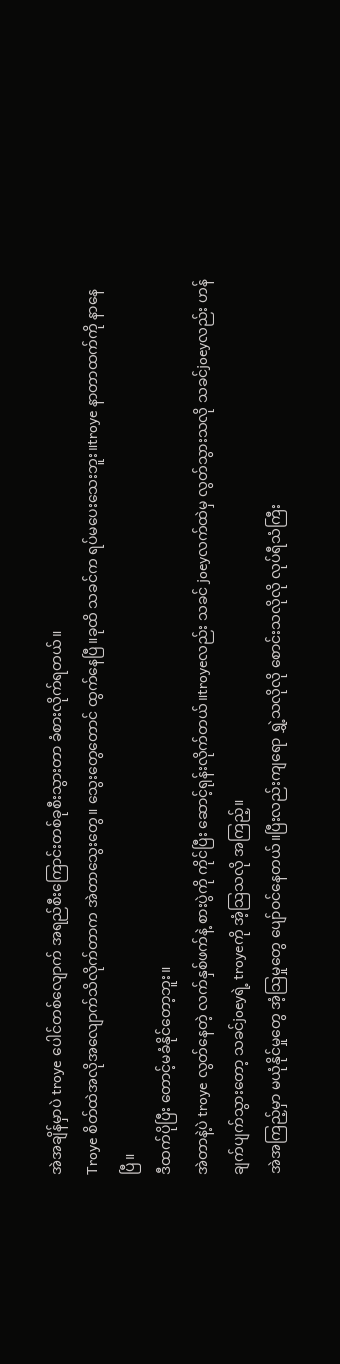အဲအချိန်မှာပဲ troye ပေါင်တစ်လျောက် အရည်စီးကြောင်းတစ်ခုစီးသွားတာ ခံစားလိုက်ရတယ်။
Troye စိတ်ထဲအလိုအလျောက်သိလိုက်တာက အဲတာသွေးတွေ။ သွေးတွေတောင် ထွက်နေပြီ။ခုထိ သခင်က ရပ်မပေးသေးဘူး။troye နာတာထက်ကို နာနေပြီ။
ဒီထက်ပိုပြီး တောင့်မခံနိုင်တော့ဘူး။
အဲတာနဲ့ပဲ troye လွတ်နေတဲ့ လက်နှစ်ဖက်နဲ့ စားပွဲကို ကိုင်ပြီး ဆောင့်ရုန်းလိုက်တယ်။troyeလည်း သခင် joeyလက်ထဲမှ လွတ်သွားသလို သခင်joeyလည်း ဟန်ချက်ပျက်သွားတော့ သခင်joeyရဲ့ troyeကို အံ့သြသလို အကြည့်။
အဲအကြည့်မှာ မယုံနိုင်မှုတွေ အံ့သြမှုတွေ ပျော်ဝင်နေတယ်။ပြီးလည်းကျရော ရွှဲ့သလိုလို စောင်းသလိုလို လုပ်ရီသံကြီး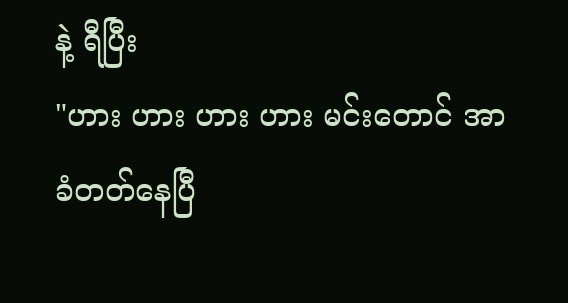နဲ့ ရီပြီး
"ဟား ဟား ဟား ဟား မင်းတောင် အာခံတတ်နေပြီ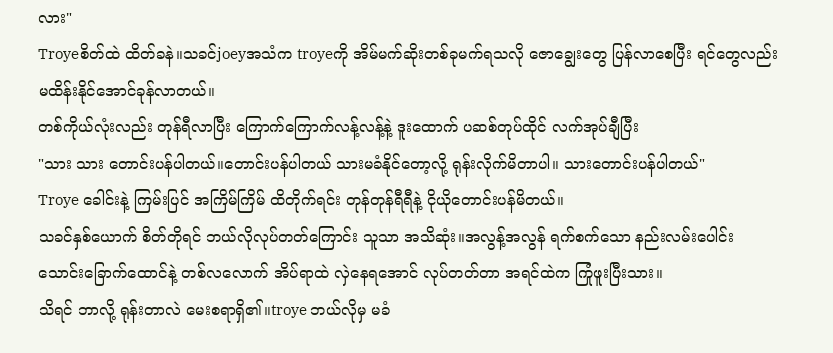လား"
Troyeစိတ်ထဲ ထိတ်ခနဲ။သခင်joeyအသံက troyeကို အိမ်မက်ဆိုးတစ်ခုမက်ရသလို ဇောချွေးတွေ ပြန်လာစေပြီး ရင်တွေလည်း မထိန်းနိုင်အောင်ခုန်လာတယ်။
တစ်ကိုယ်လုံးလည်း တုန်ရီလာပြီး ကြောက်ကြောက်လန့်လန့်နဲ့ ဒူးထောက် ပဆစ်တုပ်ထိုင် လက်အုပ်ချီပြီး
"သား သား တောင်းပန်ပါတယ်။တောင်းပန်ပါတယ် သားမခံနိုင်တော့လို့ ရုန်းလိုက်မိတာပါ။ သားတောင်းပန်ပါတယ်"
Troye ခေါင်းနဲ့ ကြမ်းပြင် အကြိမ်ကြိမ် ထိတိုက်ရင်း တုန်တုန်ရီရီနဲ့ ငိုယိုတောင်းပန်မိတယ်။
သခင်နှစ်ယောက် စိတ်တိုရင် ဘယ်လိုလုပ်တတ်ကြောင်း သူသာ အသိဆုံး။အလွန့်အလွန် ရက်စက်သော နည်းလမ်းပေါင်း သောင်းခြောက်ထောင်နဲ့ တစ်လလောက် အိပ်ရာထဲ လှဲနေရအောင် လုပ်တတ်တာ အရင်ထဲက ကြုံဖူးပြီးသား။
သိရင် ဘာလို့ ရုန်းတာလဲ မေးစရာရှိ၏။troye ဘယ်လိုမှ မခံ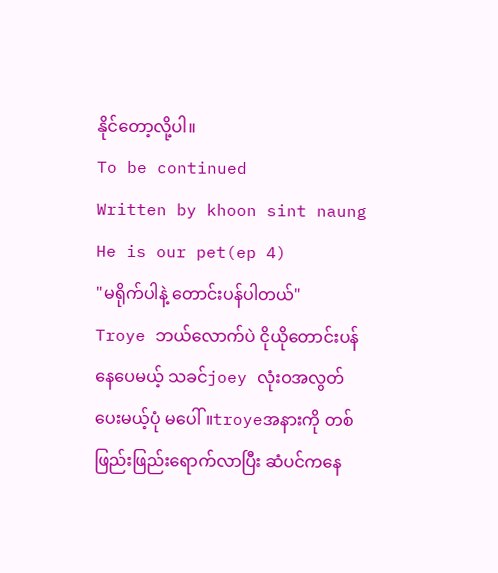နိုင်တော့လို့ပါ။
To be continued
Written by khoon sint naung
He is our pet(ep 4)
"မရိုက်ပါနဲ့ တောင်းပန်ပါတယ်"
Troye ဘယ်လောက်ပဲ ငိုယိုတောင်းပန်နေပေမယ့် သခင်joey လုံးဝအလွတ်ပေးမယ့်ပုံ မပေါ်။troyeအနားကို တစ်ဖြည်းဖြည်းရောက်လာပြီး ဆံပင်ကနေ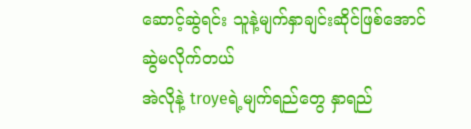ဆောင့်ဆွဲရင်း သူနဲ့မျက်နှာချင်းဆိုင်ဖြစ်အောင် ဆွဲမလိုက်တယ်
အဲလိုနဲ့ troyeရဲ့မျက်ရည်တွေ နှာရည်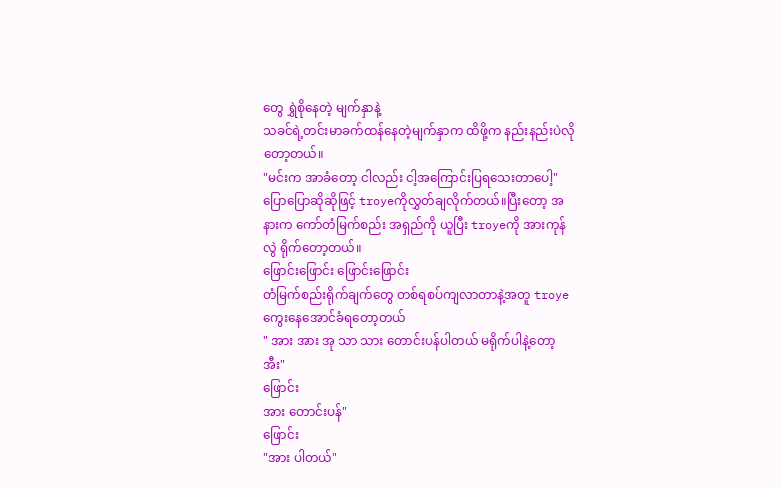တွေ ရွှဲစိုနေတဲ့ မျက်နှာနဲ့
သခင်ရဲ့တင်းမာခက်ထန်နေတဲ့မျက်နှာက ထိဖို့က နည်းနည်းပဲလိုတော့တယ်။
"မင်းက အာခံတော့ ငါလည်း ငါ့အကြောင်းပြရသေးတာပေါ့"
ပြောပြောဆိုဆိုဖြင့် troyeကိုလွှတ်ချလိုက်တယ်။ပြီးတော့ အနားက ကော်တံမြက်စည်း အရှည်ကို ယူပြီး troyeကို အားကုန်လွဲ ရိုက်တော့တယ်။
ဖြောင်းဖြောင်း ဖြောင်းဖြောင်း
တံမြက်စည်းရိုက်ချက်တွေ တစ်ရစပ်ကျလာတာနဲ့အတူ troyeကွေးနေအောင်ခံရတော့တယ်
" အား အား အု သာ သား တောင်းပန်ပါတယ် မရိုက်ပါနဲ့တော့ အီး"
ဖြောင်း
အား တောင်းပန်"
ဖြောင်း
"အား ပါတယ်"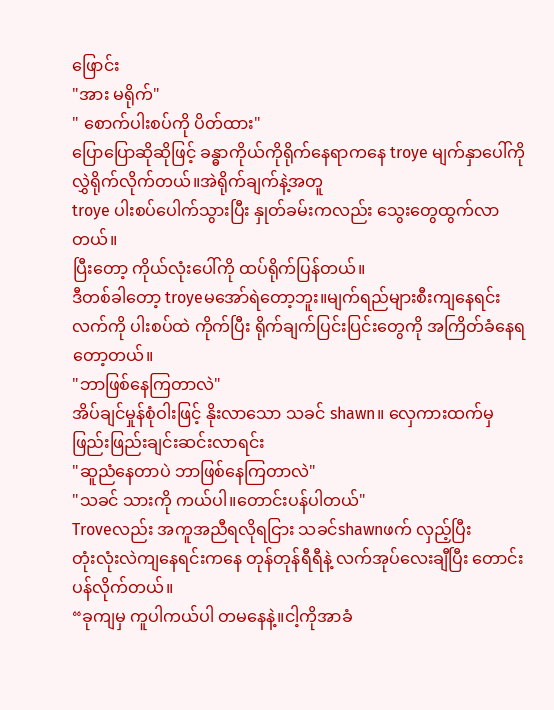ဖြောင်း
"အား မရိုက်"
" စောက်ပါးစပ်ကို ပိတ်ထား"
ပြောပြောဆိုဆိုဖြင့် ခန္ဓာကိုယ်ကိုရိုက်နေရာကနေ troye မျက်နှာပေါ်ကို လွှဲရိုက်လိုက်တယ်။အဲရိုက်ချက်နဲ့အတူ
troye ပါးစပ်ပေါက်သွားပြီး နှုတ်ခမ်းကလည်း သွေးတွေထွက်လာတယ်။
ပြီးတော့ ကိုယ်လုံးပေါ်ကို ထပ်ရိုက်ပြန်တယ်။
ဒီတစ်ခါတော့ troyeမအော်ရဲတော့ဘူး။မျက်ရည်များစီးကျနေရင်း လက်ကို ပါးစပ်ထဲ ကိုက်ပြီး ရိုက်ချက်ပြင်းပြင်းတွေကို အကြိတ်ခံနေရတော့တယ်။
"ဘာဖြစ်နေကြတာလဲ"
အိပ်ချင်မှုန်စုံဝါးဖြင့် နိုးလာသော သခင် shawn။ လှေကားထက်မှ ဖြည်းဖြည်းချင်းဆင်းလာရင်း
"ဆူညံနေတာပဲ ဘာဖြစ်နေကြတာလဲ"
"သခင် သားကို ကယ်ပါ။တောင်းပန်ပါတယ်"
Troveလည်း အကူအညီရလိုရငြား သခင်shawnဖက် လှည့်ပြီး
တုံးလုံးလဲကျနေရင်းကနေ တုန်တုန်ရီရီနဲ့ လက်အုပ်လေးချီပြီး တောင်းပန်လိုက်တယ်။
“ခုကျမှ ကူပါကယ်ပါ တမနေနဲ့။ငါ့ကိုအာခံ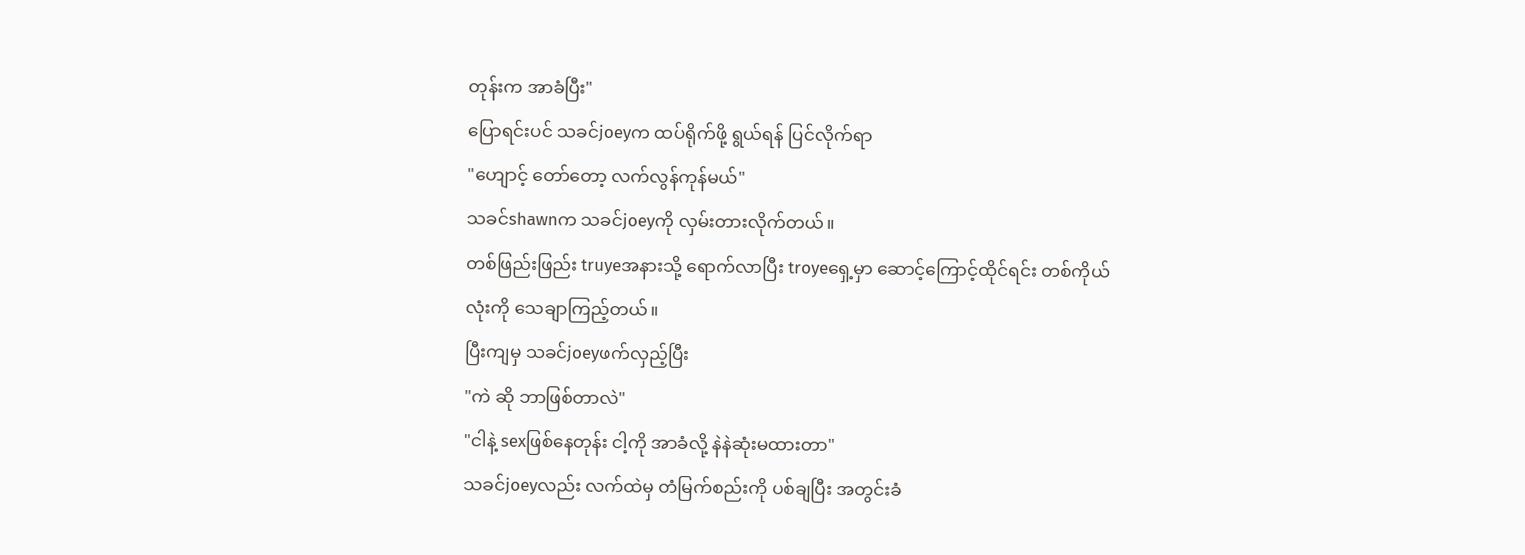တုန်းက အာခံပြီး"
ပြောရင်းပင် သခင်joeyက ထပ်ရိုက်ဖို့ ရွယ်ရန် ပြင်လိုက်ရာ
"ဟျောင့် တော်တော့ လက်လွန်ကုန်မယ်"
သခင်shawnက သခင်joeyကို လှမ်းတားလိုက်တယ်။
တစ်ဖြည်းဖြည်း truyeအနားသို့ ရောက်လာပြီး troyeရှေ့မှာ ဆောင့်ကြောင့်ထိုင်ရင်း တစ်ကိုယ်လုံးကို သေချာကြည့်တယ်။
ပြီးကျမှ သခင်joeyဖက်လှည့်ပြီး
"ကဲ ဆို ဘာဖြစ်တာလဲ"
"ငါနဲ့ sexဖြစ်နေတုန်း ငါ့ကို အာခံလို့ နဲနဲဆုံးမထားတာ"
သခင်joeyလည်း လက်ထဲမှ တံမြက်စည်းကို ပစ်ချပြီး အတွင်းခံ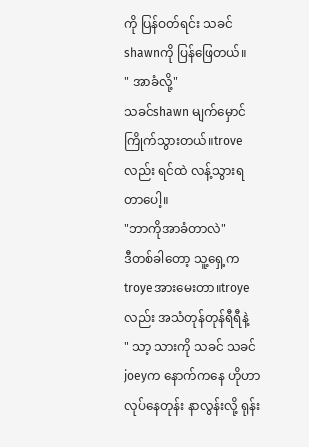ကို ပြန်ဝတ်ရင်း သခင်shawnကို ပြန်ဖြေတယ်။
" အာခံလို့"
သခင်shawn မျက်မှောင်ကြိုက်သွားတယ်။troveလည်း ရင်ထဲ လန့်သွားရတာပေါ့။
"ဘာကိုအာခံတာလဲ"
ဒီတစ်ခါတော့ သူ့ရှေ့က troyeအားမေးတာ။troyeလည်း အသံတုန်တုန်ရီရီနဲ့
" သာ့ သားကို သခင် သခင်joeyက နောက်ကနေ ဟိုဟာလုပ်နေတုန်း နာလွန်းလို့ ရုန်း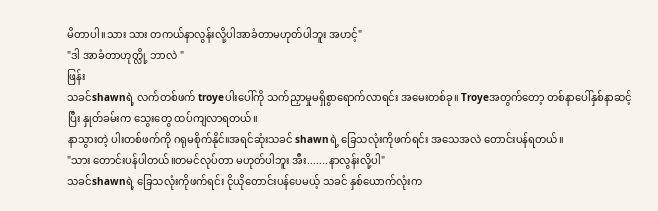မိတာပါ။သား သား တကယ်နာလွန်းလို့ပါအာခံတာမဟုတ်ပါဘူး အဟင့်"
"ဒါ အာခံတာဟုတ္လို့ ဘာလဲ "
ဖြန်း
သခင်shawnရဲ့ လက်တစ်ဖက် troyeပါးပေါ်ကို သက်ညှာမှုမရှိစွာရောက်လာရင်း အမေးတစ်ခု။ Troyeအတွက်တော့ တစ်နာပေါ်နှစ်နာဆင့်ပြီး နှုတ်ခမ်းက သွေးတွေ ထပ်ကျလာရတယ်။
နာသွားတဲ့ ပါးတစ်ဖက်ကို ဂရုမစိုက်နိုင်။အရင်ဆုံးသခင် shawnရဲ့ ခြေသလုံးကိုဖက်ရင်း အသေအလဲ တောင်းပန်ရတယ်။
"သား တောင်းပန်ပါတယ်။တမင်လုပ်တာ မဟုတ်ပါဘူး အီး.......နာလွန်းလို့ပါ"
သခင်shawnရဲ့ ခြေသလုံးကိုဖက်ရင်း ငိုယိုတောင်းပန်ပေမယ့် သခင် နှစ်ယောက်လုံးက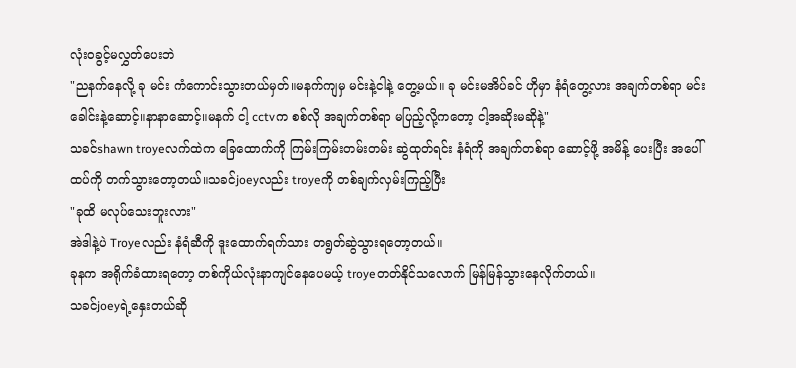လုံးဝခွင့်မလွှတ်ပေးဘဲ
"ညနက်နေလို့ ခု မင်း ကံကောင်းသွားတယ်မှတ်။မနက်ကျမှ မင်းနဲ့ငါနဲ့ တွေ့မယ်။ ခု မင်းမအိပ်ခင် ဟိုမှာ နံရံတွေ့လား အချက်တစ်ရာ မင်းခေါင်းနဲ့ဆောင့်။နာနာဆောင့်။မနက် ငါ့ cctvက စစ်လို အချက်တစ်ရာ မပြည့်လို့ကတော့ ငါ့အဆိုးမဆိုနဲ့"
သခင်shawn troyeလက်ထဲက ခြေထောက်ကို ကြမ်းကြမ်းတမ်းတမ်း ဆွဲထုတ်ရင်း နံရံကို အချက်တစ်ရာ ဆောင့်ဖို့ အမိန့် ပေးပြီး အပေါ်ထပ်ကို တက်သွားတော့တယ်။သခင်joeyလည်း troyeကို တစ်ချက်လှမ်းကြည့်ပြီး
"ခုထိ မလုပ်သေးဘူးလား"
အဲဒါနဲ့ပဲ Troyeလည်း နံရံဆီကို ဒူးထောက်ရက်သား တရွတ်ဆွဲသွားရတော့တယ်။
ခုနက အရိုက်ခံထားရတော့ တစ်ကိုယ်လုံးနာကျင်နေပေမယ့် troyeတတ်နိုင်သလောက် မြန်မြန်သွားနေလိုက်တယ်။
သခင်joeyရဲ့နှေးတယ်ဆို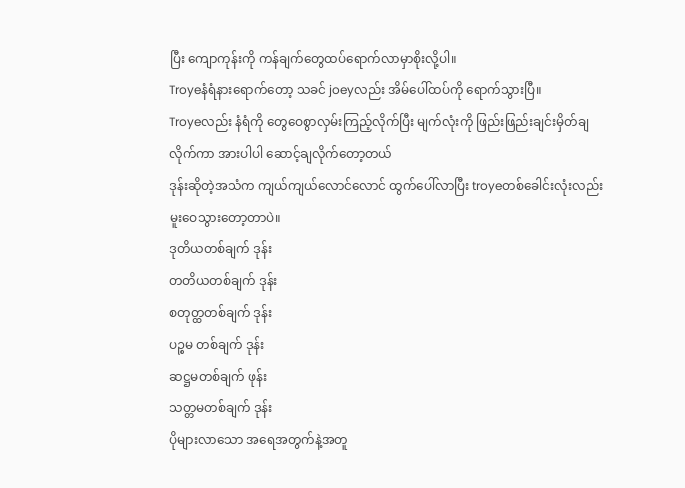ပြီး ကျောကုန်းကို ကန်ချက်တွေထပ်ရောက်လာမှာစိုးလို့ပါ။
Troyeနံရံနားရောက်တော့ သခင် joeyလည်း အိမ်ပေါ်ထပ်ကို ရောက်သွားပြီ။
Troyeလည်း နံရံကို တွေဝေစွာလှမ်းကြည့်လိုက်ပြီး မျက်လုံးကို ဖြည်းဖြည်းချင်းမှိတ်ချလိုက်ကာ အားပါပါ ဆောင့်ချလိုက်တော့တယ်
ဒုန်းဆိုတဲ့အသံက ကျယ်ကျယ်လောင်လောင် ထွက်ပေါ်လာပြီး troyeတစ်ခေါင်းလုံးလည်းမူးဝေသွားတော့တာပဲ။
ဒုတိယတစ်ချက် ဒုန်း
တတိယတစ်ချက် ဒုန်း
စတုတ္ထတစ်ချက် ဒုန်း
ပဉ္စမ တစ်ချက် ဒုန်း
ဆဋ္ဌမတစ်ချက် ဖုန်း
သတ္တမတစ်ချက် ဒုန်း
ပိုများလာသော အရေအတွက်နဲ့အတူ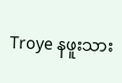Troye နဖူးသား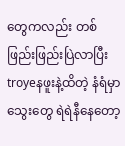တွေကလည်း တစ်ဖြည်းဖြည်းပြဲလာပြီး troyeနဖူးနဲ့ထိတဲ့ နံရံမှာ သွေးတွေ ရဲရဲနီနေတော့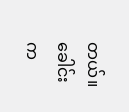တယ်။
ခေါင်းက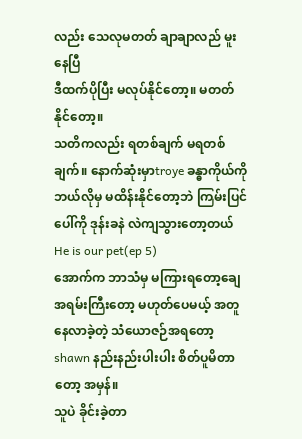လည်း သေလုမတတ် ချာချာလည် မူးနေပြီ
ဒီထက်ပိုပြီး မလုပ်နိုင်တော့။ မတတ်နိုင်တော့။
သတိကလည်း ရတစ်ချက် မရတစ်ချက်။ နောက်ဆုံးမှာtroye ခန္ဓာကိုယ်ကို ဘယ်လိုမှ မထိန်းနိုင်တော့ဘဲ ကြမ်းပြင်ပေါ်ကို ဒုန်းခနဲ လဲကျသွားတော့တယ်
He is our pet(ep 5)
အောက်က ဘာသံမှ မကြားရတော့ချေ
အရမ်းကြီးတော့ မဟုတ်ပေမယ့် အတူနေလာခဲ့တဲ့ သံယောဇဉ်အရတော့ shawn နည်းနည်းပါးပါး စိတ်ပူမိတာတော့ အမှန်။
သူပဲ ခိုင်းခဲ့တာ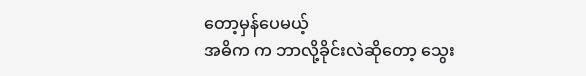တော့မှန်ပေမယ့်
အဓိက က ဘာလို့ခိုင်းလဲဆိုတော့ သွေး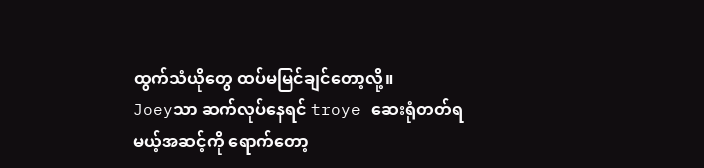ထွက်သံယိုတွေ ထပ်မမြင်ချင်တော့လို့။
Joeyသာ ဆက်လုပ်နေရင် troye ဆေးရုံတတ်ရမယ့်အဆင့်ကို ရောက်တော့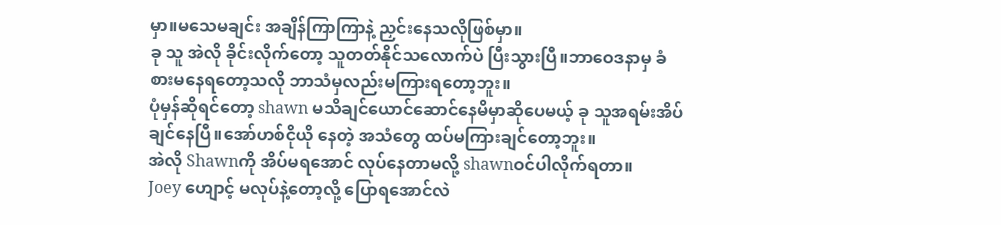မှာ။မသေမချင်း အချိန်ကြာကြာနဲ့ ညှင်းနေသလိုဖြစ်မှာ။
ခု သူ အဲလို ခိုင်းလိုက်တော့ သူတတ်နိုင်သလောက်ပဲ ပြီးသွားပြီ။ဘာဝေဒနာမှ ခံစားမနေရတော့သလို ဘာသံမှလည်းမကြားရတော့ဘူး။
ပုံမှန်ဆိုရင်တော့ shawn မသိချင်ယောင်ဆောင်နေမိမှာဆိုပေမယ့် ခု သူအရမ်းအိပ်ချင်နေပြီ။အော်ဟစ်ငိုယို နေတဲ့ အသံတွေ ထပ်မကြားချင်တော့ဘူး။
အဲလို Shawnကို အိပ်မရအောင် လုပ်နေတာမလို့ shawnဝင်ပါလိုက်ရတာ။
Joey ဟျောင့် မလုပ်နဲ့တော့လို့ ပြောရအောင်လဲ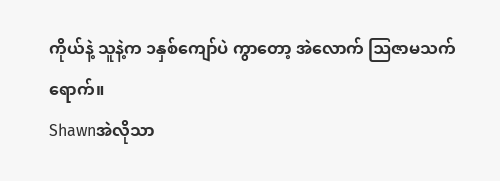ကိုယ်နဲ့ သူနဲ့က ၁နှစ်ကျော်ပဲ ကွာတော့ အဲလောက် ဩဇာမသက်ရောက်။
Shawnအဲလိုသာ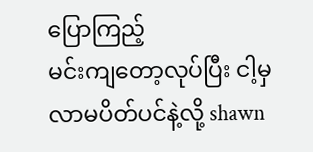ပြောကြည့်
မင်းကျတော့လုပ်ပြီး ငါ့မှ လာမပိတ်ပင်နဲ့လို့ shawn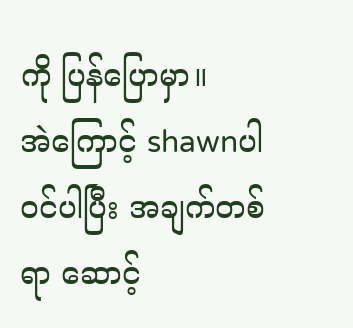ကို ပြန်ပြောမှာ။
အဲကြောင့် shawnပါ ဝင်ပါပြီး အချက်တစ်ရာ ဆောင့်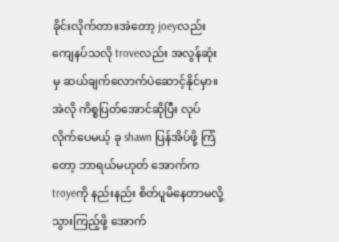ခိုင်းလိုက်တာ။အဲတော့ joeyလည်း ကျေနပ်သလို troveလည်း အလွန်ဆုံးမှ ဆယ်ချက်လောက်ပဲဆောင့်နိုင်မှာ။
အဲလို ကိစ္စပြတ်အောင်ဆိုပြီး လုပ်လိုက်ပေမယ့် ခု shawn ပြန်အိပ်ဖို့ ကြံတော့ ဘာရယ်မဟုတ် အောက်က troyeကို နည်းနည်း စိတ်ပူမိနေတာမလို့ သွားကြည့်ဖို့ အောက်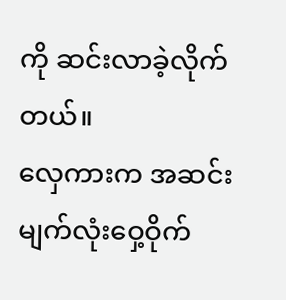ကို ဆင်းလာခဲ့လိုက်တယ်။
လှေကားက အဆင်း မျက်လုံးဝှေ့ဝိုက်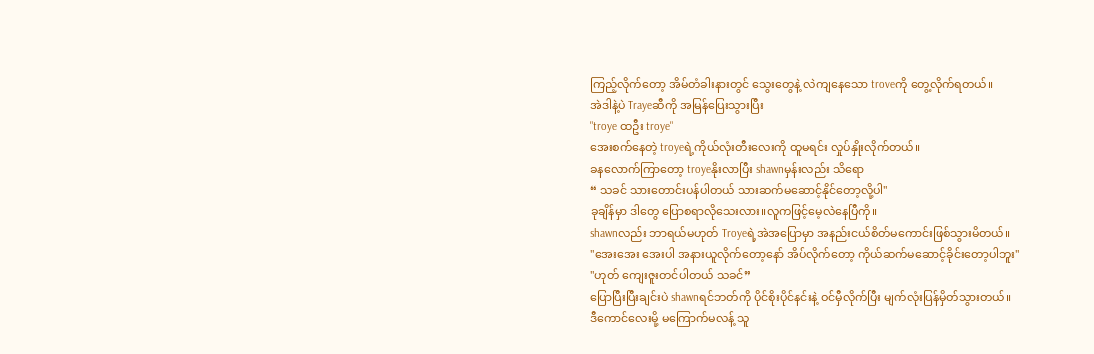ကြည့်လိုက်တော့ အိမ်တံခါးနားတွင် သွေးတွေနဲ့ လဲကျနေသော troveကို တွေ့လိုက်ရတယ်။
အဲဒါနဲ့ပဲ Trayeဆီကို အမြန်ပြေးသွားပြီး
"troye ထဦး troye"
အေးစက်နေတဲ့ troyeရဲ့ကိုယ်လုံးတီးလေးကို ထူမရင်း လှုပ်နှိုးလိုက်တယ်။
ခနလောက်ကြာတော့ troyeနိုးလာပြီး shawnမှန်းလည်း သိရော
“ သခင် သားတောင်းပန်ပါတယ် သားဆက်မဆောင့်နိုင်တော့လို့ပါ"
ခုချိန်မှာ ဒါတွေ ပြောစရာလိုသေးလား။လူကဖြင့်မေ့လဲနေပြီကို။
shawnလည်း ဘာရယ်မဟုတ် Troyeရဲ့အဲအပြောမှာ အနည်းငယ်စိတ်မကောင်းဖြစ်သွားမိတယ်။
"အေးအေး အေးပါ အနားယူလိုက်တော့နော် အိပ်လိုက်တော့ ကိုယ်ဆက်မဆောင့်ခိုင်းတော့ပါဘူး"
"ဟုတ် ကျေးဇူးတင်ပါတယ် သခင်”
ပြောပြီးပြီးချင်းပဲ shawnရင်ဘတ်ကို ပိုင်စိုးပိုင်နင်းနဲ့ ဝင်မှီလိုက်ပြီး မျက်လုံးပြန်မှိတ်သွားတယ်။
ဒီကောင်လေးမို့ မကြောက်မလန့် သူ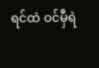ရင်ထဲ ဝင်မှီရဲ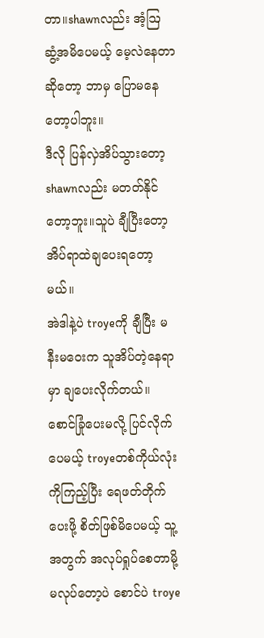တာ။shawnလည်း အံ့ဩ ဆွံ့အမိပေမယ့် မေ့လဲနေတာဆိုတော့ ဘာမှ ပြောမနေတော့ပါဘူး။
ဒီလို ပြန်လှဲအိပ်သွားတော့ shawnလည်း မတတ်နိုင်တော့ဘူး။သူပဲ ချီပြီးတော့ အိပ်ရာထဲချပေးရတော့မယ်။
အဲဒါနဲ့ပဲ troyeကို ချီပြီး မနီးမဝေးက သူအိပ်တဲ့နေရာမှာ ချပေးလိုက်တယ်။
စောင်ခြုံပေးမလို့ ပြင်လိုက်ပေမယ့် troyeတစ်ကိုယ်လုံးကိုကြည့်ပြီး ရေဖတ်တိုက်ပေးဖို့ စိတ်ဖြစ်မိပေမယ့် သူ့အတွက် အလုပ်ရှုပ်စေတာမို့ မလုပ်တော့ပဲ စောင်ပဲ troye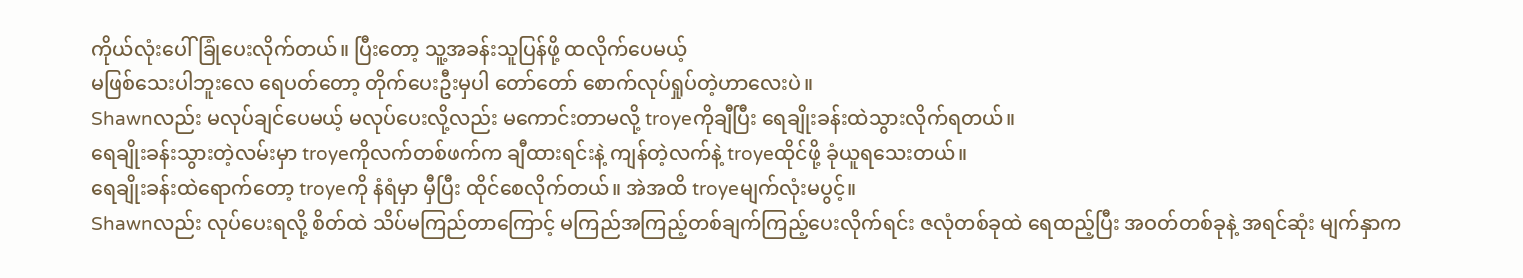ကိုယ်လုံးပေါ်ခြုံပေးလိုက်တယ်။ ပြီးတော့ သူ့အခန်းသူပြန်ဖို့ ထလိုက်ပေမယ့်
မဖြစ်သေးပါဘူးလေ ရေပတ်တော့ တိုက်ပေးဦးမှပါ တော်တော် စောက်လုပ်ရှုပ်တဲ့ဟာလေးပဲ။
Shawnလည်း မလုပ်ချင်ပေမယ့် မလုပ်ပေးလို့လည်း မကောင်းတာမလို့ troyeကိုချီပြီး ရေချိုးခန်းထဲသွားလိုက်ရတယ်။
ရေချိုးခန်းသွားတဲ့လမ်းမှာ troyeကိုလက်တစ်ဖက်က ချီထားရင်းနဲ့ ကျန်တဲ့လက်နဲ့ troyeထိုင်ဖို့ ခုံယူရသေးတယ်။
ရေချိုးခန်းထဲရောက်တော့ troyeကို နံရံမှာ မှီပြီး ထိုင်စေလိုက်တယ်။ အဲအထိ troyeမျက်လုံးမပွင့်။
Shawnလည်း လုပ်ပေးရလို့ စိတ်ထဲ သိပ်မကြည်တာကြောင့် မကြည်အကြည့်တစ်ချက်ကြည့်ပေးလိုက်ရင်း ဇလုံတစ်ခုထဲ ရေထည့်ပြီး အဝတ်တစ်ခုနဲ့ အရင်ဆုံး မျက်နှာက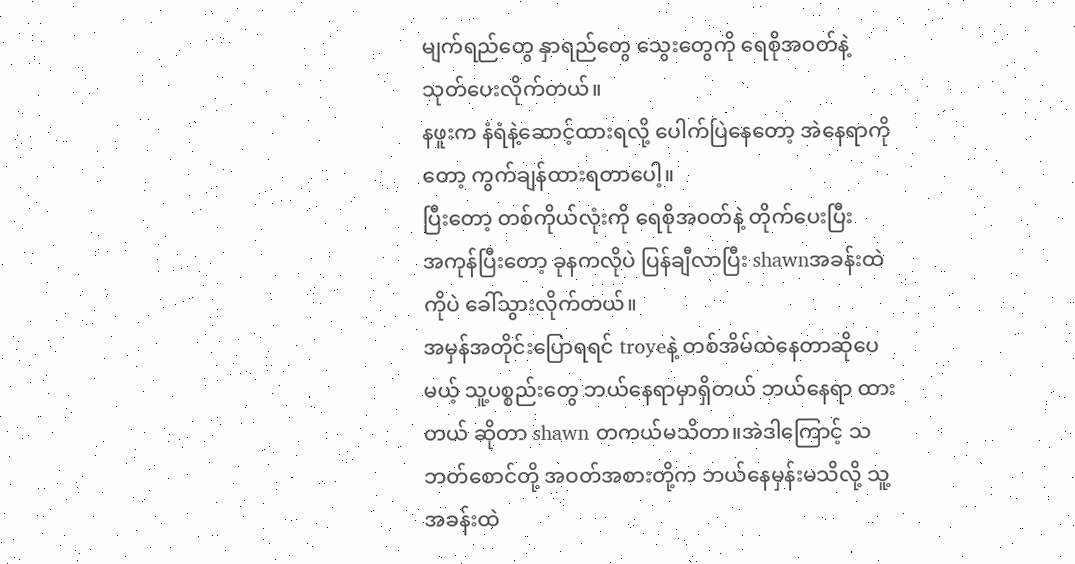မျက်ရည်တွေ နှာရည်တွေ သွေးတွေကို ရေစိုအဝတ်နဲ့ သုတ်ပေးလိုက်တယ်။
နဖူးက နံရံနဲ့ဆောင့်ထားရလို့ ပေါက်ပြဲနေတော့ အဲနေရာကိုတော့ ကွက်ချန်ထားရတာပေါ့။
ပြီးတော့ တစ်ကိုယ်လုံးကို ရေစိုအဝတ်နဲ့ တိုက်ပေးပြီး
အကုန်ပြီးတော့ ခုနကလိုပဲ ပြန်ချီလာပြီး shawnအခန်းထဲကိုပဲ ခေါ်သွားလိုက်တယ်။
အမှန်အတိုင်းပြောရရင် troyeနဲ့ တစ်အိမ်ထဲနေတာဆိုပေမယ့် သူ့ပစ္စည်းတွေ ဘယ်နေရာမှာရှိတယ် ဘယ်နေရာ ထားတယ် ဆိုတာ shawn တကယ်မသိတာ။အဲဒါကြောင့် သဘတ်စောင်တို့ အဝတ်အစားတို့က ဘယ်နေမှန်းမသိလို့ သူ့အခန်းထဲ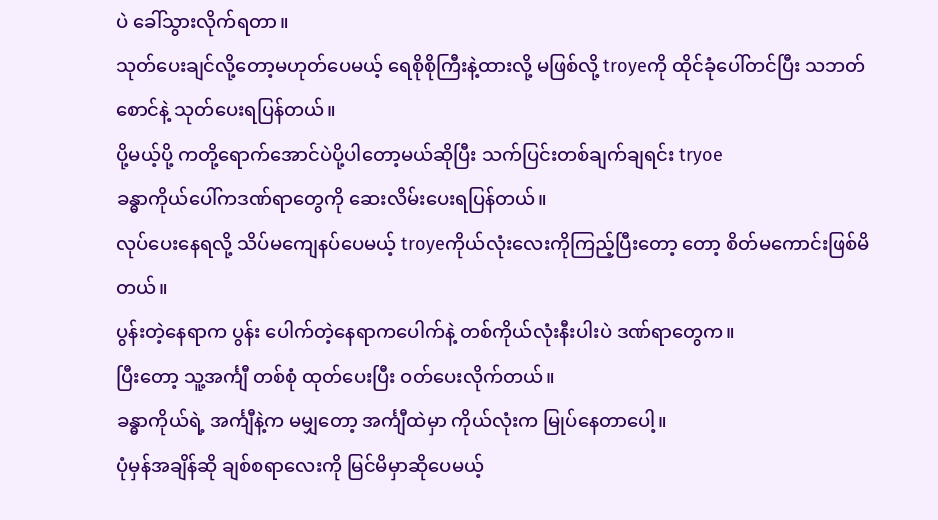ပဲ ခေါ်သွားလိုက်ရတာ။
သုတ်ပေးချင်လို့တော့မဟုတ်ပေမယ့် ရေစိုစိုကြီးနဲ့ထားလို့ မဖြစ်လို့ troyeကို ထိုင်ခုံပေါ်တင်ပြီး သဘတ်စောင်နဲ့ သုတ်ပေးရပြန်တယ်။
ပို့မယ့်ပို့ ကတို့ရောက်အောင်ပဲပို့ပါတော့မယ်ဆိုပြီး သက်ပြင်းတစ်ချက်ချရင်း tryoe
ခန္ဓာကိုယ်ပေါ်ကဒဏ်ရာတွေကို ဆေးလိမ်းပေးရပြန်တယ်။
လုပ်ပေးနေရလို့ သိပ်မကျေနပ်ပေမယ့် troyeကိုယ်လုံးလေးကိုကြည့်ပြီးတော့ တော့ စိတ်မကောင်းဖြစ်မိတယ်။
ပွန်းတဲ့နေရာက ပွန်း ပေါက်တဲ့နေရာကပေါက်နဲ့ တစ်ကိုယ်လုံးနီးပါးပဲ ဒဏ်ရာတွေက။
ပြီးတော့ သူ့အင်္ကျီ တစ်စုံ ထုတ်ပေးပြီး ဝတ်ပေးလိုက်တယ်။
ခန္ဓာကိုယ်ရဲ့ အင်္ကျီနဲ့က မမျှတော့ အင်္ကျီထဲမှာ ကိုယ်လုံးက မြုပ်နေတာပေါ့။
ပုံမှန်အချိန်ဆို ချစ်စရာလေးကို မြင်မိမှာဆိုပေမယ့်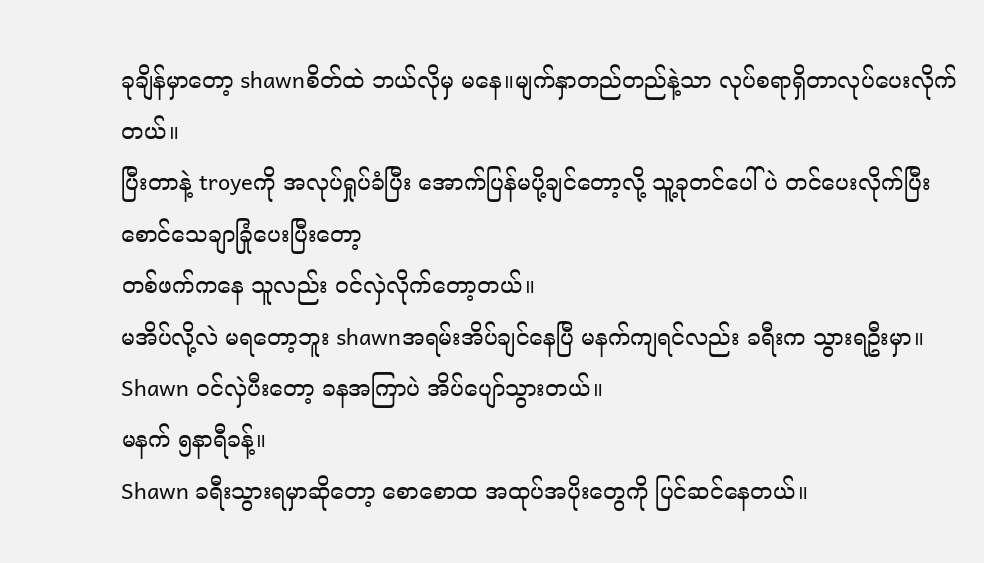ခုချိန်မှာတော့ shawnစိတ်ထဲ ဘယ်လိုမှ မနေ။မျက်နှာတည်တည်နဲ့သာ လုပ်စရာရှိတာလုပ်ပေးလိုက်တယ်။
ပြီးတာနဲ့ troyeကို အလုပ်ရှုပ်ခံပြီး အောက်ပြန်မပို့ချင်တော့လို့ သူ့ခုတင်ပေါ်ပဲ တင်ပေးလိုက်ပြီး စောင်သေချာခြုံပေးပြီးတော့
တစ်ဖက်ကနေ သူလည်း ဝင်လှဲလိုက်တော့တယ်။
မအိပ်လို့လဲ မရတော့ဘူး shawnအရမ်းအိပ်ချင်နေပြီ မနက်ကျရင်လည်း ခရီးက သွားရဦးမှာ။
Shawn ဝင်လှဲပီးတော့ ခနအကြာပဲ အိပ်ပျော်သွားတယ်။
မနက် ၅နာရီခန့်။
Shawn ခရီးသွားရမှာဆိုတော့ စောစောထ အထုပ်အပိုးတွေကို ပြင်ဆင်နေတယ်။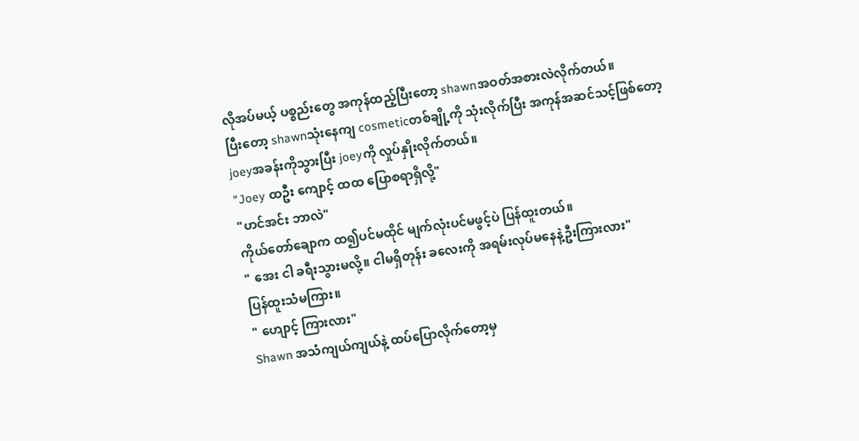လိုအပ်မယ့် ပစ္စည်းတွေ အကုန်ထည့်ပြီးတော့ shawnအဝတ်အစားလဲလိုက်တယ်။
ပြီးတော့ shawnသုံးနေကျ cosmeticတစ်ချို့ကို သုံးလိုက်ပြီး အကုန်အဆင်သင့်ဖြစ်တော့
joeyအခန်းကိုသွားပြီး joeyကို လှုပ်နှိုးလိုက်တယ်။
"Joey ထဦး ကျောင့် ထထ ပြောစရာရှိလို့"
"ဟင်အင်း ဘာလဲ"
ကိုယ်တော်ချောက ထ၍ပင်မထိုင် မျက်လုံးပင်မဖွင့်ပဲ ပြန်ထူးတယ်။
" အေး ငါ ခရီးသွားမလို့။ ငါမရှိတုန်း ခလေးကို အရမ်းလုပ်မနေနဲ့ဦးကြားလား"
ပြန်ထူးသံမကြား။
" ဟျောင့် ကြားလား"
Shawn အသံကျယ်ကျယ်နဲ့ ထပ်ပြောလိုက်တော့မှ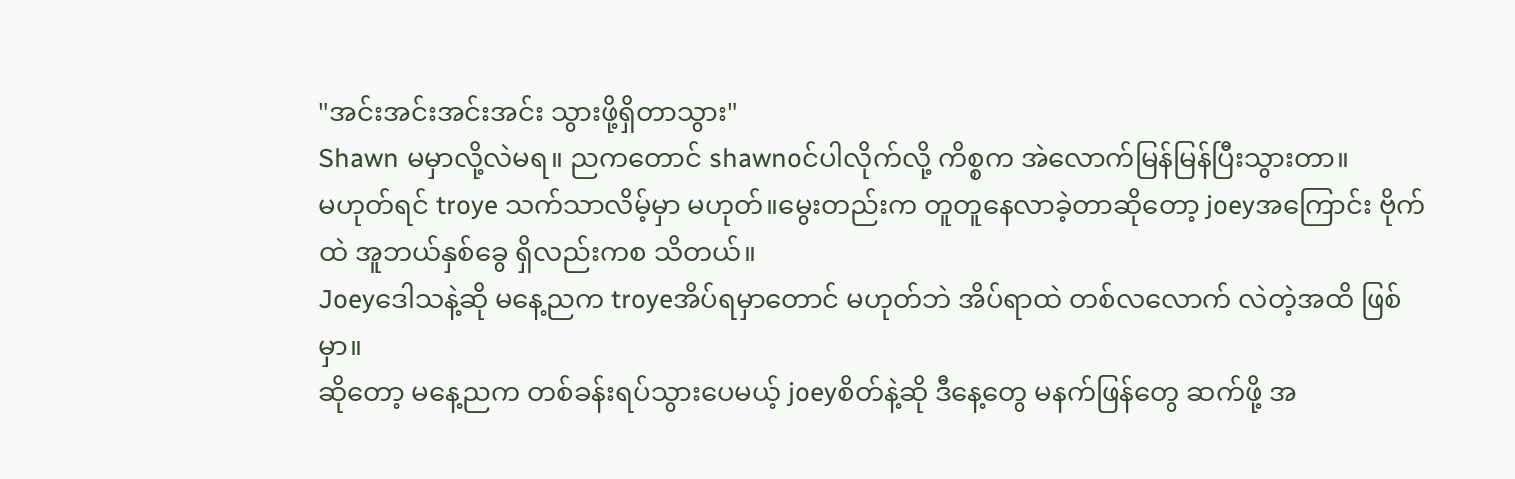"အင်းအင်းအင်းအင်း သွားဖို့ရှိတာသွား"
Shawn မမှာလို့လဲမရ။ ညကတောင် shawnoင်ပါလိုက်လို့ ကိစ္စက အဲလောက်မြန်မြန်ပြီးသွားတာ။
မဟုတ်ရင် troye သက်သာလိမ့်မှာ မဟုတ်။မွေးတည်းက တူတူနေလာခဲ့တာဆိုတော့ joeyအကြောင်း ဗိုက်ထဲ အူဘယ်နှစ်ခွေ ရှိလည်းကစ သိတယ်။
Joeyဒေါသနဲ့ဆို မနေ့ညက troyeအိပ်ရမှာတောင် မဟုတ်ဘဲ အိပ်ရာထဲ တစ်လလောက် လဲတဲ့အထိ ဖြစ်မှာ။
ဆိုတော့ မနေ့ညက တစ်ခန်းရပ်သွားပေမယ့် joeyစိတ်နဲ့ဆို ဒီနေ့တွေ မနက်ဖြန်တွေ ဆက်ဖို့ အ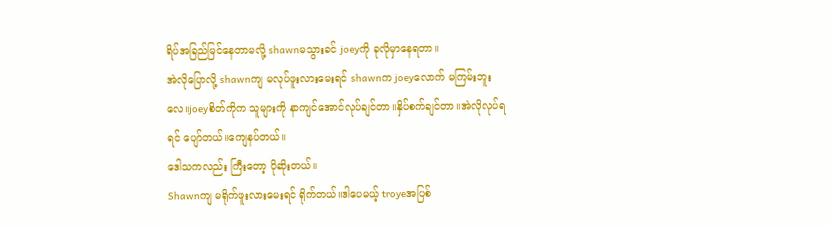ရိပ်အခြည်မြင်နေတာမလို့ shawnမသွားခင် joeyကို ခုလိုမှာနေရတာ။
အဲလိုပြောလို့ shawnကျ မလုပ်ဖူးလားမေးရင် shawnက joeyလောက် မကြမ်းဘူးလေ။joeyစိတ်ကိုက သူများကို နာကျင်အောင်လုပ်ချင်တာ။နှိပ်စက်ချင်တာ။အဲလိုလုပ်ရရင် ပျော်တယ်။ကျေနပ်တယ်။
ဒေါသကလည်း ကြီးတော့ ပိုဆိုးတယ်။
Shawnကျ မရိုက်ဖူးလားမေးရင် ရိုက်တယ်။ဒါပေမယ့် troyeအပြစ်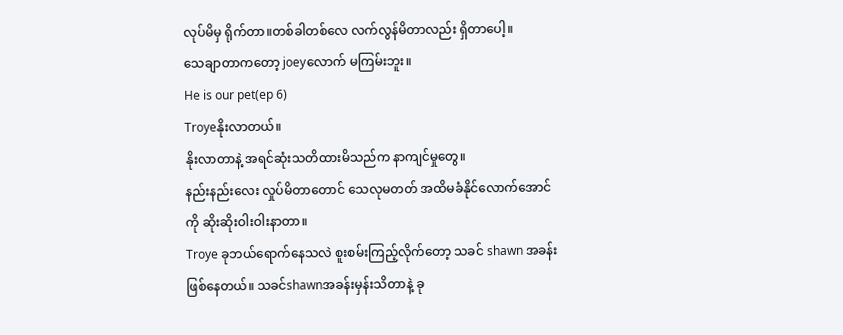လုပ်မိမှ ရိုက်တာ။တစ်ခါတစ်လေ လက်လွန်မိတာလည်း ရှိတာပေါ့။
သေချာတာကတော့ joeyလောက် မကြမ်းဘူး။
He is our pet(ep 6)
Troyeနိုးလာတယ်။
နိုးလာတာနဲ့ အရင်ဆုံးသတိထားမိသည်က နာကျင်မှုတွေ။
နည်းနည်းလေး လှုပ်မိတာတောင် သေလုမတတ် အထိမခံနိုင်လောက်အောင်ကို ဆိုးဆိုးဝါးဝါးနာတာ။
Troye ခုဘယ်ရောက်နေသလဲ စူးစမ်းကြည့်လိုက်တော့ သခင် shawn အခန်းဖြစ်နေတယ်။ သခင်shawnအခန်းမှန်းသိတာနဲ့ ခု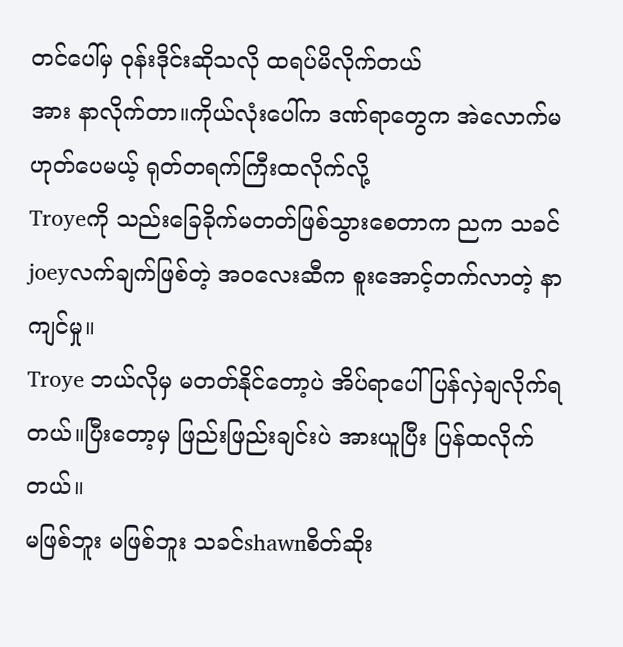တင်ပေါ်မှ ဝုန်းဒိုင်းဆိုသလို ထရပ်မိလိုက်တယ်
အား နာလိုက်တာ။ကိုယ်လုံးပေါ်က ဒဏ်ရာတွေက အဲလောက်မဟုတ်ပေမယ့် ရုတ်တရက်ကြီးထလိုက်လို့
Troyeကို သည်းခြေခိုက်မတတ်ဖြစ်သွားစေတာက ညက သခင်joeyလက်ချက်ဖြစ်တဲ့ အဝလေးဆီက စူးအောင့်တက်လာတဲ့ နာကျင်မှု။
Troye ဘယ်လိုမှ မတတ်နိုင်တော့ပဲ အိပ်ရာပေါ်ပြန်လှဲချလိုက်ရတယ်။ပြီးတော့မှ ဖြည်းဖြည်းချင်းပဲ အားယူပြီး ပြန်ထလိုက်တယ်။
မဖြစ်ဘူး မဖြစ်ဘူး သခင်shawnစိတ်ဆိုး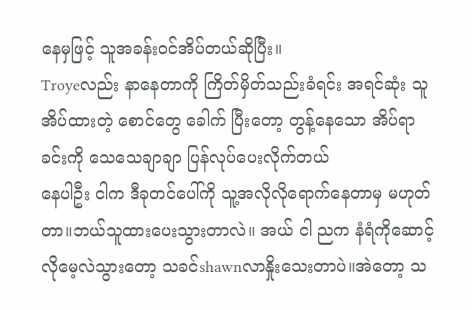နေမှဖြင့် သူအခန်းဝင်အိပ်တယ်ဆိုပြီး။
Troyeလည်း နာနေတာကို ကြိတ်မှိတ်သည်းခံရင်း အရင်ဆုံး သူအိပ်ထားတဲ့ စောင်တွေ ခေါက် ပြီးတော့ တွန့်နေသော အိပ်ရာခင်းကို သေသေချာချာ ပြန်လုပ်ပေးလိုက်တယ်
နေပါဦး ငါက ဒီခုတင်ပေါ်ကို သူ့အလိုလိုရောက်နေတာမှ မဟုတ်တာ။ဘယ်သူထားပေးသွားတာလဲ။ အယ် ငါ ညက နံရံကိုဆောင့်လိုမေ့လဲသွားတော့ သခင်shawnလာနှိုးသေးတာပဲ။အဲတော့ သ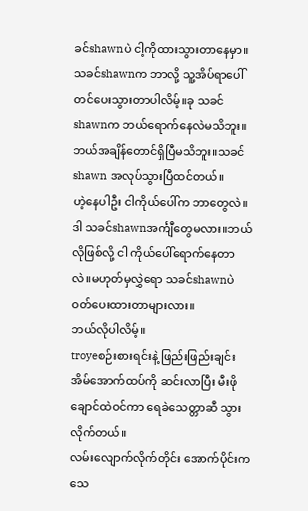ခင်shawnပဲ ငါ့ကိုထားသွားတာနေမှာ။
သခင်shawnက ဘာလို့ သူ့အိပ်ရာပေါ်တင်ပေးသွားတာပါလိမ့်။ခု သခင်shawnက ဘယ်ရောက်နေလဲမသိဘူး။
ဘယ်အချိန်တောင်ရှိပြီမသိဘူး။သခင်shawn အလုပ်သွားပြီထင်တယ်။
ဟဲ့နေပါဦး ငါကိုယ်ပေါ်က ဘာတွေလဲ။ဒါ သခင်shawnအင်္ကျီတွေမလား။ဘယ်လိုဖြစ်လို့ ငါ ကိုယ်ပေါ်ရောက်နေတာလဲ။မဟုတ်မှလွှဲရော သခင်shawnပဲ ဝတ်ပေးထားတာများလား။
ဘယ်လိုပါလိမ့်။
troyeစဉ်းစားရင်းနဲ့ ဖြည်းဖြည်းချင်း အိမ်အောက်ထပ်ကို ဆင်းလာပြီး မီးဖိုချောင်ထဲဝင်ကာ ရေခဲသေတ္တာဆီ သွားလိုက်တယ်။
လမ်းလျောက်လိုက်တိုင်း အောက်ပိုင်းက သေ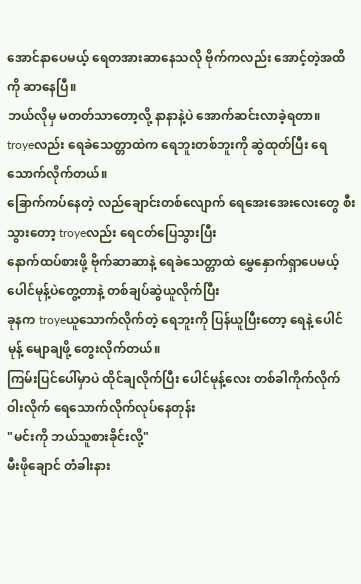အောင်နာပေမယ့် ရေတအားဆာနေသလို ဗိုက်ကလည်း အောင့်တဲ့အထိကို ဆာနေပြီ။
ဘယ်လိုမှ မတတ်သာတော့လို့ နာနာနဲ့ပဲ အောက်ဆင်းလာခဲ့ရတာ။
troyeလည်း ရေခဲသေတ္တာထဲက ရေဘူးတစ်ဘူးကို ဆွဲထုတ်ပြီး ရေသောက်လိုက်တယ်။
ခြောက်ကပ်နေတဲ့ လည်ချောင်းတစ်လျောက် ရေအေးအေးလေးတွေ စီးသွားတော့ troyeလည်း ရေငတ်ပြေသွားပြီး
နောက်ထပ်စားဖို့ ဗိုက်ဆာဆာနဲ့ ရေခဲသေတ္တာထဲ မွှေနှောက်ရှာပေမယ့် ပေါင်မုန့်ပဲတွေ့တာနဲ့ တစ်ချပ်ဆွဲယူလိုက်ပြီး
ခုနက troyeယူသောက်လိုက်တဲ့ ရေဘူးကို ပြန်ယူပြီးတော့ ရေနဲ့ ပေါင်မုန့် မျောချဖို့ တွေးလိုက်တယ်။
ကြမ်းပြင်ပေါ်မှာပဲ ထိုင်ချလိုက်ပြီး ပေါင်မုန့်လေး တစ်ခါကိုက်လိုက် ဝါးလိုက် ရေသောက်လိုက်လုပ်နေတုန်း
"မင်းကို ဘယ်သူစားခိုင်းလို့"
မီးဖိုချောင် တံခါးနား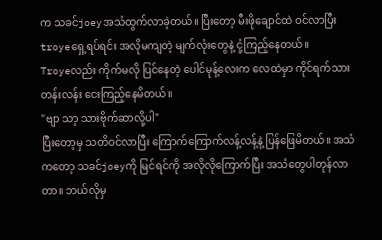က သခင်joeyအသံထွက်လာခဲ့တယ်။ ပြီးတော့ မီးဖိုချောင်ထဲ ဝင်လာပြီး troyeရှေ့ရပ်ရင်း အလိုမကျတဲ့ မျက်လုံးတွေနဲ့ ငုံ့ကြည့်နေတယ်။
Troyeလည်း ကိုက်မလို ပြင်နေတဲ့ ပေါင်မုန့်လေးက လေထဲမှာ ကိုင်ရက်သားတန်းလန်း ငေးကြည့်နေမိတယ်။
"ဗျာ သာ့ သားဗိုက်ဆာလို့ပါ"
ပြီးတော့မှ သတိဝင်လာပြီး ကြောက်ကြောက်လန့်လန့်နဲ့ ပြန်ဖြေမိတယ်။ အသံကတော့ သခင်joeyကို မြင်ရင်ကို အလိုလိုကြောက်ပြီး အသံတွေပါတုန်လာတာ။ ဘယ်လိုမှ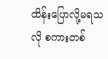ထိန်းပြောလို့မရသလို စကားတစ်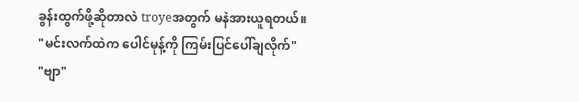ခွန်းထွက်ဖို့ဆိုတာလဲ troyeအတွက် မနဲအားယူရတယ်။
"မင်းလက်ထဲက ပေါင်မုန့်ကို ကြမ်းပြင်ပေါ်ချလိုက်"
"ဗျာ"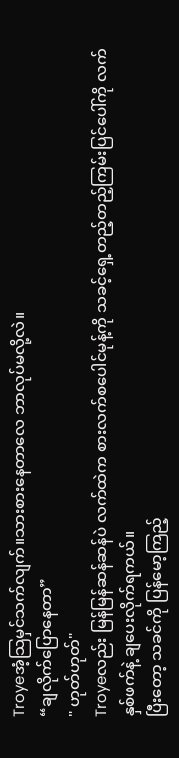Troyeအံ့သြမှင်သက်လျက်။သားစားနေတာလေ ဘာလုပ်မလို့လဲ။
“ချလိုက်ပြောနေတာ”
" ဟုတ်ဟုတ်"
Troyeလည်း မြန်မြန်ဆန်ဆန်ပဲ လက်ထဲက စားလက်စပေါင်မုန့်ကို သခင့်ရှေ့တည့်တည့်ကြမ်းပြင်ပေါ်ကို လက်နှစ်ဖက်နဲ့ ချပေးလိုက်ရကယ်။
ပြီးတော့ သခင်ကို ပြန်မော့ကြည့်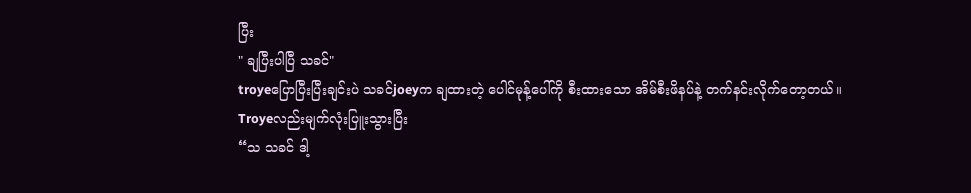ပြီး
" ချပြီးပါပြီ သခင်"
troyeပြောပြီးပြီးချင်းပဲ သခင်joeyက ချထားတဲ့ ပေါင်မုန့်ပေါ်ကို စီးထားသော အိမ်စီးဖိနပ်နဲ့ တက်နင်းလိုက်တော့တယ်။
Troyeလည်းမျက်လုံးပြူးသွားပြီး
“သ သခင် ဒါ့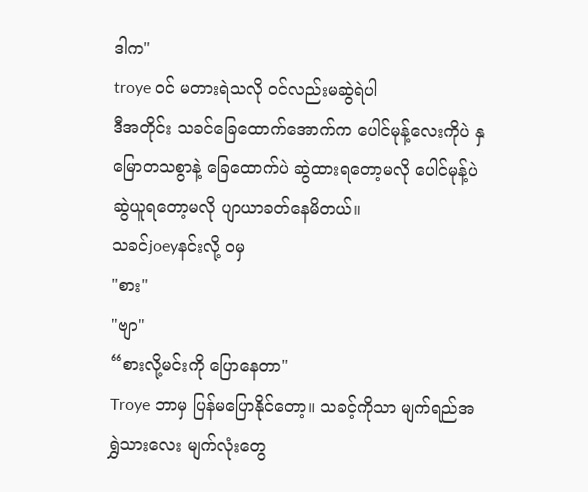ဒါက"
troye ဝင် မတားရဲသလို ဝင်လည်းမဆွဲရဲပါ
ဒီအတိုင်း သခင်ခြေထောက်အောက်က ပေါင်မုန့်လေးကိုပဲ နှမြောတသစွာနဲ့ ခြေထောက်ပဲ ဆွဲထားရတော့မလို ပေါင်မုန့်ပဲ ဆွဲယူရတော့မလို ပျာယာခတ်နေမိတယ်။
သခင်joeyနင်းလို့ ဝမှ
"စား"
"ဗျာ"
“စားလို့မင်းကို ပြောနေတာ"
Troye ဘာမှ ပြန်မပြောနိုင်တော့။ သခင့်ကိုသာ မျက်ရည်အရွှဲသားလေး မျက်လုံးတွေ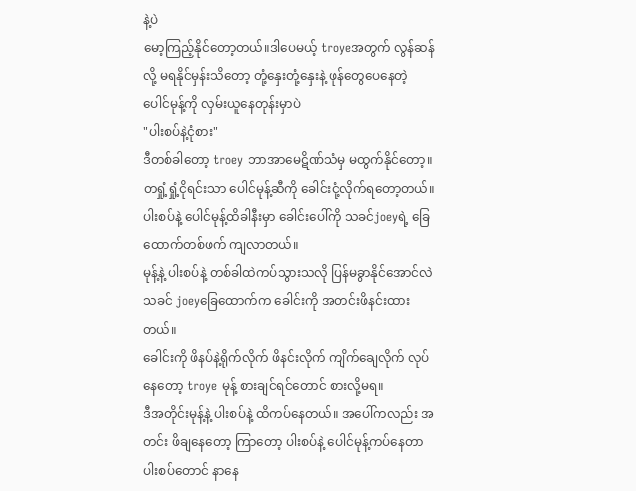နဲ့ပဲ
မော့ကြည့်နိုင်တော့တယ်။ဒါပေမယ့် troyeအတွက် လွန်ဆန်လို့ မရနိုင်မှန်းသိတော့ တုံ့နှေးတုံ့နှေးနဲ့ ဖုန်တွေပေနေတဲ့ ပေါင်မုန့်ကို လှမ်းယူနေတုန်းမှာပဲ
"ပါးစပ်နဲ့ငုံစား"
ဒီတစ်ခါတော့ troey ဘာအာမေဋိဏ်သံမှ မထွက်နိုင်တော့။ တရှုံ့ရှုံ့ငိုရင်းသာ ပေါင်မုန့်ဆီကို ခေါင်းငုံ့လိုက်ရတော့တယ်။
ပါးစပ်နဲ့ ပေါင်မုန့်ထိခါနီးမှာ ခေါင်းပေါ်ကို သခင်joeyရဲ့ ခြေထောက်တစ်ဖက် ကျလာတယ်။
မုန့်နဲ့ ပါးစပ်နဲ့ တစ်ခါထဲကပ်သွားသလို ပြန်မခွာနိုင်အောင်လဲ သခင် joeyခြေထောက်က ခေါင်းကို အတင်းဖိနင်းထားတယ်။
ခေါင်းကို ဖိနပ်နဲ့ရိုက်လိုက် ဖိနင်းလိုက် ကျိက်ချေလိုက် လုပ်နေတော့ troye မုန့် စားချင်ရင်တောင် စားလို့မရ။
ဒီအတိုင်းမုန့်နဲ့ ပါးစပ်နဲ့ ထိကပ်နေတယ်။ အပေါ်ကလည်း အတင်း ဖိချနေတော့ ကြာတော့ ပါးစပ်နဲ့ ပေါင်မုန့်ကပ်နေတာ ပါးစပ်တောင် နာနေ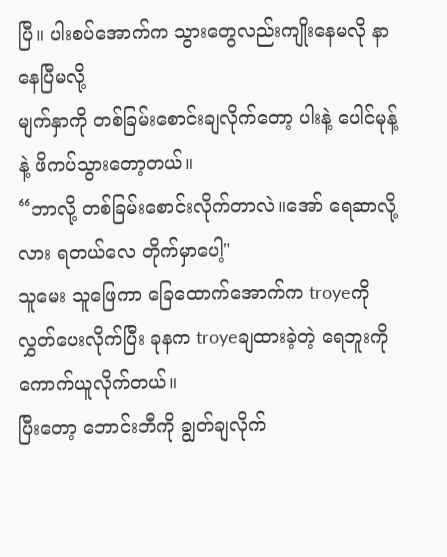ပြီ။ ပါးစပ်အောက်က သွားတွေလည်းကျိုးနေမလို နာနေပြီမလို့
မျက်နှာကို တစ်ခြမ်းစောင်းချလိုက်တော့ ပါးနဲ့ ပေါင်မုန့်နဲ့ ဖိကပ်သွားတော့တယ်။
“ဘာလို့ တစ်ခြမ်းစောင်းလိုက်တာလဲ။အော် ရေဆာလို့လား ရတယ်လေ တိုက်မှာပေါ့"
သူမေး သူဖြေကာ ခြေထောက်အောက်က troyeကို လွှတ်ပေးလိုက်ပြီး ခုနက troyeချထားခဲ့တဲ့ ရေဘူးကို ကောက်ယူလိုက်တယ်။
ပြီးတော့ ဘောင်းဘီကို ချွတ်ချလိုက်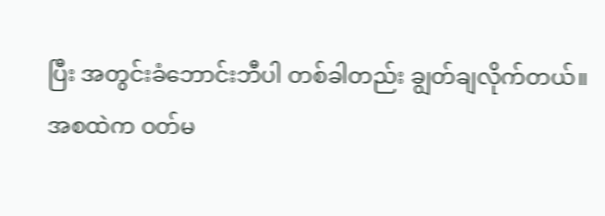ပြီး အတွင်းခံဘောင်းဘီပါ တစ်ခါတည်း ချွတ်ချလိုက်တယ်။
အစထဲက ဝတ်မ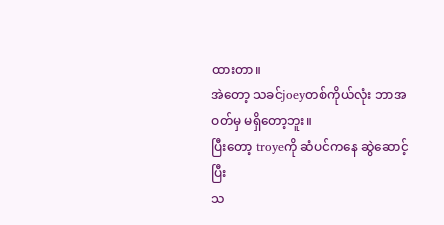ထားတာ။
အဲတော့ သခင်joeyတစ်ကိုယ်လုံး ဘာအဝတ်မှ မရှိတော့ဘူး။
ပြီးတော့ troyeကို ဆံပင်ကနေ ဆွဲဆောင့်ပြီး
သ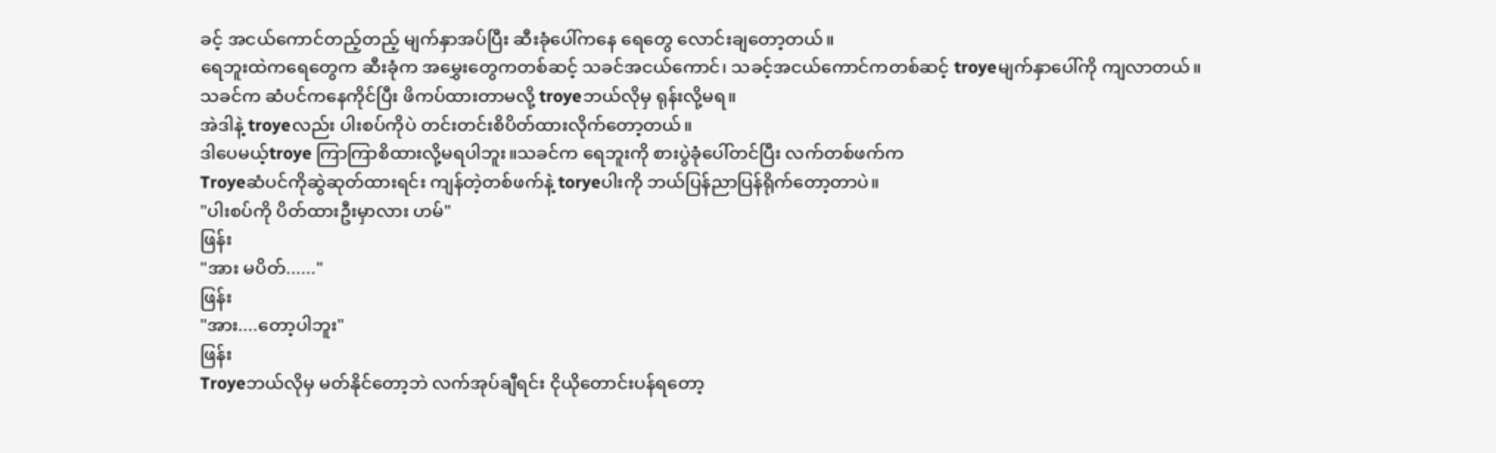ခင့် အငယ်ကောင်တည့်တည့် မျက်နှာအပ်ပြီး ဆီးခုံပေါ်ကနေ ရေတွေ လောင်းချတော့တယ်။
ရေဘူးထဲကရေတွေက ဆီးခုံက အမွှေးတွေကတစ်ဆင့် သခင်အငယ်ကောင်၊ သခင့်အငယ်ကောင်ကတစ်ဆင့် troyeမျက်နှာပေါ်ကို ကျလာတယ်။
သခင်က ဆံပင်ကနေကိုင်ပြီး ဖိကပ်ထားတာမလို့ troyeဘယ်လိုမှ ရုန်းလို့မရ။
အဲဒါနဲ့ troyeလည်း ပါးစပ်ကိုပဲ တင်းတင်းစိပိတ်ထားလိုက်တော့တယ်။
ဒါပေမယ့်troye ကြာကြာစိထားလို့မရပါဘူး။သခင်က ရေဘူးကို စားပွဲခုံပေါ်တင်ပြီး လက်တစ်ဖက်က
Troyeဆံပင်ကိုဆွဲဆုတ်ထားရင်း ကျန်တဲ့တစ်ဖက်နဲ့ toryeပါးကို ဘယ်ပြန်ညာပြန်ရိုက်တော့တာပဲ။
"ပါးစပ်ကို ပိတ်ထားဦးမှာလား ဟမ်"
ဖြန်း
"အား မပိတ်......"
ဖြန်း
"အား....တော့ပါဘူး"
ဖြန်း
Troyeဘယ်လိုမှ မတ်နိုင်တော့ဘဲ လက်အုပ်ချီရင်း ငိုယိုတောင်းပန်ရတော့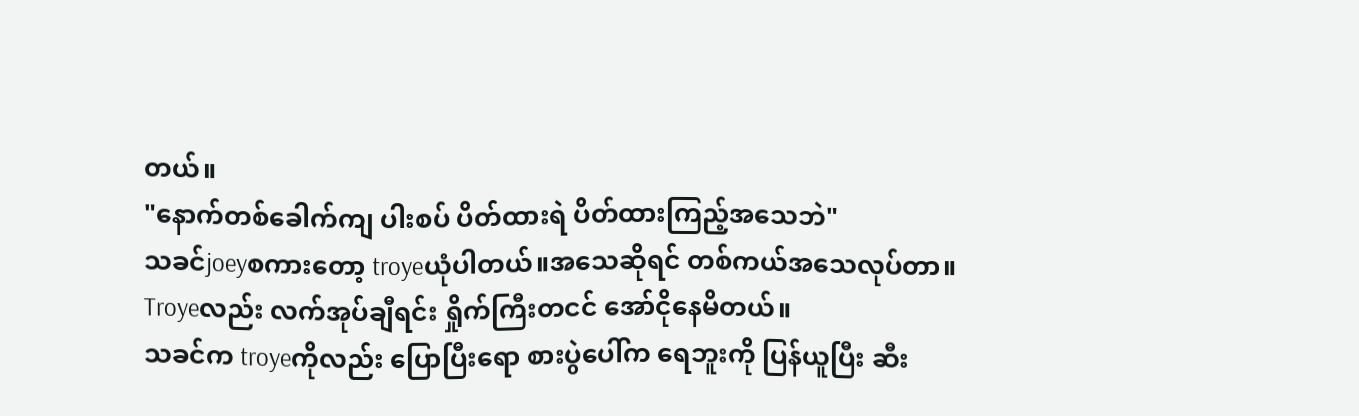တယ်။
"နောက်တစ်ခေါက်ကျ ပါးစပ် ပိတ်ထားရဲ ပိတ်ထားကြည့်အသေဘဲ"
သခင်joeyစကားတော့ troyeယုံပါတယ်။အသေဆိုရင် တစ်ကယ်အသေလုပ်တာ။
Troyeလည်း လက်အုပ်ချီရင်း ရှိုက်ကြီးတငင် အော်ငိုနေမိတယ်။
သခင်က troyeကိုလည်း ပြောပြီးရော စားပွဲပေါ်က ရေဘူးကို ပြန်ယူပြီး ဆီး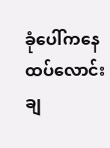ခုံပေါ်ကနေ ထပ်လောင်းချ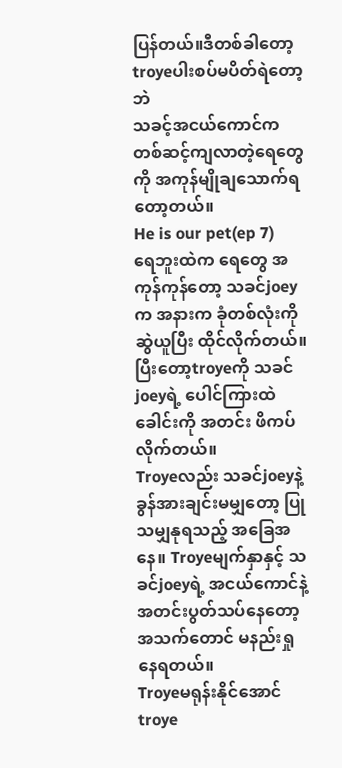ပြန်တယ်။ဒီတစ်ခါတော့ troyeပါးစပ်မပိတ်ရဲတော့ဘဲ
သခင့်အငယ်ကောင်ကတစ်ဆင့်ကျလာတဲ့ရေတွေကို အကုန်မျိုချသောက်ရတော့တယ်။
He is our pet(ep 7)
ရေဘူးထဲက ရေတွေ အကုန်ကုန်တော့ သခင်joeyက အနားက ခုံတစ်လုံးကို ဆွဲယူပြီး ထိုင်လိုက်တယ်။
ပြီးတော့troyeကို သခင်joeyရဲ့ ပေါင်ကြားထဲ ခေါင်းကို အတင်း ဖိကပ်လိုက်တယ်။
Troyeလည်း သခင်joeyနဲ့ ခွန်အားချင်းမမျှတော့ ပြုသမျှနုရသည့် အခြေအနေ။ Troyeမျက်နှာနှင့် သခင်joeyရဲ့ အငယ်ကောင်နဲ့ အတင်းပွတ်သပ်နေတော့ အသက်တောင် မနည်းရှုနေရတယ်။
Troyeမရုန်းနိုင်အောင် troye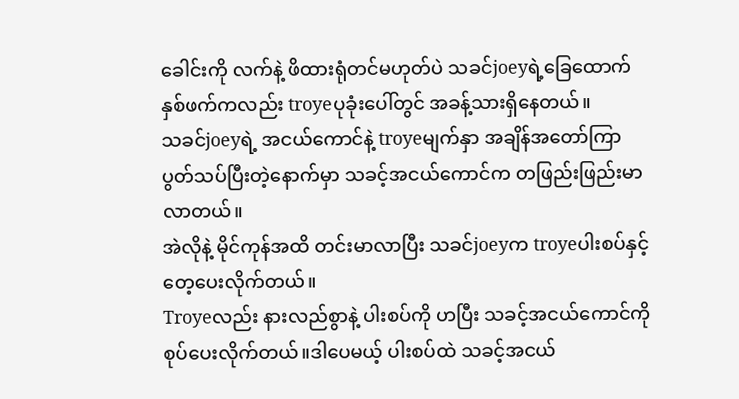ခေါင်းကို လက်နဲ့ ဖိထားရုံတင်မဟုတ်ပဲ သခင်joeyရဲ့ခြေထောက်နှစ်ဖက်ကလည်း troyeပုခုံးပေါ်တွင် အခန့်သားရှိနေတယ်။
သခင်joeyရဲ့ အငယ်ကောင်နဲ့ troyeမျက်နှာ အချိန်အတော်ကြာ ပွတ်သပ်ပြီးတဲ့နောက်မှာ သခင့်အငယ်ကောင်က တဖြည်းဖြည်းမာလာတယ်။
အဲလိုနဲ့ မိုင်ကုန်အထိ တင်းမာလာပြီး သခင်joeyက troyeပါးစပ်နှင့် တေ့ပေးလိုက်တယ်။
Troyeလည်း နားလည်စွာနဲ့ ပါးစပ်ကို ဟပြီး သခင့်အငယ်ကောင်ကို စုပ်ပေးလိုက်တယ်။ဒါပေမယ့် ပါးစပ်ထဲ သခင့်အငယ်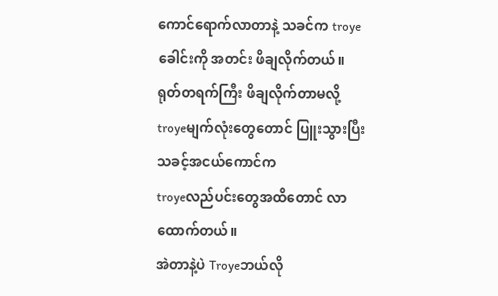ကောင်ရောက်လာတာနဲ့ သခင်က troyeခေါင်းကို အတင်း ဖိချလိုက်တယ်။
ရုတ်တရက်ကြီး ဖိချလိုက်တာမလို့ troyeမျက်လုံးတွေတောင် ပြူးသွားပြီး သခင့်အငယ်ကောင်က
troyeလည်ပင်းတွေအထိတောင် လာထောက်တယ်။
အဲတာနဲ့ပဲ Troyeဘယ်လို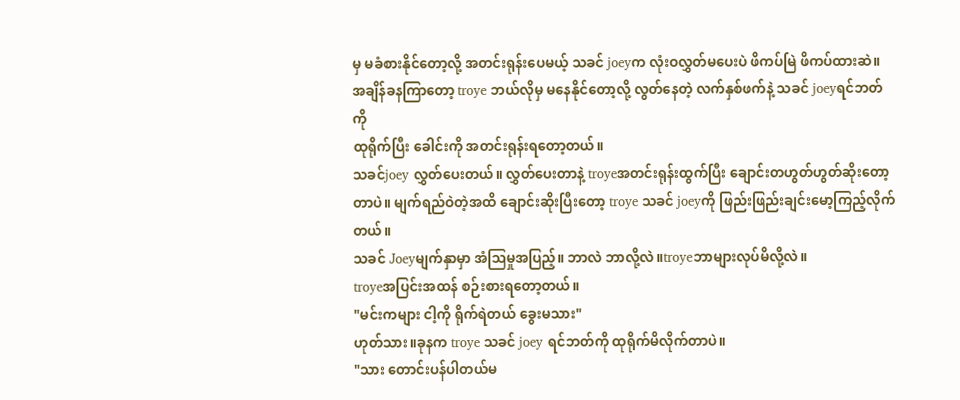မှ မခံစားနိုင်တော့လို့ အတင်းရုန်းပေမယ့် သခင် joeyက လုံးဝလွှတ်မပေးပဲ ဖိကပ်မြဲ ဖိကပ်ထားဆဲ။
အချိန်ခနကြာတော့ troye ဘယ်လိုမှ မနေနိုင်တော့လို့ လွတ်နေတဲ့ လက်နှစ်ဖက်နဲ့ သခင် joeyရင်ဘတ်ကို
ထုရိုက်ပြီး ခေါင်းကို အတင်းရုန်းရတော့တယ်။
သခင်joey လွှတ်ပေးတယ်။ လွှတ်ပေးတာနဲ့ troyeအတင်းရုန်းထွက်ပြီး ချောင်းတဟွတ်ဟွတ်ဆိုးတော့တာပဲ။ မျက်ရည်ဝဲတဲ့အထိ ချောင်းဆိုးပြီးတော့ troye သခင် joeyကို ဖြည်းဖြည်းချင်းမော့ကြည့်လိုက်တယ်။
သခင် Joeyမျက်နှာမှာ အံဩမှုအပြည့်။ ဘာလဲ ဘာလို့လဲ။troyeဘာများလုပ်မိလို့လဲ။
troyeအပြင်းအထန် စဉ်းစားရတော့တယ်။
"မင်းကများ ငါ့ကို ရိုက်ရဲတယ် ခွေးမသား"
ဟုတ်သား။ခုနက troye သခင် joey ရင်ဘတ်ကို ထုရိုက်မိလိုက်တာပဲ။
"သား တောင်းပန်ပါတယ်မ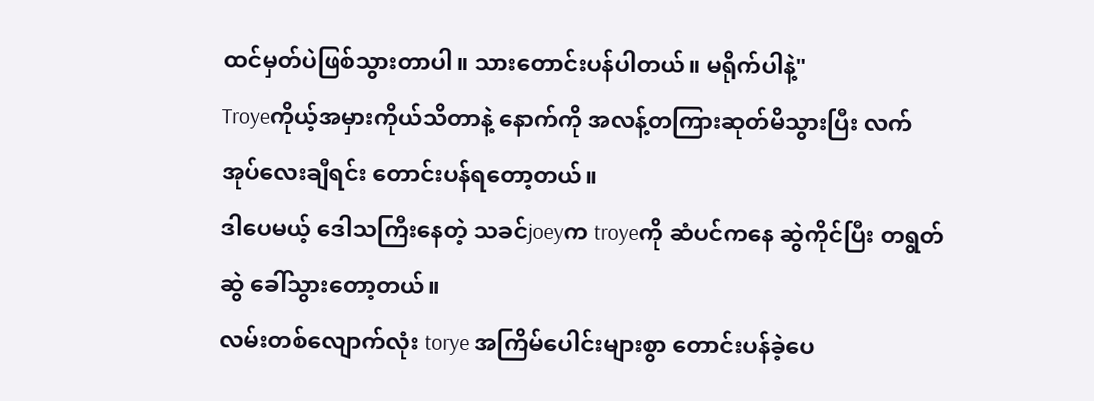ထင်မှတ်ပဲဖြစ်သွားတာပါ။ သားတောင်းပန်ပါတယ်။ မရိုက်ပါနဲ့"
Troyeကိုယ့်အမှားကိုယ်သိတာနဲ့ နောက်ကို အလန့်တကြားဆုတ်မိသွားပြီး လက်အုပ်လေးချီရင်း တောင်းပန်ရတော့တယ်။
ဒါပေမယ့် ဒေါသကြီးနေတဲ့ သခင်joeyက troyeကို ဆံပင်ကနေ ဆွဲကိုင်ပြီး တရွတ်ဆွဲ ခေါ်သွားတော့တယ်။
လမ်းတစ်လျောက်လုံး torye အကြိမ်ပေါင်းများစွာ တောင်းပန်ခဲ့ပေ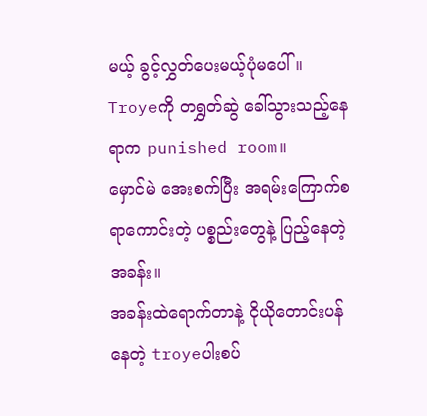မယ့် ခွင့်လွှတ်ပေးမယ့်ပုံမပေါ်။
Troyeကို တရွှတ်ဆွဲ ခေါ်သွားသည့်နေရာက punished room။
မှောင်မဲ အေးစက်ပြီး အရမ်းကြောက်စရာကောင်းတဲ့ ပစ္စည်းတွေနဲ့ ပြည့်နေတဲ့ အခန်း။
အခန်းထဲရောက်တာနဲ့ ငိုယိုတောင်းပန်နေတဲ့ troyeပါးစပ်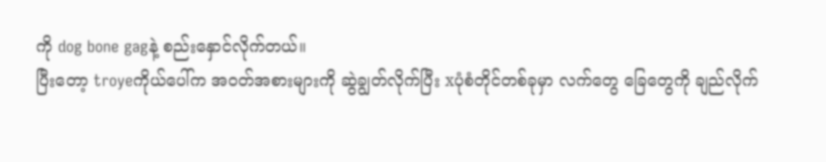ကို dog bone gagနဲ့ စည်းနှောင်လိုက်တယ်။
ပြီးတော့ troyeကိုယ်ပေါ်က အဝတ်အစားများကို ဆွဲချွတ်လိုက်ပြီး xပုံစံတိုင်တစ်ခုမှာ လက်တွေ ခြေတွေကို ချည်လိုက်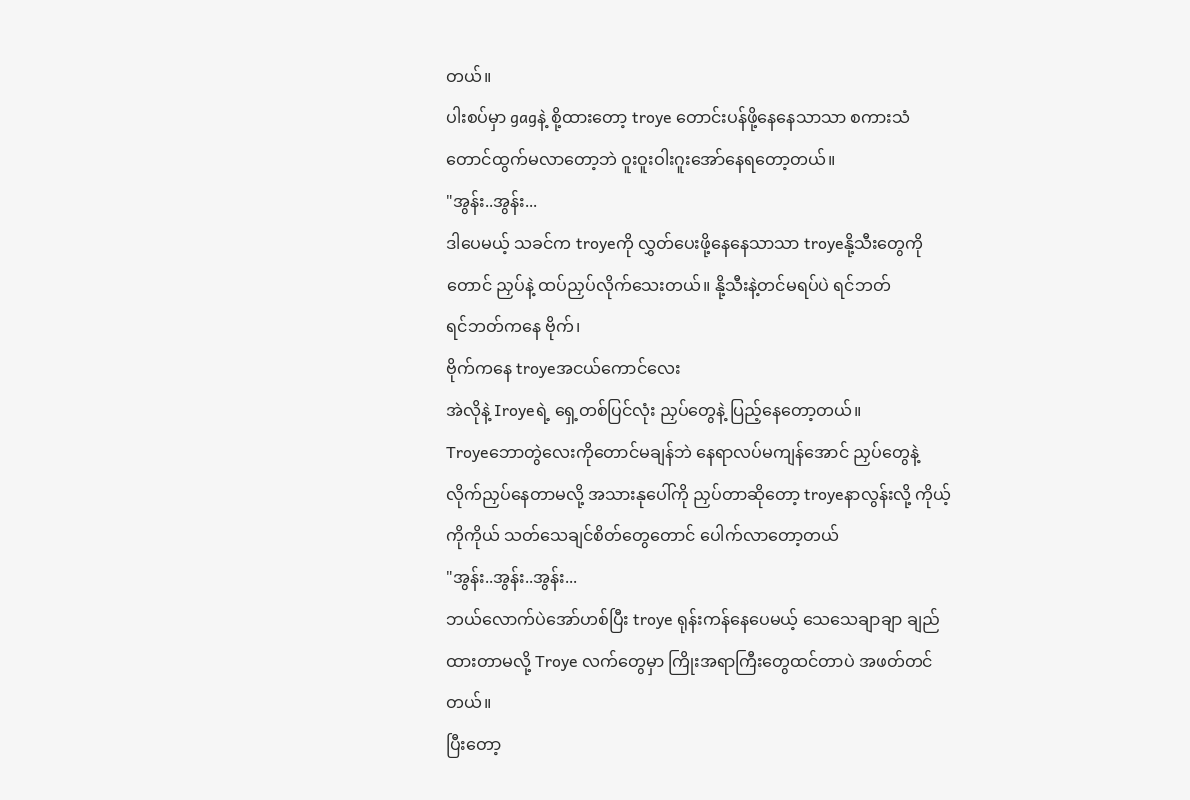တယ်။
ပါးစပ်မှာ gagနဲ့ စို့ထားတော့ troye တောင်းပန်ဖို့နေနေသာသာ စကားသံတောင်ထွက်မလာတော့ဘဲ ဝူးဝူးဝါးဂူးအော်နေရတော့တယ်။
"အွန်း..အွန်း...
ဒါပေမယ့် သခင်က troyeကို လွှတ်ပေးဖို့နေနေသာသာ troyeနို့သီးတွေကိုတောင် ညှပ်နဲ့ ထပ်ညှပ်လိုက်သေးတယ်။ နို့သီးနဲ့တင်မရပ်ပဲ ရင်ဘတ်
ရင်ဘတ်ကနေ ဗိုက်၊
ဗိုက်ကနေ troyeအငယ်ကောင်လေး
အဲလိုနဲ့ Iroyeရဲ့ ရှေ့တစ်ပြင်လုံး ညှပ်တွေနဲ့ ပြည့်နေတော့တယ်။
Troyeဘောတွဲလေးကိုတောင်မချန်ဘဲ နေရာလပ်မကျန်အောင် ညှပ်တွေနဲ့ လိုက်ညှပ်နေတာမလို့ အသားနုပေါ်ကို ညှပ်တာဆိုတော့ troyeနာလွန်းလို့ ကိုယ့်ကိုကိုယ် သတ်သေချင်စိတ်တွေတောင် ပေါက်လာတော့တယ်
"အွန်း..အွန်း..အွန်း...
ဘယ်လောက်ပဲအော်ဟစ်ပြီး troye ရုန်းကန်နေပေမယ့် သေသေချာချာ ချည်ထားတာမလို့ Troye လက်တွေမှာ ကြိုးအရာကြီးတွေထင်တာပဲ အဖတ်တင်တယ်။
ပြီးတော့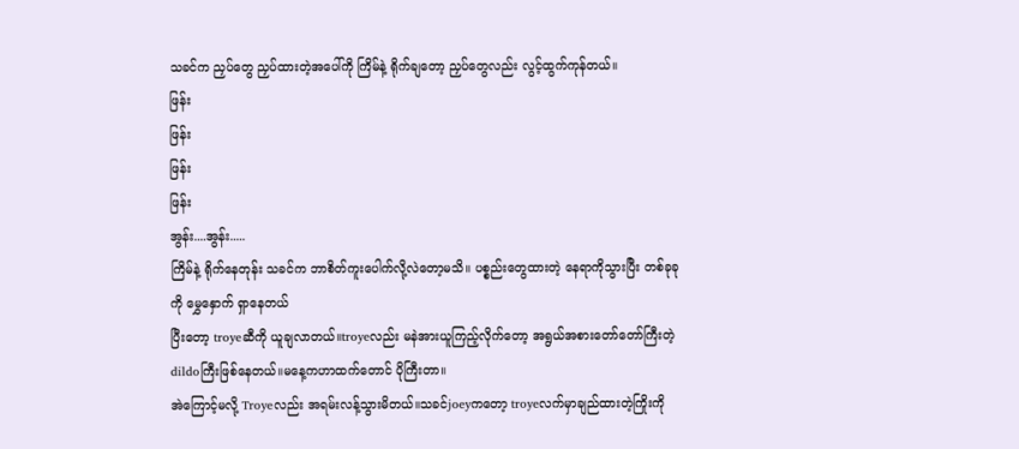သခင်က ညှပ်တွေ ညှပ်ထားတဲ့အပေါ်ကို ကြိမ်နဲ့ ရိုက်ချတော့ ညှပ်တွေလည်း လွင့်ထွက်ကုန်တယ်။
ဖြန်း
ဖြန်း
ဖြန်း
ဖြန်း
အွန်း....အွန်း.....
ကြိမ်နဲ့ ရိုက်နေတုန်း သခင်က ဘာစိတ်ကူးပေါက်လို့လဲတော့မသိ။ ပစ္စည်းတွေထားတဲ့ နေရာကိုသွားပြီး တစ်ခုခုကို မွှေနှောက် ရှာနေတယ်
ပြီးတော့ troyeဆီကို ယူချလာတယ်။troyeလည်း မနဲအားယူကြည့်လိုက်တော့ အရွယ်အစားတော်တော်ကြီးတဲ့ dildoကြီးဖြစ်နေတယ်။မနေ့ကဟာထက်တောင် ပိုကြီးတာ။
အဲကြောင့်မလို့ Troyeလည်း အရမ်းလန့်သွားမိတယ်။သခင်joeyကတော့ troyeလက်မှာချည်ထားတဲ့ကြိုးကို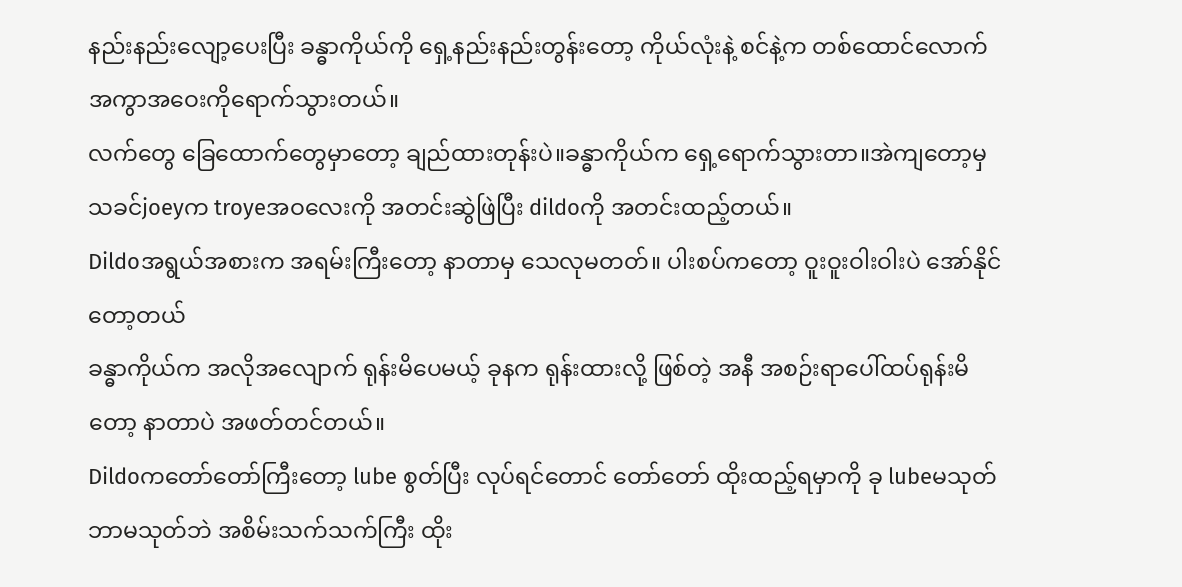နည်းနည်းလျော့ပေးပြီး ခန္ဓာကိုယ်ကို ရှေ့နည်းနည်းတွန်းတော့ ကိုယ်လုံးနဲ့ စင်နဲ့က တစ်ထောင်လောက်အကွာအဝေးကိုရောက်သွားတယ်။
လက်တွေ ခြေထောက်တွေမှာတော့ ချည်ထားတုန်းပဲ။ခန္ဓာကိုယ်က ရှေ့ရောက်သွားတာ။အဲကျတော့မှ
သခင်joeyက troyeအဝလေးကို အတင်းဆွဲဖြဲပြီး dildoကို အတင်းထည့်တယ်။
Dildoအရွယ်အစားက အရမ်းကြီးတော့ နာတာမှ သေလုမတတ်။ ပါးစပ်ကတော့ ဝူးဝူးဝါးဝါးပဲ အော်နိုင်တော့တယ်
ခန္ဓာကိုယ်က အလိုအလျောက် ရုန်းမိပေမယ့် ခုနက ရုန်းထားလို့ ဖြစ်တဲ့ အနီ အစဉ်းရာပေါ်ထပ်ရုန်းမိတော့ နာတာပဲ အဖတ်တင်တယ်။
Dildoကတော်တော်ကြီးတော့ lube စွတ်ပြီး လုပ်ရင်တောင် တော်တော် ထိုးထည့်ရမှာကို ခု lubeမသုတ်ဘာမသုတ်ဘဲ အစိမ်းသက်သက်ကြီး ထိုး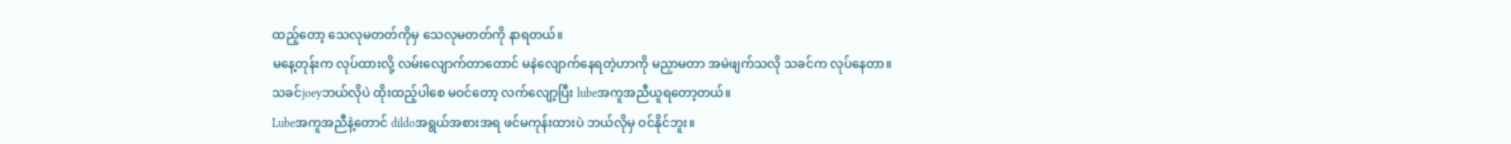ထည့်တော့ သေလုမတတ်ကိုမှ သေလုမတတ်ကို နာရတယ်။
မနေ့တုန်းက လုပ်ထားလို့ လမ်းလျောက်တာတောင် မနဲလျောက်နေရတဲ့ဟာကို မညှာမတာ အမဲဖျက်သလို သခင်က လုပ်နေတာ။
သခင်joeyဘယ်လိုပဲ ထိုးထည့်ပါစေ မဝင်တော့ လက်လျော့ပြီး lubeအကူအညီယူရတော့တယ်။
Lubeအကူအညီနဲ့တောင် dildoအရွယ်အစားအရ ဖင်မကုန်းထားပဲ ဘယ်လိုမှ ဝင်နိုင်ဘူး။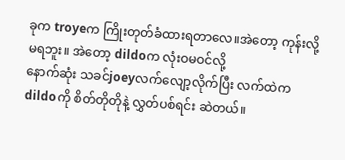ခုက troyeက ကြိုးတုတ်ခံထားရတာလေ။အဲတော့ ကုန်းလို့မရဘူး။ အဲတော့ dildoက လုံးဝမဝင်လို့
နောက်ဆုံး သခင်joeyလက်လျော့လိုက်ပြီး လက်ထဲက dildoကို စိတ်တိုတိုနဲ့ လွှတ်ပစ်ရင်း ဆဲတယ်။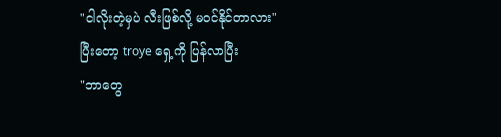"ငါလိုးတဲ့မှပဲ လီးဖြစ်လို့ မဝင်နိုင်တာလား"
ပြီးတော့ troye ရှေ့ကို ပြန်လာပြီး
"ဘာတွေ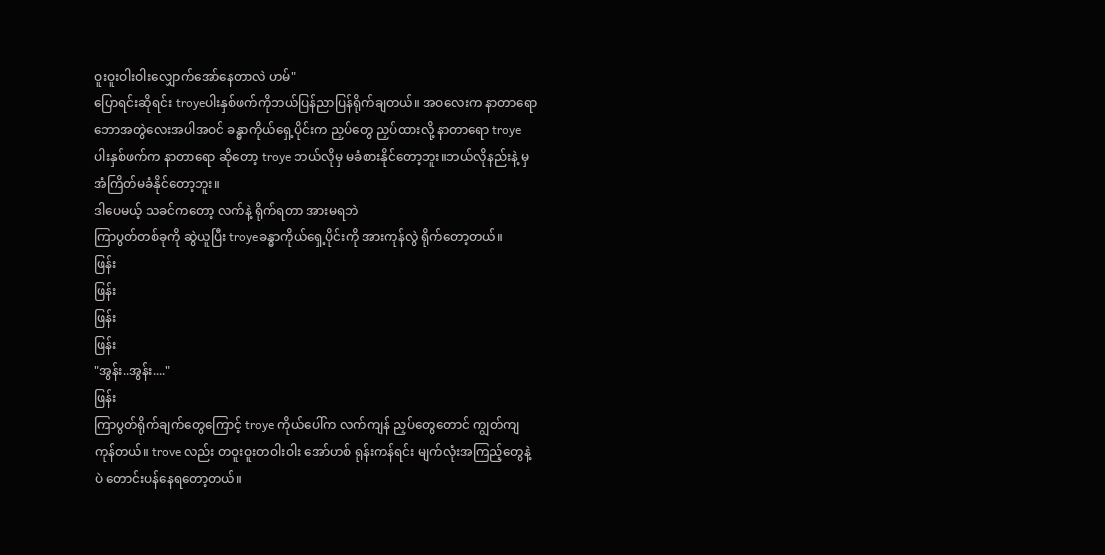ဝူးဝူးဝါးဝါးလျှောက်အော်နေတာလဲ ဟမ်"
ပြောရင်းဆိုရင်း troyeပါးနှစ်ဖက်ကိုဘယ်ပြန်ညာပြန်ရိုက်ချတယ်။ အဝလေးက နာတာရော ဘောအတွဲလေးအပါအဝင် ခန္ဓာကိုယ်ရှေ့ပိုင်းက ညှပ်တွေ ညှပ်ထားလို့ နာတာရော troye ပါးနှစ်ဖက်က နာတာရော ဆိုတော့ troye ဘယ်လိုမှ မခံစားနိုင်တော့ဘူး။ဘယ်လိုနည်းနဲ့ မှ အံကြိတ်မခံနိုင်တော့ဘူး။
ဒါပေမယ့် သခင်ကတော့ လက်နဲ့ ရိုက်ရတာ အားမရဘဲ
ကြာပွတ်တစ်ခုကို ဆွဲယူပြီး troyeခန္ဓာကိုယ်ရှေ့ပိုင်းကို အားကုန်လွဲ ရိုက်တော့တယ်။
ဖြန်း
ဖြန်း
ဖြန်း
ဖြန်း
"အွန်း..အွန်း...."
ဖြန်း
ကြာပွတ်ရိုက်ချက်တွေကြောင့် troye ကိုယ်ပေါ်က လက်ကျန် ညှပ်တွေတောင် ကျွတ်ကျကုန်တယ်။ trove လည်း တဝူးဝူးတဝါးဝါး အော်ဟစ် ရုန်းကန်ရင်း မျက်လုံးအကြည့်တွေနဲ့ပဲ တောင်းပန်နေရတော့တယ်။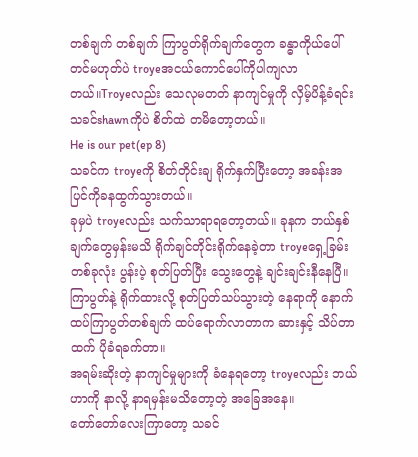တစ်ချက် တစ်ချက် ကြာပွတ်ရိုက်ချက်တွေက ခန္ဓာကိုယ်ပေါ်တင်မဟုတ်ပဲ troyeအငယ်ကောင်ပေါ်ကိုပါကျလာတယ်။Troyeလည်း သေလုမတတ် နာကျင်မှုကို လှိမ့်ပိန့်ခံရင်း သခင်shawnကိုပဲ စိတ်ထဲ တမိတော့တယ်။
He is our pet(ep 8)
သခင်က troyeကို စိတ်တိုင်းချ ရိုက်နှက်ပြီးတော့ အခန်းအပြင်ကိုခနထွက်သွားတယ်။
ခုမှပဲ troyeလည်း သက်သာရာရတော့တယ်။ ခုနက ဘယ်နှစ်ချက်တွေမှန်းမသိ ရိုက်ချင်တိုင်းရိုက်နေခဲ့တာ troyeရှေ့ခြမ်းတစ်ခုလုံး ပွန်းပဲ့ စုတ်ပြတ်ပြီး သွေးတွေနဲ့ ချင်းချင်းနီနေပြီ။
ကြာပွတ်နဲ့ ရိုက်ထားလို့ စုတ်ပြတ်သပ်သွားတဲ့ နေရာကို နောက်ထပ်ကြာပွတ်တစ်ချက် ထပ်ရောက်လာတာက ဆားနှင့် သိပ်တာထက် ပိုခံရခက်တာ။
အရမ်းဆိုးတဲ့ နာကျင်မှုများကို ခံနေရတော့ troyeလည်း ဘယ်ဟာကို နာလို့ နာရမှန်းမသိတော့တဲ့ အခြေအနေ။
တော်တော်လေးကြာတော့ သခင်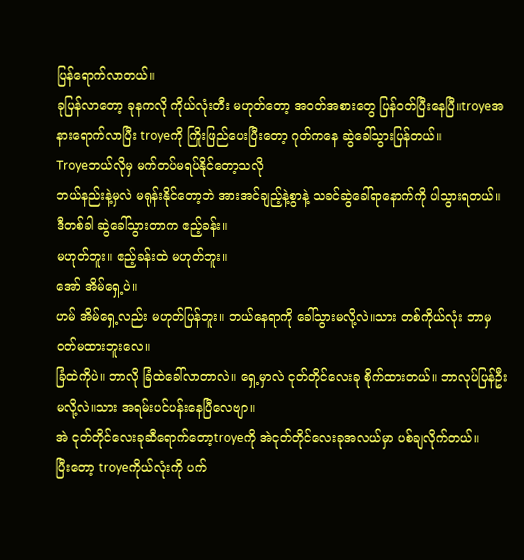ပြန်ရောက်လာတယ်။
ခုပြန်လာတော့ ခုနကလို ကိုယ်လုံးတီး မဟုတ်တော့ အဝတ်အစားတွေ ပြန်ဝတ်ပြီးနေပြီ။troyeအနားရောက်လာပြီး troyeကို ကြိုးဖြည်ပေးပြီးတော့ ဂုတ်ကနေ ဆွဲခေါ်သွားပြန်တယ်။
Troyeဘယ်လိုမှ မက်တပ်မရပ်နိုင်တော့သလို
ဘယ်နည်းနဲ့မှလဲ မရုန်းနိုင်တော့ဘဲ အားအင်ချည့်နဲ့စွာနဲ့ သခင်ဆွဲခေါ်ရာနောက်ကို ပါသွားရတယ်။
ဒီတစ်ခါ ဆွဲခေါ်သွားတာက ဧည့်ခန်း။
မဟုတ်ဘူး။ ဧည့်ခန်းထဲ မဟုတ်ဘူး။
အော် အိမ်ရှေ့ပဲ။
ဟမ် အိမ်ရှေ့လည်း မဟုတ်ပြန်ဘူး။ ဘယ်နေရာကို ခေါ်သွားမလို့လဲ။သား တစ်ကိုယ်လုံး ဘာမှ ဝတ်မထားဘူးလေ။
ခြံထဲကိုပဲ။ ဘာလို ခြံထဲခေါ်လာတာလဲ။ ရှေ့မှာလဲ ငုတ်တိုင်လေးခု စိုက်ထားတယ်။ ဘာလုပ်ပြန်ဦးမလို့လဲ။သား အရမ်းပင်ပန်းနေပြီလေဗျာ။
အဲ ငုတ်တိုင်လေးခုဆီရောက်တော့troyeကို အဲငုတ်တိုင်လေးခုအလယ်မှာ ပစ်ချလိုက်တယ်။
ပြီးတော့ troyeကိုယ်လုံးကို ပက်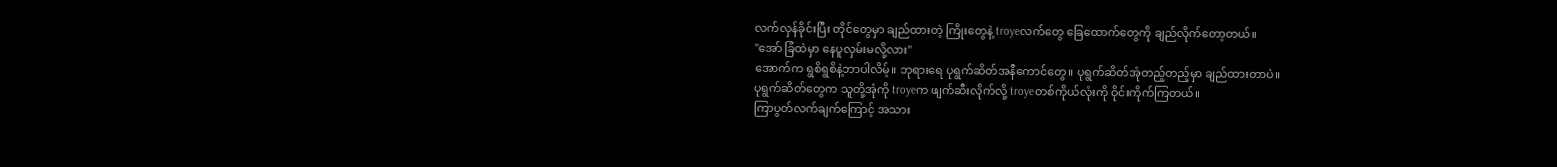လက်လှန်ခိုင်းပြီး တိုင်တွေမှာ ချည်ထားတဲ့ ကြိုးတွေနဲ့ troyeလက်တွေ ခြေထောက်တွေကို ချည်လိုက်တော့တယ်။
"အော် ခြံထဲမှာ နေပူလှမ်းမလို့လား"
အောက်က ရွစိရွစိနဲ့ဘာပါလိမ့်။ ဘုရားရေ ပုရွက်ဆိတ်အနီကောင်တွေ။ ပုရွက်ဆိတ်အုံတည့်တည့်မှာ ချည်ထားတာပဲ။
ပုရွက်ဆိတ်တွေက သူတို့အုံကို troyeက ဖျက်ဆီးလိုက်လို့ troyeတစ်ကိုယ်လုံးကို ဝိုင်းကိုက်ကြတယ်။
ကြာပွတ်လက်ချက်ကြောင့် အသား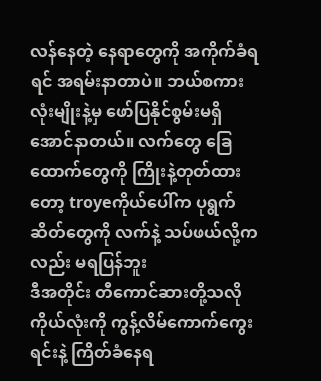လန်နေတဲ့ နေရာတွေကို အကိုက်ခံရရင် အရမ်းနာတာပဲ။ ဘယ်စကားလုံးမျိုးနဲ့မှ ဖော်ပြနိုင်စွမ်းမရှိအောင်နာတယ်။ လက်တွေ ခြေထောက်တွေကို ကြိုးနဲ့တုတ်ထားတော့ troyeကိုယ်ပေါ်က ပုရွက်ဆိတ်တွေကို လက်နဲ့ သပ်ဖယ်လို့ကလည်း မရပြန်ဘူး
ဒီအတိုင်း တီကောင်ဆားတို့သလို ကိုယ်လုံးကို ကွန့်လိမ်ကောက်ကွေးရင်းနဲ့ ကြိတ်ခံနေရ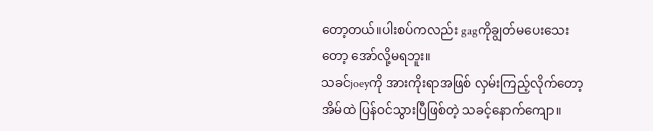တော့တယ်။ပါးစပ်ကလည်း gagကိုချွတ်မပေးသေးတော့ အော်လို့မရဘူး။
သခင်joeyကို အားကိုးရာအဖြစ် လှမ်းကြည့်လိုက်တော့ အိမ်ထဲ ပြန်ဝင်သွားပြီဖြစ်တဲ့ သခင့်နောက်ကျော။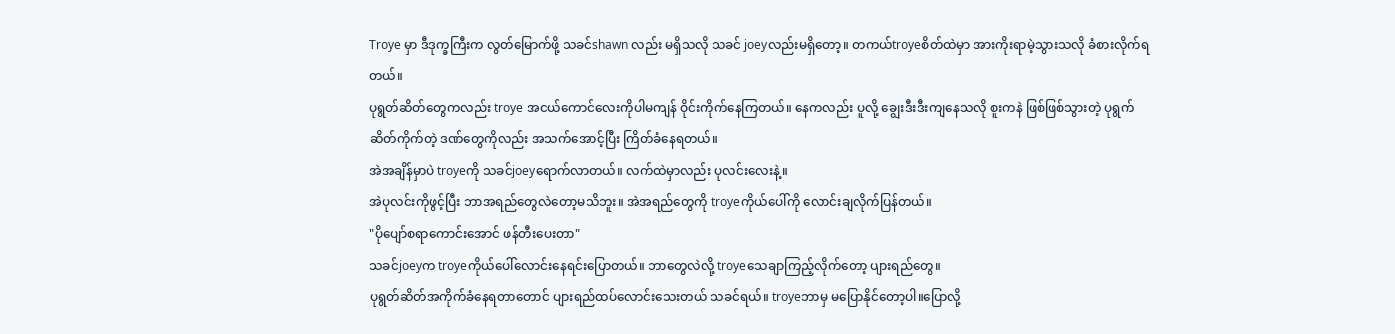Troye မှာ ဒီဒုက္ခကြီးက လွတ်မြောက်ဖို့ သခင်shawn လည်း မရှိသလို သခင် joeyလည်းမရှိတော့။ တကယ်troyeစိတ်ထဲမှာ အားကိုးရာမဲ့သွားသလို ခံစားလိုက်ရတယ်။
ပုရွတ်ဆိတ်တွေကလည်း troye အငယ်ကောင်လေးကိုပါမကျန် ဝိုင်းကိုက်နေကြတယ်။ နေကလည်း ပူလို့ ချွေးဒီးဒီးကျနေသလို စူးကနဲ ဖြစ်ဖြစ်သွားတဲ့ ပုရွက်ဆိတ်ကိုက်တဲ့ ဒဏ်တွေကိုလည်း အသက်အောင့်ပြီး ကြိတ်ခံနေရတယ်။
အဲအချိန်မှာပဲ troyeကို သခင်joeyရောက်လာတယ်။ လက်ထဲမှာလည်း ပုလင်းလေးနဲ့။
အဲပုလင်းကိုဖွင့်ပြီး ဘာအရည်တွေလဲတော့မသိဘူး။ အဲအရည်တွေကို troyeကိုယ်ပေါ်ကို လောင်းချလိုက်ပြန်တယ်။
"ပိုပျော်စရာကောင်းအောင် ဖန်တီးပေးတာ"
သခင်joeyက troyeကိုယ်ပေါ်လောင်းနေရင်းပြောတယ်။ ဘာတွေလဲလို့ troyeသေချာကြည့်လိုက်တော့ ပျားရည်တွေ။
ပုရွတ်ဆိတ်အကိုက်ခံနေရတာတောင် ပျားရည်ထပ်လောင်းသေးတယ် သခင်ရယ်။ troyeဘာမှ မပြောနိုင်တော့ပါ။ပြောလို့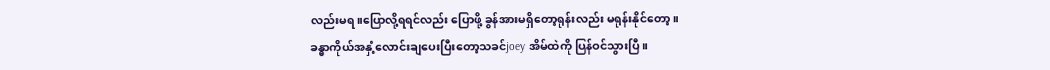လည်းမရ။ပြောလို့ရရင်လည်း ပြောဖို့ ခွန်အားမရှိတော့ရုန်းလည်း မရုန်းနိုင်တော့။
ခန္ဓာကိုယ်အနှံ့လောင်းချပေးပြီးတော့သခင်joey အိမ်ထဲကို ပြန်ဝင်သွားပြီ။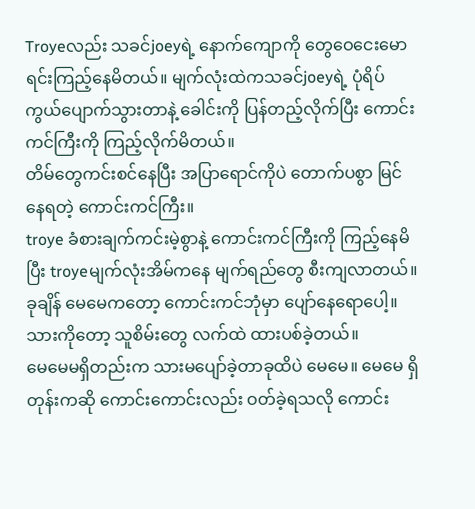Troyeလည်း သခင်joeyရဲ့ နောက်ကျောကို တွေဝေငေးမောရင်းကြည့်နေမိတယ်။ မျက်လုံးထဲကသခင်joeyရဲ့ ပုံရိပ်ကွယ်ပျောက်သွားတာနဲ့ ခေါင်းကို ပြန်တည့်လိုက်ပြီး ကောင်းကင်ကြီးကို ကြည့်လိုက်မိတယ်။
တိမ်တွေကင်းစင်နေပြီး အပြာရောင်ကိုပဲ တောက်ပစွာ မြင်နေရတဲ့ ကောင်းကင်ကြီး။
troye ခံစားချက်ကင်းမဲ့စွာနဲ့ ကောင်းကင်ကြီးကို ကြည့်နေမိပြီး troyeမျက်လုံးအိမ်ကနေ မျက်ရည်တွေ စီးကျလာတယ်။
ခုချိန် မေမေကတော့ ကောင်းကင်ဘုံမှာ ပျော်နေရောပေါ့။ သားကိုတော့ သူစိမ်းတွေ လက်ထဲ ထားပစ်ခဲ့တယ်။
မေမေမရှိတည်းက သားမပျော်ခဲ့တာခုထိပဲ မေမေ။ မေမေ ရှိတုန်းကဆို ကောင်းကောင်းလည်း ဝတ်ခဲ့ရသလို ကောင်း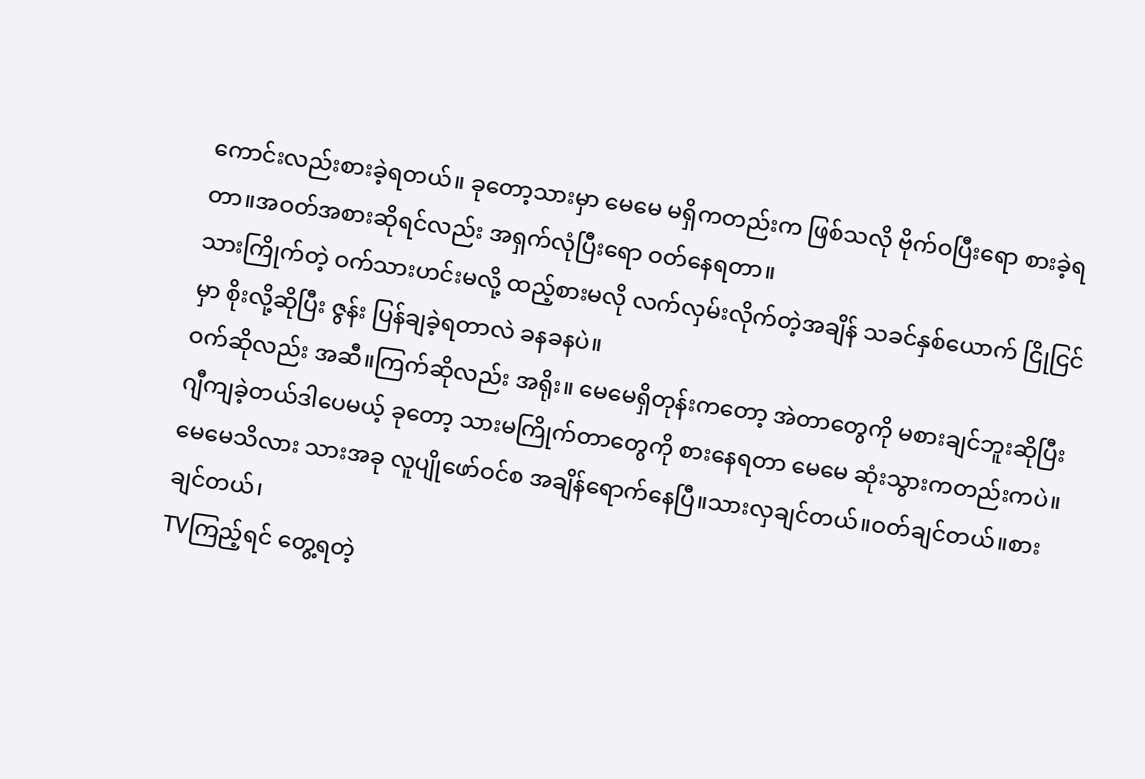ကောင်းလည်းစားခဲ့ရတယ်။ ခုတော့သားမှာ မေမေ မရှိကတည်းက ဖြစ်သလို ဗိုက်ဝပြီးရော စားခဲ့ရတာ။အဝတ်အစားဆိုရင်လည်း အရှက်လုံပြီးရော ဝတ်နေရတာ။
သားကြိုက်တဲ့ ဝက်သားဟင်းမလို့ ထည့်စားမလို လက်လှမ်းလိုက်တဲ့အချိန် သခင်နှစ်ယောက် ငြိုငြင်မှာ စိုးလို့ဆိုပြီး ဇွန်း ပြန်ချခဲ့ရတာလဲ ခနခနပဲ။
ဝက်ဆိုလည်း အဆီ။ကြက်ဆိုလည်း အရိုး။ မေမေရှိတုန်းကတော့ အဲတာတွေကို မစားချင်ဘူးဆိုပြီး ဂျီကျခဲ့တယ်ဒါပေမယ့် ခုတော့ သားမကြိုက်တာတွေကို စားနေရတာ မေမေ ဆုံးသွားကတည်းကပဲ။
မေမေသိလား သားအခု လူပျိုဖော်ဝင်စ အချိန်ရောက်နေပြီ။သားလှချင်တယ်။ဝတ်ချင်တယ်။စားချင်တယ်၊
TVကြည့်ရင် တွေ့ရတဲ့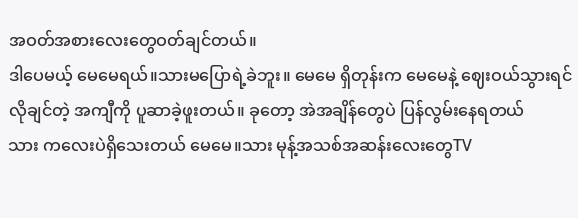အဝတ်အစားလေးတွေဝတ်ချင်တယ်။
ဒါပေမယ့် မေမေရယ်။သားမပြောရဲ့ခဲဘူး။ မေမေ ရှိတုန်းက မေမေနဲ့ ဈေးဝယ်သွားရင် လိုချင်တဲ့ အကျီကို ပူဆာခဲ့ဖူးတယ်။ ခုတော့ အဲအချိန်တွေပဲ ပြန်လွမ်းနေရတယ်
သား ကလေးပဲရှိသေးတယ် မေမေ။သား မုန့်အသစ်အဆန်းလေးတွေTV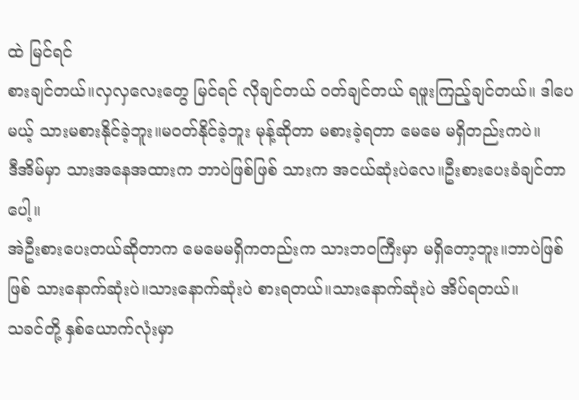ထဲ မြင်ရင်
စားချင်တယ်။လှလှလေးတွေ မြင်ရင် လိုချင်တယ် ဝတ်ချင်တယ် ရဖူးကြည့်ချင်တယ်။ ဒါပေမယ့် သားမစားနိုင်ခဲ့ဘူး။မဝတ်နိုင်ခဲ့ဘူး မုန့်ဆိုတာ မစားခဲ့ရတာ မေမေ မရှိတည်းကပဲ။
ဒီအိမ်မှာ သားအနေအထားက ဘာပဲဖြစ်ဖြစ် သားက အငယ်ဆုံးပဲလေ။ဦးစားပေးခံချင်တာပေါ့။
အဲဦးစားပေးတယ်ဆိုတာက မေမေမရှိကတည်းက သားဘဝကြီးမှာ မရှိတော့ဘူး။ဘာပဲဖြစ်ဖြစ် သားနောက်ဆုံးပဲ။သားနောက်ဆုံးပဲ စားရတယ်။သားနောက်ဆုံးပဲ အိပ်ရတယ်။
သခင်တို့ နှစ်ယောက်လုံးမှာ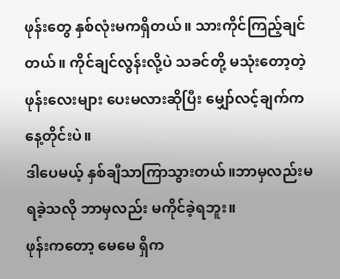ဖုန်းတွေ နှစ်လုံးမကရှိတယ်။ သားကိုင်ကြည့်ချင်တယ်။ ကိုင်ချင်လွန်းလို့ပဲ သခင်တို့ မသုံးတော့တဲ့ ဖုန်းလေးများ ပေးမလားဆိုပြီး မျှော်လင့်ချက်က နေ့တိုင်းပဲ။
ဒါပေမယ့် နှစ်ချီသာကြာသွားတယ်။ဘာမှလည်းမရခဲ့သလို ဘာမှလည်း မကိုင်ခဲ့ရဘူး။
ဖုန်းကတော့ မေမေ ရှိက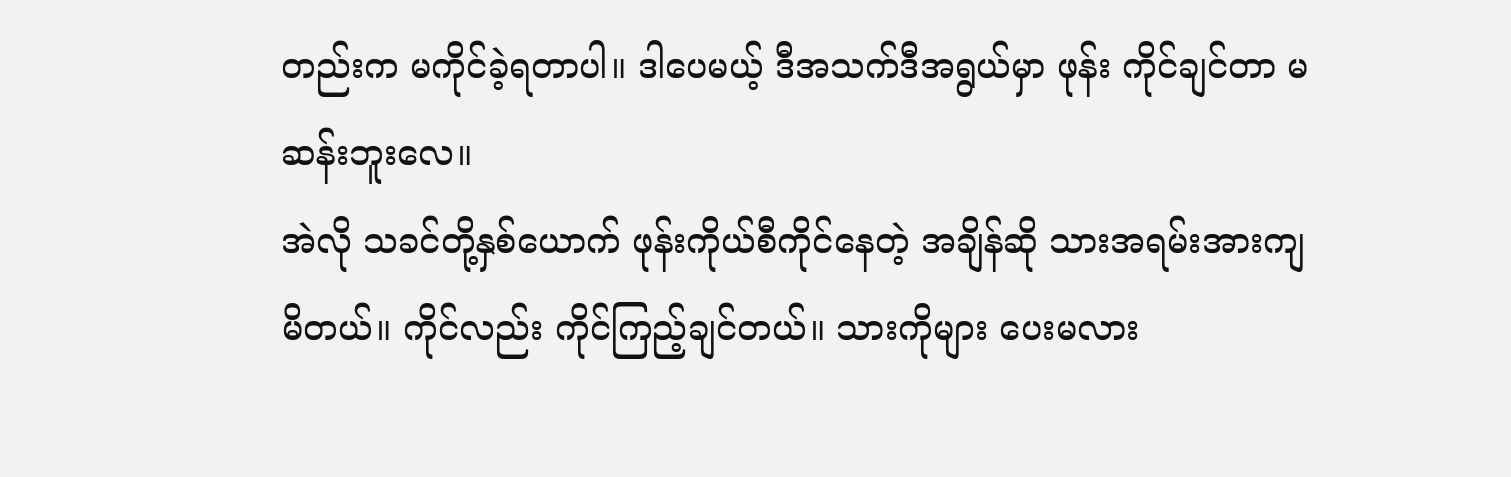တည်းက မကိုင်ခဲ့ရတာပါ။ ဒါပေမယ့် ဒီအသက်ဒီအရွယ်မှာ ဖုန်း ကိုင်ချင်တာ မဆန်းဘူးလေ။
အဲလို သခင်တို့နှစ်ယောက် ဖုန်းကိုယ်စီကိုင်နေတဲ့ အချိန်ဆို သားအရမ်းအားကျမိတယ်။ ကိုင်လည်း ကိုင်ကြည့်ချင်တယ်။ သားကိုများ ပေးမလား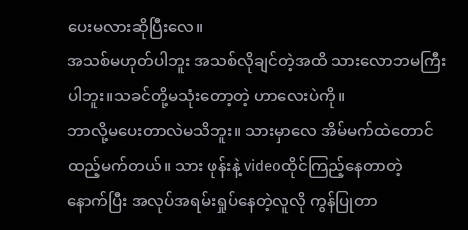ပေးမလားဆိုပြီးလေ။
အသစ်မဟုတ်ပါဘူး အသစ်လိုချင်တဲ့အထိ သားလောဘမကြီးပါဘူး။သခင်တို့မသုံးတော့တဲ့ ဟာလေးပဲကို။
ဘာလို့မပေးတာလဲမသိဘူး။ သားမှာလေ အိမ်မက်ထဲတောင် ထည့်မက်တယ်။ သား ဖုန်းနဲ့ videoထိုင်ကြည့်နေတာတဲ့
နောက်ပြီး အလုပ်အရမ်းရှုပ်နေတဲ့လူလို ကွန်ပြုတာ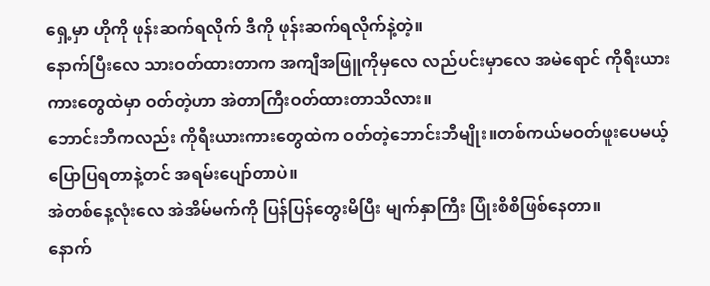ရှေ့မှာ ဟိုကို ဖုန်းဆက်ရလိုက် ဒီကို ဖုန်းဆက်ရလိုက်နဲ့တဲ့။
နောက်ပြီးလေ သားဝတ်ထားတာက အကျီအဖြူကိုမှလေ လည်ပင်းမှာလေ အမဲရောင် ကိုရီးယားကားတွေထဲမှာ ဝတ်တဲ့ဟာ အဲတာကြီးဝတ်ထားတာသိလား။
ဘောင်းဘီကလည်း ကိုရီးယားကားတွေထဲက ဝတ်တဲ့ဘောင်းဘီမျိုး။တစ်ကယ်မဝတ်ဖူးပေမယ့် ပြောပြရတာနဲ့တင် အရမ်းပျော်တာပဲ။
အဲတစ်နေ့လုံးလေ အဲအိမ်မက်ကို ပြန်ပြန်တွေးမိပြီး မျက်နှာကြီး ပြုံးစိစိဖြစ်နေတာ။
နောက်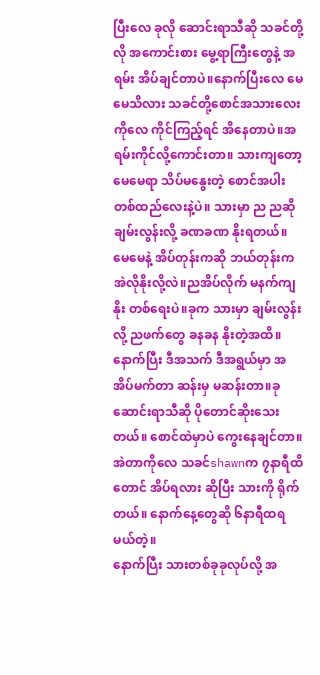ပြီးလေ ခုလို ဆောင်းရာသီဆို သခင်တို့လို အကောင်းစား မွေ့ရာကြီးတွေနဲ့ အရမ်း အိပ်ချင်တာပဲ။နောက်ပြီးလေ မေမေသိလား သခင်တို့စောင်အသားလေးကိုလေ ကိုင်ကြည့်ရင် အိနေတာပဲ။အရမ်းကိုင်လို့ကောင်းတာ။ သားကျတော့ မေမေရာ သိပ်မနွေးတဲ့ စောင်အပါးတစ်ထည်လေးနဲ့ပဲ။ သားမှာ ည ညဆို ချမ်းလွန်းလို့ ခဏခဏ နိုးရတယ်။
မေမေနဲ့ အိပ်တုန်းကဆို ဘယ်တုန်းက အဲလိုနိုးလို့လဲ။ညအိပ်လိုက် မနက်ကျနိုး တစ်ရေးပဲ။ခုက သားမှာ ချမ်းလွန်းလို့ ညဖက်တွေ ခနခန နိုးတဲ့အထိ။
နောက်ပြီး ဒီအသက် ဒီအရွယ်မှာ အအိပ်မက်တာ ဆန်းမှ မဆန်းတာ။ခုဆောင်းရာသီဆို ပိုတောင်ဆိုးသေးတယ်။ စောင်ထဲမှာပဲ ကွေးနေချင်တာ။
အဲတာကိုလေ သခင်shawnက ၇နာရီထိတောင် အိပ်ရလား ဆိုပြီး သားကို ရိုက်တယ်။ နောက်နေ့တွေဆို ၆နာရီထရမယ်တဲ့။
နောက်ပြီး သားတစ်ခုခုလုပ်လို့ အ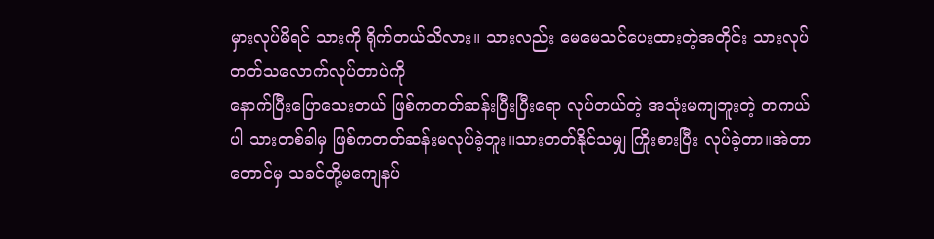မှားလုပ်မိရင် သားကို ရိုက်တယ်သိလား။ သားလည်း မေမေသင်ပေးထားတဲ့အတိုင်း သားလုပ်တတ်သလောက်လုပ်တာပဲကို
နောက်ပြီးပြောသေးတယ် ဖြစ်ကတတ်ဆန်းပြီးပြီးရော လုပ်တယ်တဲ့ အသုံးမကျဘူးတဲ့ တကယ်ပါ သားတစ်ခါမှ ဖြစ်ကတတ်ဆန်းမလုပ်ခဲ့ဘူး။သားတတ်နိုင်သမျှ ကြိုးစားပြီး လုပ်ခဲ့တာ။အဲတာတောင်မှ သခင်တို့မကျေနပ်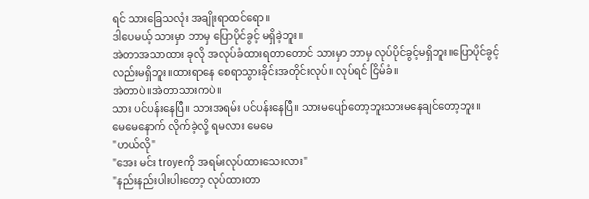ရင် သားခြေသလုံး အချိုးရာထင်ရော။
ဒါပေမယ့် သားမှာ ဘာမှ ပြောပိုင်ခွင့် မရှိခဲ့ဘူး။
အဲတာအသာထား ခုလို အလုပ်ခံထားရတာတောင် သားမှာ ဘာမှ လုပ်ပိုင်ခွင့်မရှိဘူး။ပြောပိုင်ခွင့်လည်းမရှိဘူး။ထားရာနေ စေရာသွားခိုင်းအတိုင်းလုပ်။ လုပ်ရင် ငြိမ်ခံ။
အဲတာပဲ။အဲတာသားကပဲ။
သား ပင်ပန်းနေပြီ။ သားအရမ်း ပင်ပန်းနေပြီ။ သားမပျော်တော့ဘူးသားမနေချင်တော့ဘူး။
မေမေနောက် လိုက်ခဲ့လို့ ရမလား မေမေ
"ဟယ်လို"
"အေး မင်း troyeကို အရမ်းလုပ်ထားသေးလား"
"နည်းနည်းပါးပါးတော့ လုပ်ထားတာ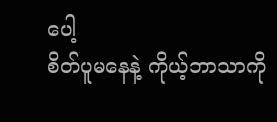ပေါ့
စိတ်ပူမနေနဲ့ ကိုယ့်ဘာသာကို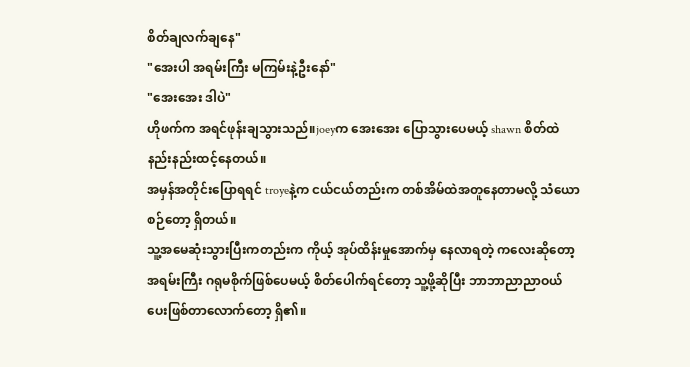စိတ်ချလက်ချနေ"
"အေးပါ အရမ်းကြီး မကြမ်းနဲ့ဦးနော်"
"အေးအေး ဒါပဲ"
ဟိုဖက်က အရင်ဖုန်းချသွားသည်။joeyက အေးအေး ပြောသွားပေမယ့် shawn စိတ်ထဲ နည်းနည်းထင့်နေတယ်။
အမှန်အတိုင်းပြောရရင် troyeနဲ့က ငယ်ငယ်တည်းက တစ်အိမ်ထဲအတူနေတာမလို့ သံယောစဉ်တော့ ရှိတယ်။
သူ့အမေဆုံးသွားပြီးကတည်းက ကိုယ့် အုပ်ထိန်းမှုအောက်မှ နေလာရတဲ့ ကလေးဆိုတော့
အရမ်းကြီး ဂရုမစိုက်ဖြစ်ပေမယ့် စိတ်ပေါက်ရင်တော့ သူ့ဖို့ဆိုပြီး ဘာဘာညာညာဝယ်ပေးဖြစ်တာလောက်တော့ ရှိ၏။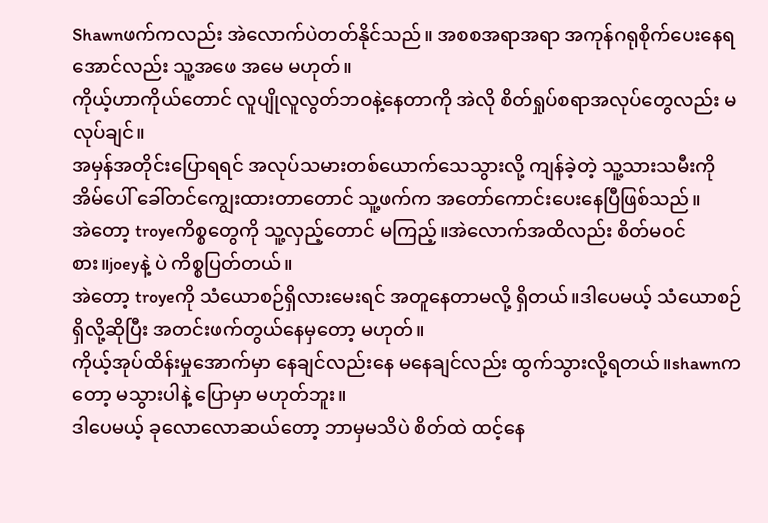Shawnဖက်ကလည်း အဲလောက်ပဲတတ်နိုင်သည်။ အစစအရာအရာ အကုန်ဂရုစိုက်ပေးနေရအောင်လည်း သူ့အဖေ အမေ မဟုတ်။
ကိုယ့်ဟာကိုယ်တောင် လူပျိုလူလွတ်ဘဝနဲ့နေတာကို အဲလို စိတ်ရှုပ်စရာအလုပ်တွေလည်း မလုပ်ချင်။
အမှန်အတိုင်းပြောရရင် အလုပ်သမားတစ်ယောက်သေသွားလို့ ကျန်ခဲ့တဲ့ သူ့သားသမီးကို အိမ်ပေါ် ခေါ်တင်ကျွေးထားတာတောင် သူ့ဖက်က အတော်ကောင်းပေးနေပြီဖြစ်သည်။
အဲတော့ troyeကိစ္စတွေကို သူ့လှည့်တောင် မကြည့်။အဲလောက်အထိလည်း စိတ်မဝင်စား။joeyနဲ့ ပဲ ကိစ္စပြတ်တယ်။
အဲတော့ troyeကို သံယောစဉ်ရှိလားမေးရင် အတူနေတာမလို့ ရှိတယ်။ဒါပေမယ့် သံယောစဉ်ရှိလို့ဆိုပြီး အတင်းဖက်တွယ်နေမှတော့ မဟုတ်။
ကိုယ့်အုပ်ထိန်းမှုအောက်မှာ နေချင်လည်းနေ မနေချင်လည်း ထွက်သွားလို့ရတယ်။shawnကတော့ မသွားပါနဲ့ ပြောမှာ မဟုတ်ဘူး။
ဒါပေမယ့် ခုလောလောဆယ်တော့ ဘာမှမသိပဲ စိတ်ထဲ ထင့်နေ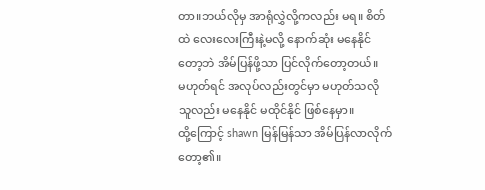တာ။ဘယ်လိုမှ အာရုံလွှဲလို့ကလည်း မရ။ စိတ်ထဲ လေးလေးကြီးနဲ့မလို့ နောက်ဆုံး မနေနိုင်တော့ဘဲ အိမ်ပြန်ဖို့သာ ပြင်လိုက်တော့တယ်။
မဟုတ်ရင် အလုပ်လည်းတွင်မှာ မဟုတ်သလို သူလည်း မနေနိုင် မထိုင်နိုင် ဖြစ်နေမှာ။
ထို့ကြောင့် shawn မြန်မြန်သာ အိမ်ပြန်လာလိုက်တော့၏။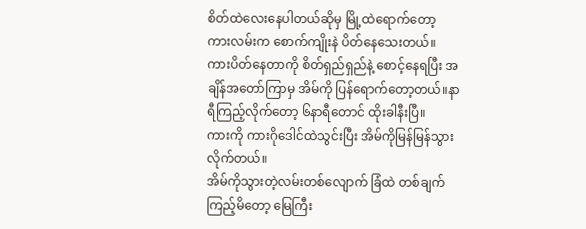စိတ်ထဲလေးနေပါတယ်ဆိုမှ မြို့ထဲရောက်တော့ ကားလမ်းက စောက်ကျိုးနဲ ပိတ်နေသေးတယ်။
ကားပိတ်နေတာကို စိတ်ရှည်ရှည်နဲ့ စောင့်နေရပြီး အချိန်အတော်ကြာမှ အိမ်ကို ပြန်ရောက်တော့တယ်။နာရီကြည့်လိုက်တော့ ၆နာရီတောင် ထိုးခါနီးပြီ။
ကားကို ကားဂိုဒေါင်ထဲသွင်းပြီး အိမ်ကိုမြန်မြန်သွားလိုက်တယ်။
အိမ်ကိုသွားတဲ့လမ်းတစ်လျောက် ခြံထဲ တစ်ချက်ကြည့်မိတော့ မြေကြီး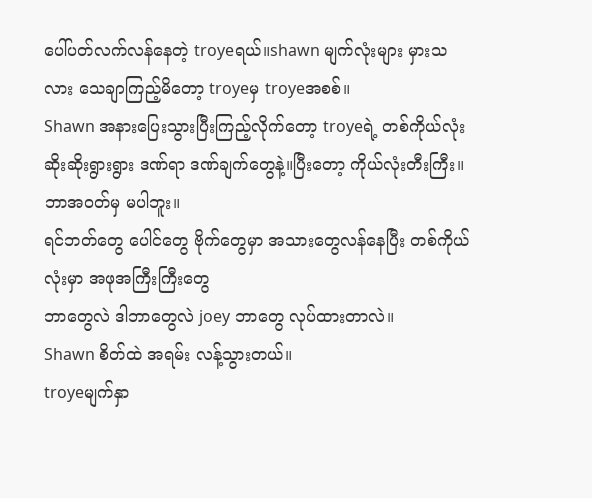ပေါ်ပတ်လက်လန်နေတဲ့ troyeရယ်။shawn မျက်လုံးများ မှားသလား သေချာကြည့်မိတော့ troyeမှ troyeအစစ်။
Shawn အနားပြေးသွားပြီးကြည့်လိုက်တော့ troyeရဲ့ တစ်ကိုယ်လုံး ဆိုးဆိုးရွားရွား ဒဏ်ရာ ဒဏ်ချက်တွေနဲ့။ပြီးတော့ ကိုယ်လုံးတီးကြီး။ဘာအဝတ်မှ မပါဘူး။
ရင်ဘတ်တွေ ပေါင်တွေ ဗိုက်တွေမှာ အသားတွေလန်နေပြီး တစ်ကိုယ်လုံးမှာ အဖုအကြီးကြီးတွေ
ဘာတွေလဲ ဒါဘာတွေလဲ joey ဘာတွေ လုပ်ထားတာလဲ။
Shawn စိတ်ထဲ အရမ်း လန့်သွားတယ်။
troyeမျက်နှာ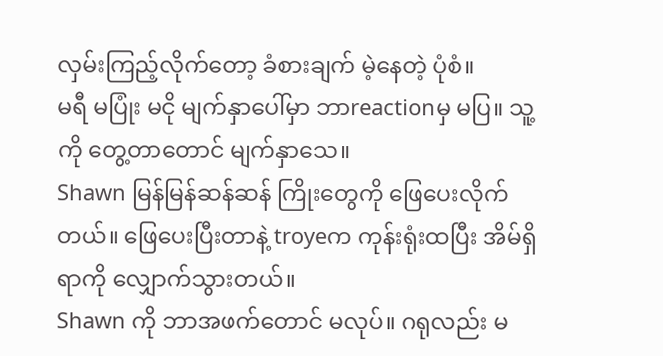လှမ်းကြည့်လိုက်တော့ ခံစားချက် မဲ့နေတဲ့ ပုံစံ။
မရီ မပြုံး မငို မျက်နှာပေါ်မှာ ဘာreactionမှ မပြ။ သူ့ကို တွေ့တာတောင် မျက်နှာသေ။
Shawn မြန်မြန်ဆန်ဆန် ကြိုးတွေကို ဖြေပေးလိုက်တယ်။ ဖြေပေးပြီးတာနဲ့ troyeက ကုန်းရုံးထပြီး အိမ်ရှိရာကို လျှောက်သွားတယ်။
Shawn ကို ဘာအဖက်တောင် မလုပ်။ ဂရုလည်း မ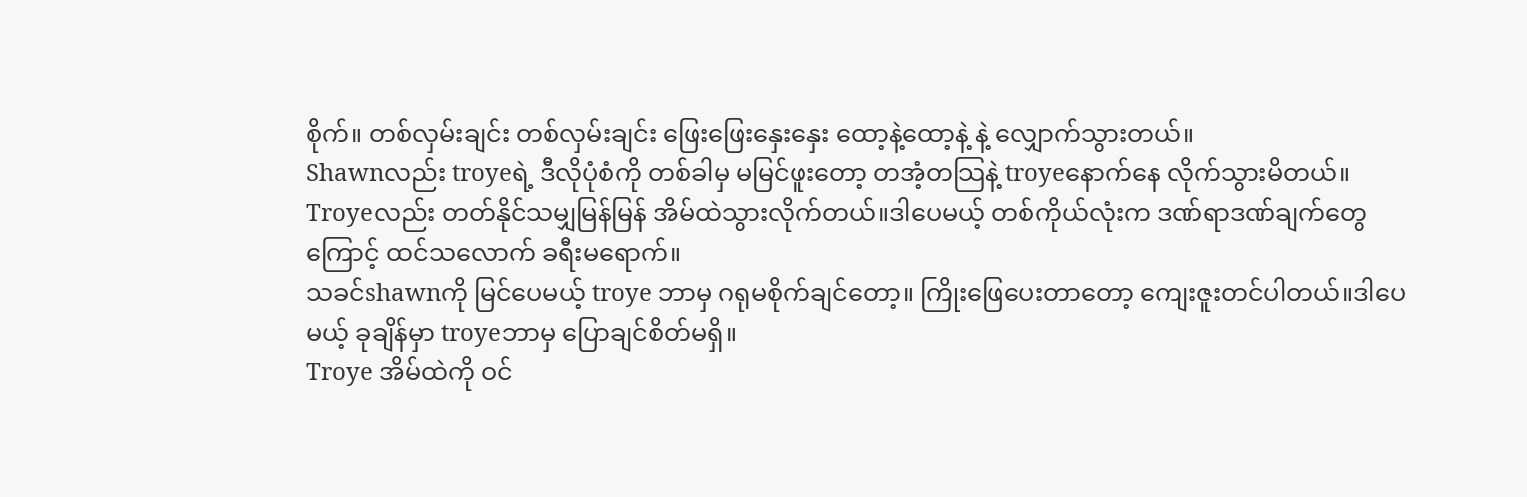စိုက်။ တစ်လှမ်းချင်း တစ်လှမ်းချင်း ဖြေးဖြေးနှေးနှေး ထော့နဲ့ထော့နဲ့ နဲ့ လျှောက်သွားတယ်။
Shawnလည်း troyeရဲ့ ဒီလိုပုံစံကို တစ်ခါမှ မမြင်ဖူးတော့ တအံ့တသြနဲ့ troyeနောက်နေ လိုက်သွားမိတယ်။
Troyeလည်း တတ်နိုင်သမျှမြန်မြန် အိမ်ထဲသွားလိုက်တယ်။ဒါပေမယ့် တစ်ကိုယ်လုံးက ဒဏ်ရာဒဏ်ချက်တွေကြောင့် ထင်သလောက် ခရီးမရောက်။
သခင်shawnကို မြင်ပေမယ့် troye ဘာမှ ဂရုမစိုက်ချင်တော့။ ကြိုးဖြေပေးတာတော့ ကျေးဇူးတင်ပါတယ်။ဒါပေမယ့် ခုချိန်မှာ troyeဘာမှ ပြောချင်စိတ်မရှိ။
Troye အိမ်ထဲကို ဝင်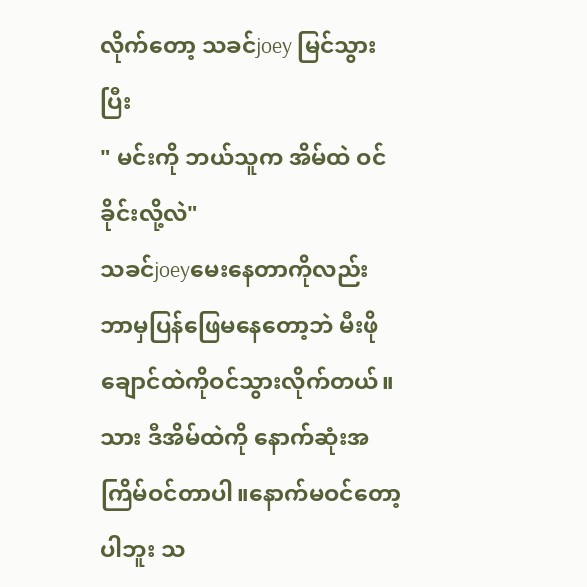လိုက်တော့ သခင်joey မြင်သွားပြီး
" မင်းကို ဘယ်သူက အိမ်ထဲ ဝင်ခိုင်းလို့လဲ"
သခင်joeyမေးနေတာကိုလည်း ဘာမှပြန်ဖြေမနေတော့ဘဲ မီးဖိုချောင်ထဲကိုဝင်သွားလိုက်တယ်။
သား ဒီအိမ်ထဲကို နောက်ဆုံးအကြိမ်ဝင်တာပါ။နောက်မဝင်တော့ပါဘူး သ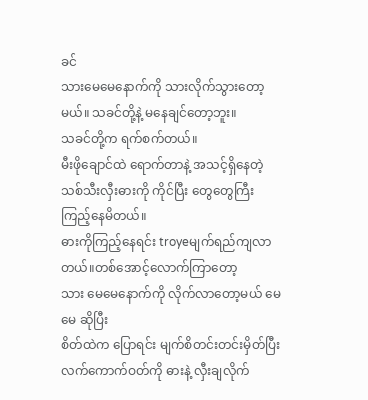ခင်
သားမေမေနောက်ကို သားလိုက်သွားတော့မယ်။ သခင်တို့နဲ့ မနေချင်တော့ဘူး။
သခင်တို့က ရက်စက်တယ်။
မီးဖိုချောင်ထဲ ရောက်တာနဲ့ အသင့်ရှိနေတဲ့ သစ်သီးလှီးဓားကို ကိုင်ပြီး တွေတွေကြီး ကြည့်နေမိတယ်။
ဓားကိုကြည့်နေရင်း troyeမျက်ရည်ကျလာတယ်။တစ်အောင့်လောက်ကြာတော့
သား မေမေနောက်ကို လိုက်လာတော့မယ် မေမေ ဆိုပြီး
စိတ်ထဲက ပြောရင်း မျက်စိတင်းတင်းမှိတ်ပြီး လက်ကောက်ဝတ်ကို ဓားနဲ့ လှီးချလိုက်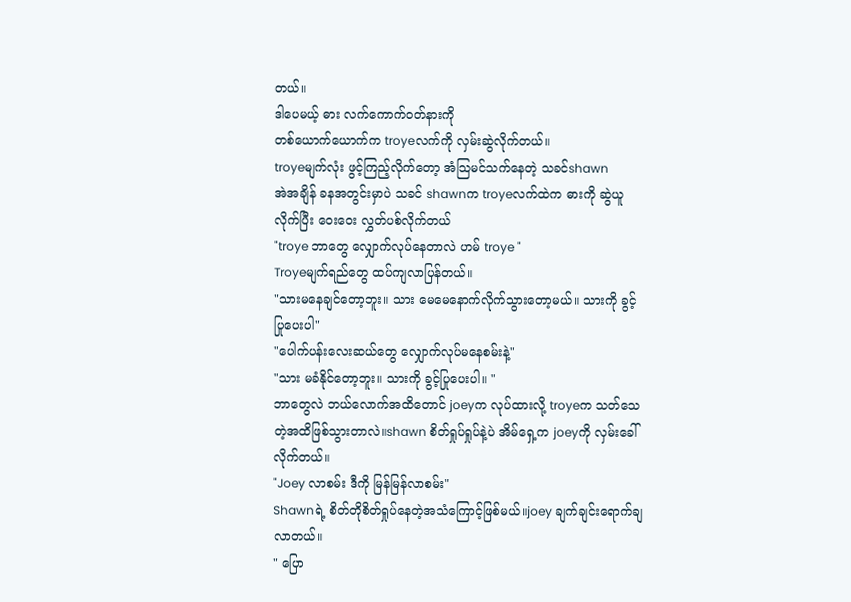တယ်။
ဒါပေမယ့် ဓား လက်ကောက်ဝတ်နားကို
တစ်ယောက်ယောက်က troyeလက်ကို လှမ်းဆွဲလိုက်တယ်။
troyeမျက်လုံး ဖွင့်ကြည့်လိုက်တော့ အံသြမင်သက်နေတဲ့ သခင်shawn
အဲအချိန် ခနအတွင်းမှာပဲ သခင် shawnက troyeလက်ထဲက ဓားကို ဆွဲယူလိုက်ပြီး ဝေးဝေး လွှတ်ပစ်လိုက်တယ်
"troye ဘာတွေ လျှောက်လုပ်နေတာလဲ ဟမ် troye "
Troyeမျက်ရည်တွေ ထပ်ကျလာပြန်တယ်။
"သားမနေချင်တော့ဘူး။ သား မေမေနောက်လိုက်သွားတော့မယ်။ သားကို ခွင့်ပြုပေးပါ"
"ပေါက်ပန်းလေးဆယ်တွေ လျှောက်လုပ်မနေစမ်းနဲ့"
"သား မခံနိုင်တော့ဘူး။ သားကို ခွင့်ပြုပေးပါ။ "
ဘာတွေလဲ ဘယ်လောက်အထိတောင် joeyက လုပ်ထားလို့ troyeက သတ်သေတဲ့အထိဖြစ်သွားတာလဲ။shawn စိတ်ရှုပ်ရှုပ်နဲ့ပဲ အိမ်ရှေ့က joeyကို လှမ်းခေါ်လိုက်တယ်။
"Joey လာစမ်း ဒီကို မြန်မြန်လာစမ်း"
Shawnရဲ့ စိတ်တိုစိတ်ရှုပ်နေတဲ့အသံကြောင့်ဖြစ်မယ်။joey ချက်ချင်းရောက်ချလာတယ်။
" ပြော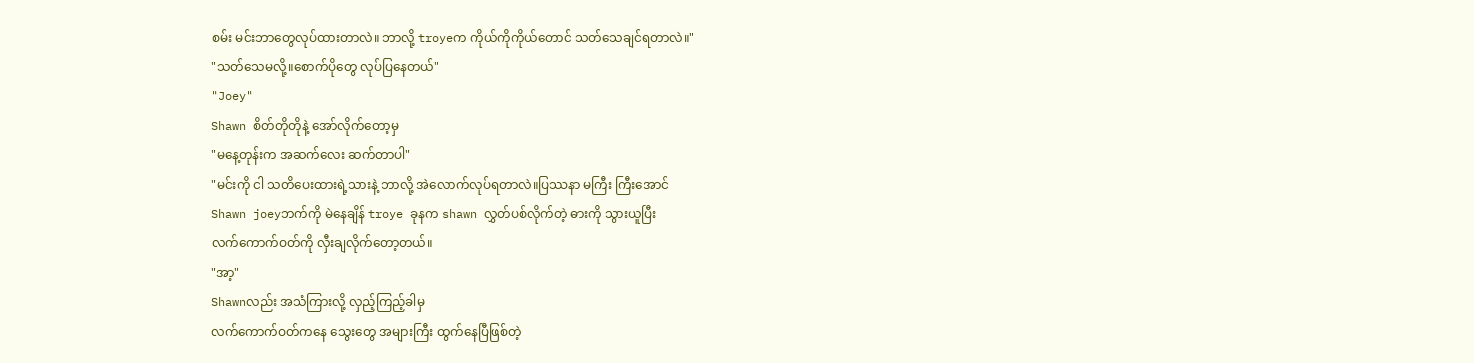စမ်း မင်းဘာတွေလုပ်ထားတာလဲ။ ဘာလို့ troyeက ကိုယ်ကိုကိုယ်တောင် သတ်သေချင်ရတာလဲ။"
"သတ်သေမလို့။စောက်ပိုတွေ လုပ်ပြနေတယ်"
"Joey"
Shawn စိတ်တိုတိုနဲ့ အော်လိုက်တော့မှ
"မနေ့တုန်းက အဆက်လေး ဆက်တာပါ"
"မင်းကို ငါ သတိပေးထားရဲ့သားနဲ့ ဘာလို့ အဲလောက်လုပ်ရတာလဲ။ပြဿနာ မကြီး ကြီးအောင်
Shawn joeyဘက်ကို မဲနေချိန် troye ခုနက shawn လွှတ်ပစ်လိုက်တဲ့ ဓားကို သွားယူပြီး
လက်ကောက်ဝတ်ကို လှီးချလိုက်တော့တယ်။
"အာ့"
Shawnလည်း အသံကြားလို့ လှည့်ကြည့်ခါမှ
လက်ကောက်ဝတ်ကနေ သွေးတွေ အများကြီး ထွက်နေပြီဖြစ်တဲ့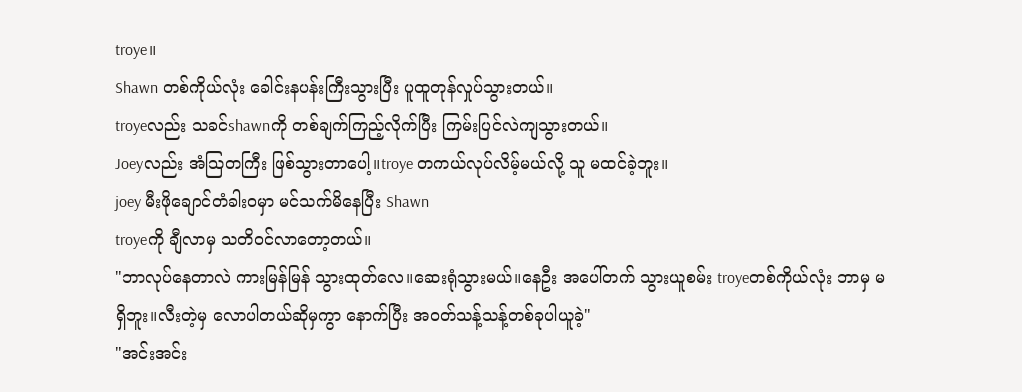troye။
Shawn တစ်ကိုယ်လုံး ခေါင်းနပန်းကြီးသွားပြီး ပူထူတုန်လှုပ်သွားတယ်။
troyeလည်း သခင်shawnကို တစ်ချက်ကြည့်လိုက်ပြီး ကြမ်းပြင်လဲကျသွားတယ်။
Joeyလည်း အံသြတကြီး ဖြစ်သွားတာပေါ့။troye တကယ်လုပ်လိမ့်မယ်လို့ သူ မထင်ခဲ့ဘူး။
joey မီးဖိုချောင်တံခါးဝမှာ မင်သက်မိနေပြီး Shawn
troyeကို ချီလာမှ သတိဝင်လာတော့တယ်။
"ဘာလုပ်နေတာလဲ ကားမြန်မြန် သွားထုတ်လေ။ဆေးရုံသွားမယ်။နေဦး အပေါ်တက် သွားယူစမ်း troyeတစ်ကိုယ်လုံး ဘာမှ မရှိဘူး။လီးတဲ့မှ လောပါတယ်ဆိုမှကွာ နောက်ပြီး အဝတ်သန့်သန့်တစ်ခုပါယူခဲ့"
"အင်းအင်း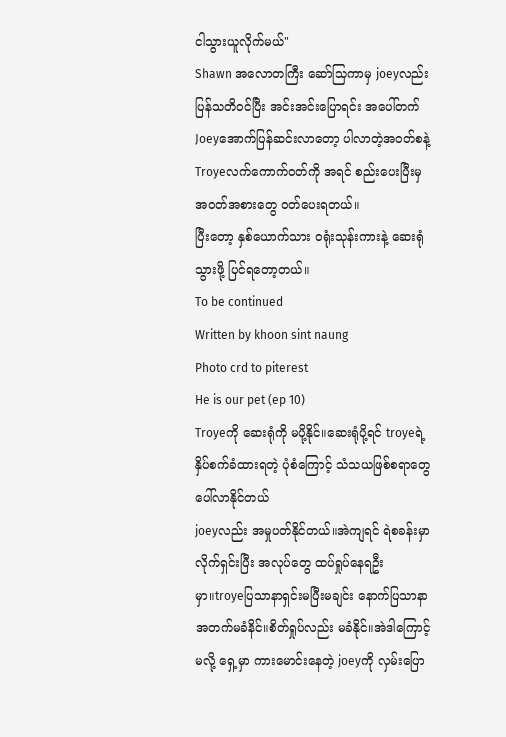ငါသွားယူလိုက်မယ်"
Shawn အလောတကြီး ဆော်သြကာမှ joeyလည်း ပြန်သတိဝင်ပြီး အင်းအင်းပြောရင်း အပေါ်တက်
Joeyအောက်ပြန်ဆင်းလာတော့ ပါလာတဲ့အဝတ်စနဲ့ Troyeလက်ကောက်ဝတ်ကို အရင် စည်းပေးပြီးမှ အဝတ်အစားတွေ ဝတ်ပေးရတယ်။
ပြီးတော့ နှစ်ယောက်သား ဝရုံးသုန်းကားနဲ့ ဆေးရုံသွားဖို့ ပြင်ရတော့တယ်။
To be continued
Written by khoon sint naung
Photo crd to piterest
He is our pet (ep 10)
Troyeကို ဆေးရုံကို မပို့နိုင်။ဆေးရုံပို့ရင် troyeရဲ့နှိပ်စက်ခံထားရတဲ့ ပုံစံကြောင့် သံသယဖြစ်စရာတွေ ပေါ်လာနိုင်တယ်
joeyလည်း အမှုပတ်နိုင်တယ်။အဲကျရင် ရဲစခန်းမှာ လိုက်ရှင်းပြီး အလုပ်တွေ ထပ်ရှုပ်နေရဦးမှာ။troyeပြသာနာရှင်းမပြီးမချင်း နောက်ပြသာနာ အတက်မခံနိင်။စိတ်ရှုပ်လည်း မခံနိုင်။အဲဒါကြောင့်မလို့ ရှေ့မှာ ကားမောင်းနေတဲ့ joeyကို လှမ်းပြော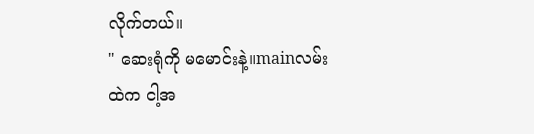လိုက်တယ်။
" ဆေးရုံကို မမောင်းနဲ့။mainလမ်းထဲက ငါ့အ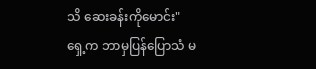သိ ဆေးခန်းကိုမောင်း"
ရှေ့က ဘာမှပြန်ပြောသံ မ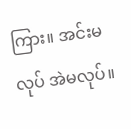ကြား။ အင်းမလုပ် အဲမလုပ်။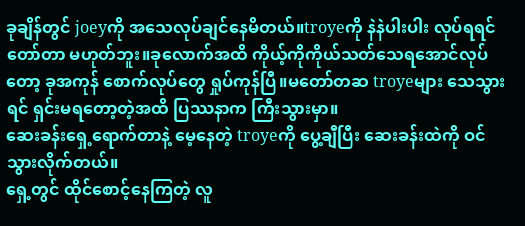ခုချိန်တွင် joeyကို အသေလုပ်ချင်နေမိတယ်။troyeကို နဲနဲပါးပါး လုပ်ရရင် တော်တာ မဟုတ်ဘူး။ခုလောက်အထိ ကိုယ့်ကိုကိုယ်သတ်သေရအောင်လုပ်တော့ ခုအကုန် စောက်လုပ်တွေ ရှုပ်ကုန်ပြီ။မတော်တဆ troyeများ သေသွားရင် ရှင်းမရတော့တဲ့အထိ ပြဿနာက ကြီးသွားမှာ။
ဆေးခန်းရှေ့ရောက်တာနဲ့ မေ့နေတဲ့ troyeကို ပွေ့ချီပြီး ဆေးခန်းထဲကို ဝင်သွားလိုက်တယ်။
ရှေ့တွင် ထိုင်စောင့်နေကြတဲ့ လူ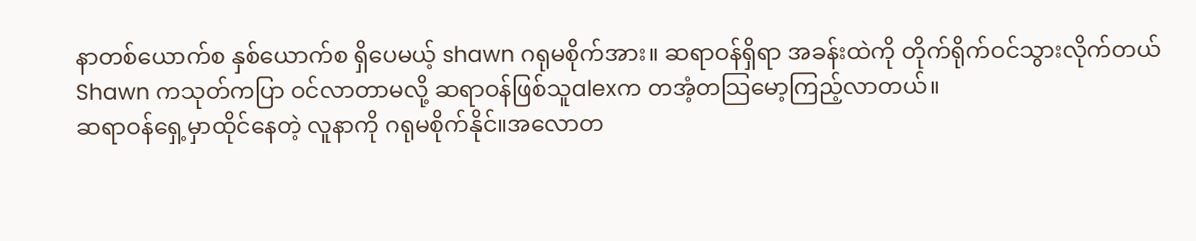နာတစ်ယောက်စ နှစ်ယောက်စ ရှိပေမယ့် shawn ဂရုမစိုက်အား။ ဆရာဝန်ရှိရာ အခန်းထဲကို တိုက်ရိုက်ဝင်သွားလိုက်တယ်
Shawn ကသုတ်ကပြာ ဝင်လာတာမလို့ ဆရာဝန်ဖြစ်သူalexက တအံ့တသြမော့ကြည့်လာတယ်။
ဆရာဝန်ရှေ့မှာထိုင်နေတဲ့ လူနာကို ဂရုမစိုက်နိုင်။အလောတ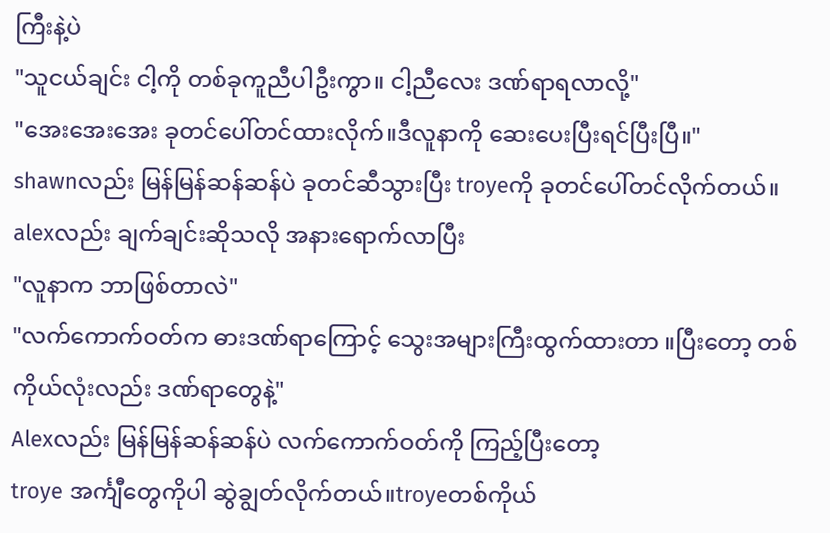ကြီးနဲ့ပဲ
"သူငယ်ချင်း ငါ့ကို တစ်ခုကူညီပါဦးကွာ။ ငါ့ညီလေး ဒဏ်ရာရလာလို့"
"အေးအေးအေး ခုတင်ပေါ်တင်ထားလိုက်။ဒီလူနာကို ဆေးပေးပြီးရင်ပြီးပြီ။"
shawnလည်း မြန်မြန်ဆန်ဆန်ပဲ ခုတင်ဆီသွားပြီး troyeကို ခုတင်ပေါ်တင်လိုက်တယ်။ alexလည်း ချက်ချင်းဆိုသလို အနားရောက်လာပြီး
"လူနာက ဘာဖြစ်တာလဲ"
"လက်ကောက်ဝတ်က ဓားဒဏ်ရာကြောင့် သွေးအများကြီးထွက်ထားတာ ။ပြီးတော့ တစ်ကိုယ်လုံးလည်း ဒဏ်ရာတွေနဲ့"
Alexလည်း မြန်မြန်ဆန်ဆန်ပဲ လက်ကောက်ဝတ်ကို ကြည့်ပြီးတော့
troye အင်္ကျီတွေကိုပါ ဆွဲချွတ်လိုက်တယ်။troyeတစ်ကိုယ်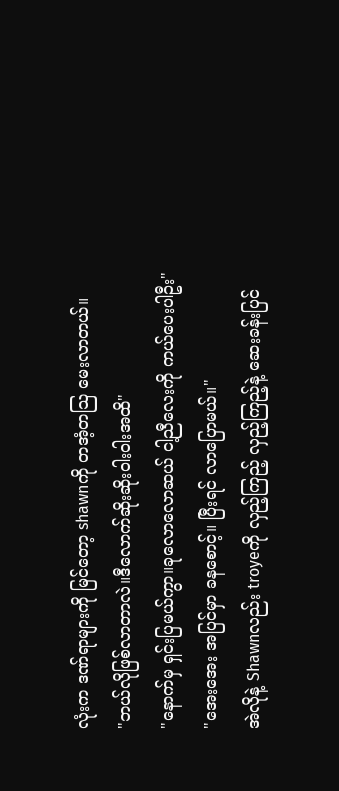လုံးက ဒဏ်ရာများကို မြင်တော့ shawnကို တအံ့တသြ မေးလာတယ်။
"ဘယ်လိုဖြစ်လာတာလဲ။ဒီလောက်ဆိုးဆိုးဝါးဝါးအထိ"
"နောက်မှ ရှင်းပြမယ်ကွာ။ခုလောလောဆယ် ငါ့ညီလေးကို ကယ်ပေးပါဦး"
"အေးအေး အပြင်မှာ ခနစောင့်။ ပြီးရင် လာပြောမယ်။"
အဲလိုနဲ့ Shawnလည်း troyeကို လှည့်ကြည့် လှည့်ကြည့်နဲ့ ဆေးခန်းပြင်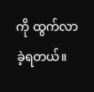ကို ထွက်လာခဲ့ရတယ်။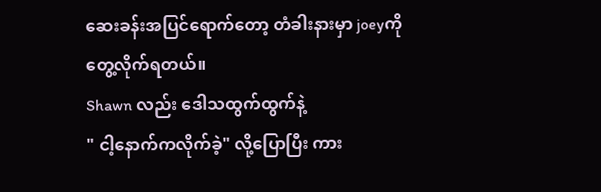ဆေးခန်းအပြင်ရောက်တော့ တံခါးနားမှာ joeyကို တွေ့လိုက်ရတယ်။
Shawn လည်း ဒေါသထွက်ထွက်နဲ့
" ငါ့နောက်ကလိုက်ခဲ့" လို့ပြောပြီး ကား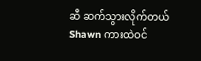ဆီ ဆက်သွားလိုက်တယ်
Shawn ကားထဲဝင်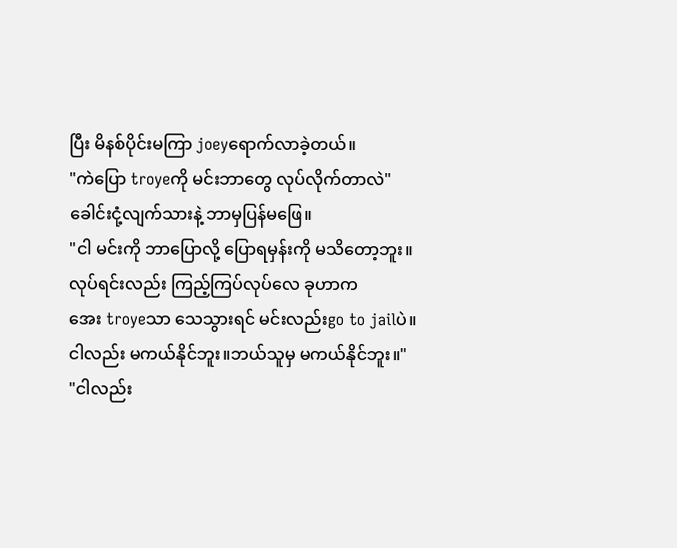ပြီး မိနစ်ပိုင်းမကြာ joeyရောက်လာခဲ့တယ်။
"ကဲပြော troyeကို မင်းဘာတွေ လုပ်လိုက်တာလဲ"
ခေါင်းငုံ့လျက်သားနဲ့ ဘာမှပြန်မဖြေ။
"ငါ မင်းကို ဘာပြောလို့ ပြောရမှန်းကို မသိတော့ဘူး။လုပ်ရင်းလည်း ကြည့်ကြပ်လုပ်လေ ခုဟာက
အေး troyeသာ သေသွားရင် မင်းလည်းgo to jailပဲ။ငါလည်း မကယ်နိုင်ဘူး။ဘယ်သူမှ မကယ်နိုင်ဘူး။"
"ငါလည်း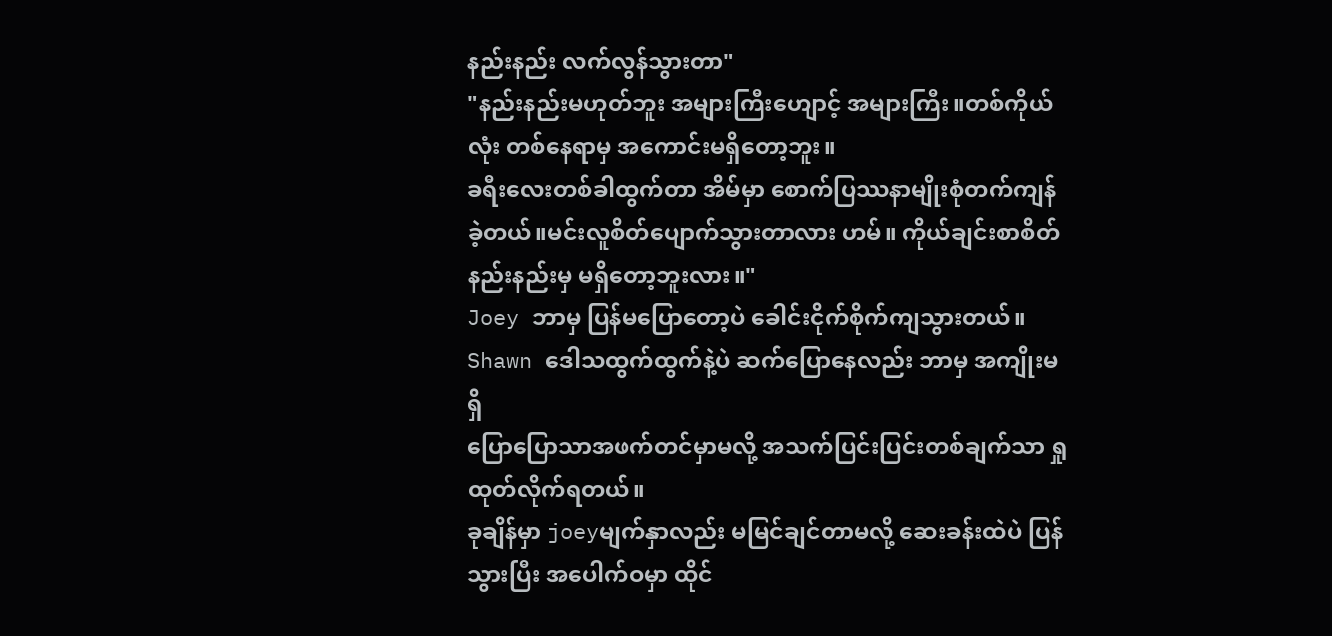နည်းနည်း လက်လွန်သွားတာ"
"နည်းနည်းမဟုတ်ဘူး အများကြီးဟျောင့် အများကြီး။တစ်ကိုယ်လုံး တစ်နေရာမှ အကောင်းမရှိတော့ဘူး။
ခရီးလေးတစ်ခါထွက်တာ အိမ်မှာ စောက်ပြဿနာမျိုးစုံတက်ကျန်ခဲ့တယ်။မင်းလူစိတ်ပျောက်သွားတာလား ဟမ်။ ကိုယ်ချင်းစာစိတ်နည်းနည်းမှ မရှိတော့ဘူးလား။"
Joey ဘာမှ ပြန်မပြောတော့ပဲ ခေါင်းငိုက်စိုက်ကျသွားတယ်။
Shawn ဒေါသထွက်ထွက်နဲ့ပဲ ဆက်ပြောနေလည်း ဘာမှ အကျိုးမရှိ
ပြောပြောသာအဖက်တင်မှာမလို့ အသက်ပြင်းပြင်းတစ်ချက်သာ ရှုထုတ်လိုက်ရတယ်။
ခုချိန်မှာ joeyမျက်နှာလည်း မမြင်ချင်တာမလို့ ဆေးခန်းထဲပဲ ပြန်သွားပြီး အပေါက်ဝမှာ ထိုင်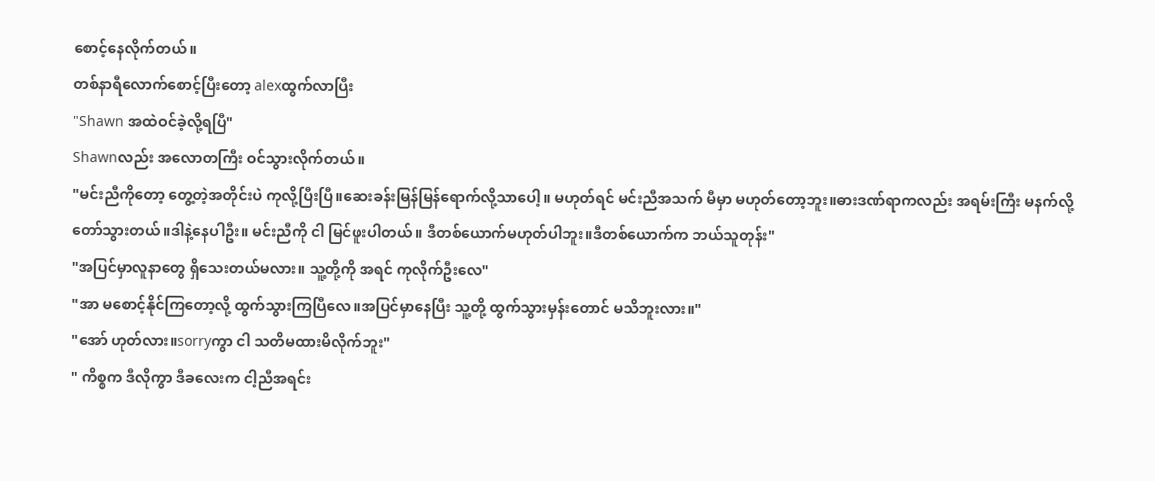စောင့်နေလိုက်တယ်။
တစ်နာရီလောက်စောင့်ပြီးတော့ alexထွက်လာပြီး
"Shawn အထဲဝင်ခဲ့လို့ရပြီ"
Shawnလည်း အလောတကြီး ဝင်သွားလိုက်တယ်။
"မင်းညီကိုတော့ တွေ့တဲ့အတိုင်းပဲ ကုလို့ပြီးပြီ။ဆေးခန်းမြန်မြန်ရောက်လို့သာပေါ့။ မဟုတ်ရင် မင်းညီအသက် မီမှာ မဟုတ်တော့ဘူး။ဓားဒဏ်ရာကလည်း အရမ်းကြီး မနက်လို့ တော်သွားတယ်။ဒါနဲ့နေပါဦး။ မင်းညီကို ငါ မြင်ဖူးပါတယ်။ ဒီတစ်ယောက်မဟုတ်ပါဘူး။ဒီတစ်ယောက်က ဘယ်သူတုန်း"
"အပြင်မှာလူနာတွေ ရှိသေးတယ်မလား။ သူ့တို့ကို အရင် ကုလိုက်ဦးလေ"
"အာ မစောင့်နိုင်ကြတော့လို့ ထွက်သွားကြပြီလေ။အပြင်မှာနေပြီး သူ့တို့ ထွက်သွားမှန်းတောင် မသိဘူးလား။"
"အော် ဟုတ်လား။sorryကွာ ငါ သတိမထားမိလိုက်ဘူး"
" ကိစ္စက ဒီလိုကွာ ဒီခလေးက ငါ့ညီအရင်း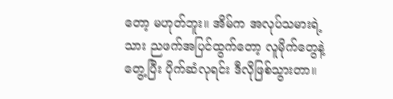တော့ မဟုတ်ဘူး။ အိမ်က အလုပ်သမားရဲ့သား ညဖက်အပြင်ထွက်တော့ လူမိုက်တွေနဲ့တွေ့ပြီး ပိုက်ဆံလုရင်း ဒီလိုဖြစ်သွားတာ။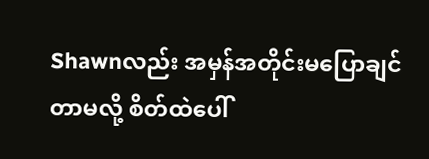Shawnလည်း အမှန်အတိုင်းမပြောချင်တာမလို့ စိတ်ထဲပေါ်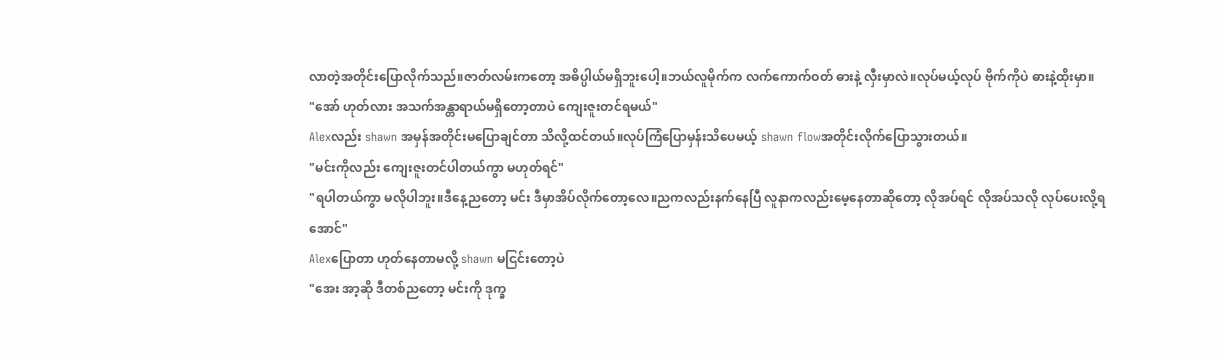လာတဲ့အတိုင်းပြောလိုက်သည်။ဇာတ်လမ်းကတော့ အဓိပ္ပါယ်မရှိဘူးပေါ့။ဘယ်လူမိုက်က လက်ကောက်ဝတ် ဓားနဲ့ လှီးမှာလဲ။လုပ်မယ့်လုပ် ဗိုက်ကိုပဲ ဓားနဲ့ထိုးမှာ။
"အော် ဟုတ်လား အသက်အန္တာရာယ်မရှိတော့တာပဲ ကျေးဇူးတင်ရမယ်"
Alexလည်း shawn အမှန်အတိုင်းမပြောချင်တာ သိလို့ထင်တယ်။လုပ်ကြံပြောမှန်းသိပေမယ့် shawn flowအတိုင်းလိုက်ပြောသွားတယ်။
"မင်းကိုလည်း ကျေးဇူးတင်ပါတယ်ကွာ မဟုတ်ရင်"
"ရပါတယ်ကွာ မလိုပါဘူး။ဒီနေ့ညတော့ မင်း ဒီမှာအိပ်လိုက်တော့လေ။ညကလည်းနက်နေပြီ လူနာကလည်းမေ့နေတာဆိုတော့ လိုအပ်ရင် လိုအပ်သလို လုပ်ပေးလို့ရအောင်"
Alexပြောတာ ဟုတ်နေတာမလို့ shawn မငြင်းတော့ပဲ
"အေး အာ့ဆို ဒီတစ်ညတော့ မင်းကို ဒုက္ခ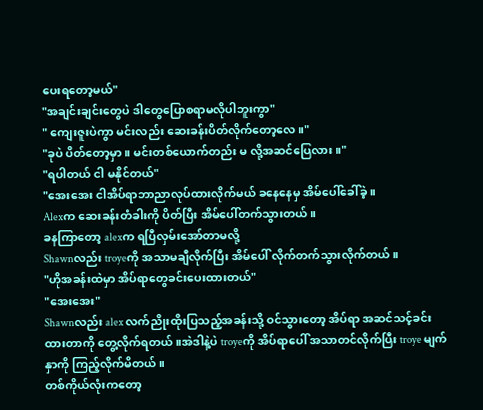ပေးရတော့မယ်"
"အချင်းချင်းတွေပဲ ဒါတွေပြောစရာမလိုပါဘူးကွာ"
" ကျေးဇူးပဲကွာ မင်းလည်း ဆေးခန်းပိတ်လိုက်တော့လေ။"
"ခုပဲ ပိတ်တော့မှာ။ မင်းတစ်ယောက်တည်း မ လို့အဆင်ပြေလား။"
"ရပါတယ် ငါ မနိုင်တယ်"
"အေးအေး ငါအိပ်ရာဘာညာလုပ်ထားလိုက်မယ် ခနေနေမှ အိမ်ပေါ်ခေါ်ခဲ့။
Alexက ဆေးခန်းတံခါးကို ပိတ်ပြီး အိမ်ပေါ်တက်သွားတယ်။
ခနကြာတော့ alexက ရပြီလှမ်းအော်တာမလို့
Shawnလည်း troyeကို အသာမချီလိုက်ပြီး အိမ်ပေါ် လိုက်တက်သွားလိုက်တယ်။
"ဟိုအခန်းထဲမှာ အိပ်ရာတွေခင်းပေးထားတယ်"
"အေးအေး"
Shawnလည်း alex လက်ညိုးထိုးပြသည့်အခန်းသို့ ဝင်သွားတော့ အိပ်ရာ အဆင်သင့်ခင်းထားတာကို တွေ့လိုက်ရတယ်။အဲဒါနဲ့ပဲ troyeကို အိပ်ရာပေါ် အသာတင်လိုက်ပြီး troye မျက်နှာကို ကြည့်လိုက်မိတယ်။
တစ်ကိုယ်လုံးကတော့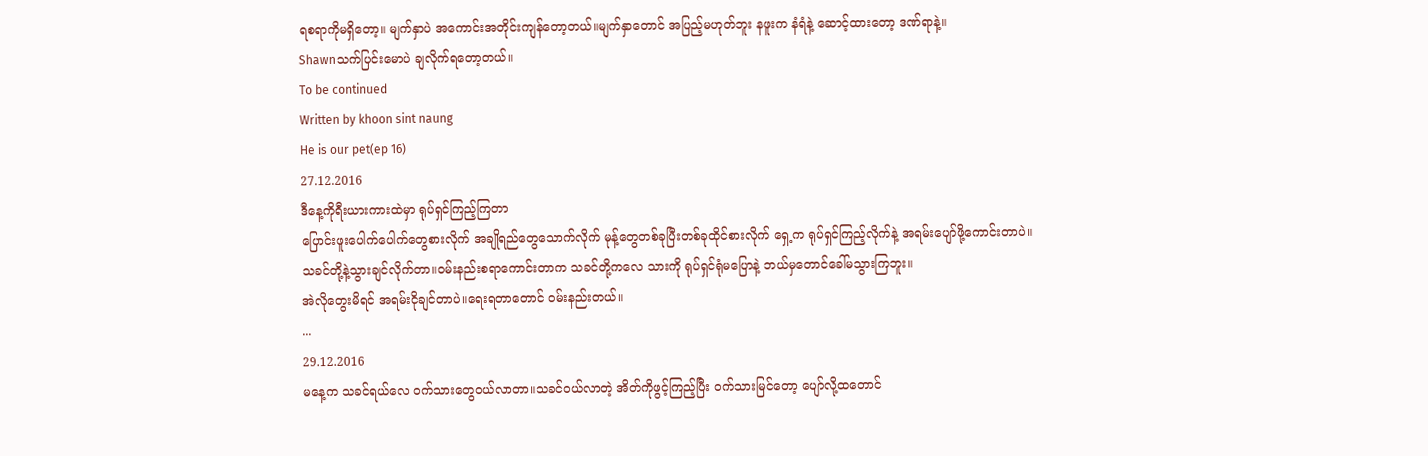ရစရာကိုမရှိတော့။ မျက်နှာပဲ အကောင်းအတိုင်းကျန်တော့တယ်။မျက်နှာတောင် အပြည့်မဟုတ်ဘူး နဖူးက နံရံနဲ့ ဆောင့်ထားတော့ ဒဏ်ရာနဲ့။
Shawnသက်ပြင်းမောပဲ ချလိုက်ရတော့တယ်။
To be continued
Written by khoon sint naung
He is our pet(ep 16)
27.12.2016
ဒီနေ့ကိုရီးယားကားထဲမှာ ရုပ်ရှင်ကြည့်ကြတာ
ပြောင်းဖူးပေါက်ပေါက်တွေစားလိုက် အချိုရည်တွေသောက်လိုက် မုန့်တွေတစ်ခုပြီးတစ်ခုထိုင်စားလိုက် ရှေ့က ရုပ်ရှင်ကြည့်လိုက်နဲ့ အရမ်းပျော်ဖို့ကောင်းတာပဲ။
သခင်တို့နဲ့သွားချင်လိုက်တာ။ဝမ်းနည်းစရာကောင်းတာက သခင်တို့ကလေ သားကို ရုပ်ရှင်ရုံမပြောနဲ့ ဘယ်မှတောင်ခေါ်မသွားကြဘူး။
အဲလိုတွေးမိရင် အရမ်းငိုချင်တာပဲ။ရေးရတာတောင် ဝမ်းနည်းတယ်။
...
29.12.2016
မနေ့က သခင်ရယ်လေ ဝက်သားတွေဝယ်လာတာ။သခင်ဝယ်လာတဲ့ အိတ်ကိုဖွင့်ကြည့်ပြီး ဝက်သားမြင်တော့ ပျော်လို့ထတောင်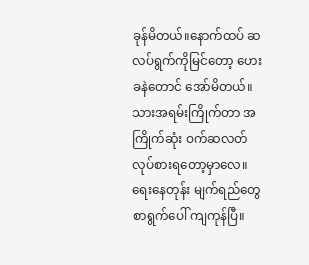ခုန်မိတယ်။နောက်ထပ် ဆလပ်ရွက်ကိုမြင်တော့ ဟေးခနဲတောင် အော်မိတယ်။
သားအရမ်းကြိုက်တာ အကြိုက်ဆုံး ဝက်ဆလတ်လုပ်စားရတော့မှာလေ။
ရေးနေတုန်း မျက်ရည်တွေ စာရွက်ပေါ် ကျကုန်ပြီ။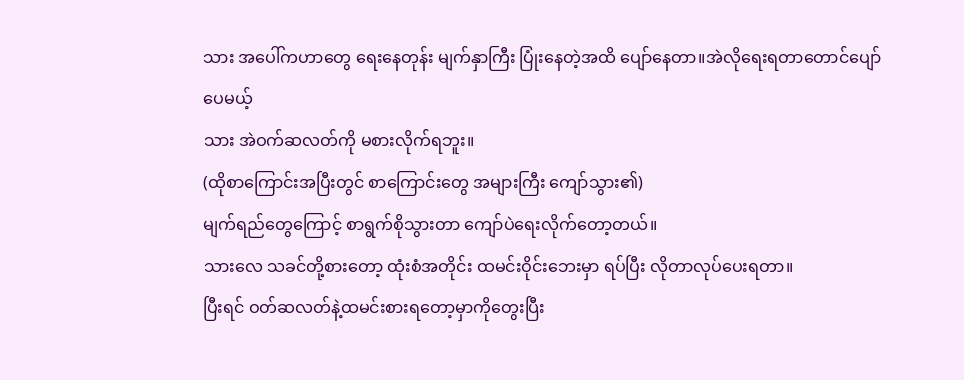သား အပေါ်ကဟာတွေ ရေးနေတုန်း မျက်နှာကြီး ပြုံးနေတဲ့အထိ ပျော်နေတာ။အဲလိုရေးရတာတောင်ပျော်ပေမယ့်
သား အဲဝက်ဆလတ်ကို မစားလိုက်ရဘူး။
(ထိုစာကြောင်းအပြီးတွင် စာကြောင်းတွေ အများကြီး ကျော်သွား၏)
မျက်ရည်တွေကြောင့် စာရွက်စိုသွားတာ ကျော်ပဲရေးလိုက်တော့တယ်။
သားလေ သခင်တို့စားတော့ ထုံးစံအတိုင်း ထမင်းဝိုင်းဘေးမှာ ရပ်ပြီး လိုတာလုပ်ပေးရတာ။
ပြီးရင် ဝတ်ဆလတ်နဲ့ထမင်းစားရတော့မှာကိုတွေးပြီး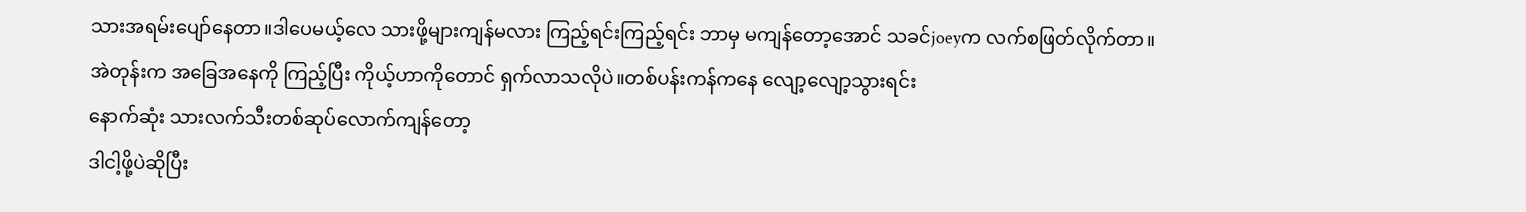သားအရမ်းပျော်နေတာ။ဒါပေမယ့်လေ သားဖို့များကျန်မလား ကြည့်ရင်းကြည့်ရင်း ဘာမှ မကျန်တော့အောင် သခင်joeyက လက်စဖြတ်လိုက်တာ။
အဲတုန်းက အခြေအနေကို ကြည့်ပြီး ကိုယ့်ဟာကိုတောင် ရှက်လာသလိုပဲ။တစ်ပန်းကန်ကနေ လျော့လျော့သွားရင်း
နောက်ဆုံး သားလက်သီးတစ်ဆုပ်လောက်ကျန်တော့
ဒါငါ့ဖို့ပဲဆိုပြီး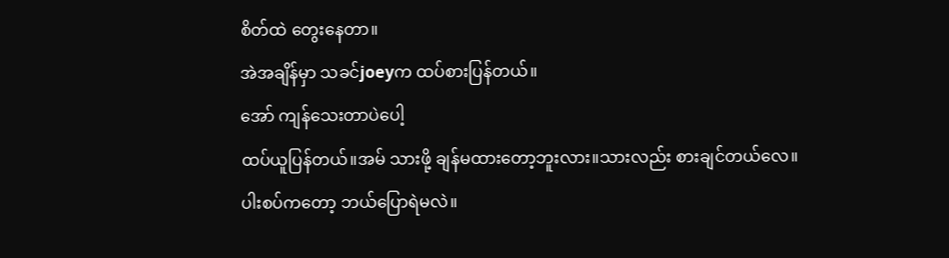စိတ်ထဲ တွေးနေတာ။
အဲအချိန်မှာ သခင်joeyက ထပ်စားပြန်တယ်။
အော် ကျန်သေးတာပဲပေါ့
ထပ်ယူပြန်တယ်။အမ် သားဖို့ ချန်မထားတော့ဘူးလား။သားလည်း စားချင်တယ်လေ။
ပါးစပ်ကတော့ ဘယ်ပြောရဲမလဲ။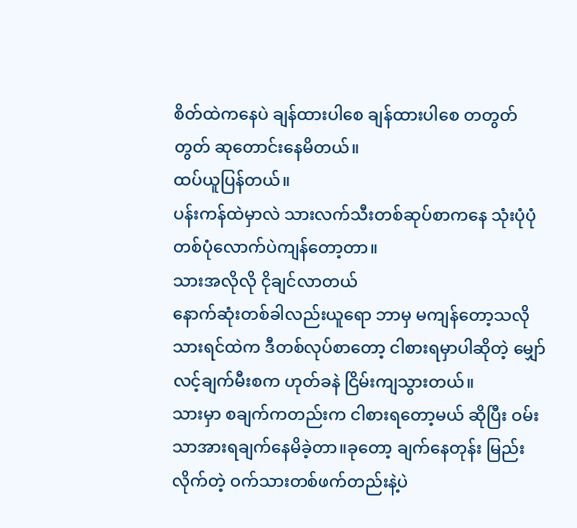စိတ်ထဲကနေပဲ ချန်ထားပါစေ ချန်ထားပါစေ တတွတ်တွတ် ဆုတောင်းနေမိတယ်။
ထပ်ယူပြန်တယ်။
ပန်းကန်ထဲမှာလဲ သားလက်သီးတစ်ဆုပ်စာကနေ သုံးပုံပုံ တစ်ပုံလောက်ပဲကျန်တော့တာ။
သားအလိုလို ငိုချင်လာတယ်
နောက်ဆုံးတစ်ခါလည်းယူရော ဘာမှ မကျန်တော့သလို
သားရင်ထဲက ဒီတစ်လုပ်စာတော့ ငါစားရမှာပါဆိုတဲ့ မျှော်လင့်ချက်မီးစက ဟုတ်ခနဲ ငြိမ်းကျသွားတယ်။
သားမှာ စချက်ကတည်းက ငါစားရတော့မယ် ဆိုပြီး ဝမ်းသာအားရချက်နေမိခဲ့တာ။ခုတော့ ချက်နေတုန်း မြည်းလိုက်တဲ့ ဝက်သားတစ်ဖက်တည်းနဲ့ပဲ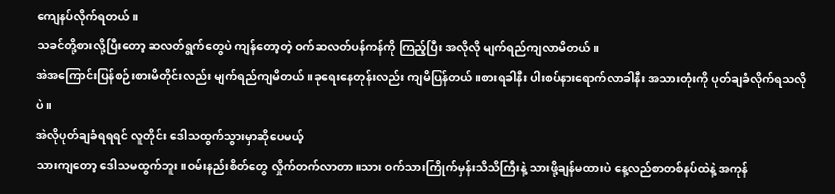ကျေနပ်လိုက်ရတယ်။
သခင်တို့စားလို့ပြီးတော့ ဆလတ်ရွက်တွေပဲ ကျန်တော့တဲ့ ဝက်ဆလတ်ပန်ကန်ကို ကြည့်ပြီး အလိုလို မျက်ရည်ကျလာမိတယ်။
အဲအကြောင်းပြန်စဉ်းစားမိတိုင်းလည်း မျက်ရည်ကျမိတယ်။ခုရေးနေတုန်းလည်း ကျမိပြန်တယ်။စားရခါနီး ပါးစပ်နားရောက်လာခါနီး အသားတုံးကို ပုတ်ချခံလိုက်ရသလိုပဲ။
အဲလိုပုတ်ချခံရရရင် လူတိုင်း ဒေါသထွက်သွားမှာဆိုပေမယ့်
သားကျတော့ ဒေါသမထွက်ဘူး။ဝမ်းနည်းစိတ်တွေ လှိုက်တက်လာတာ။သား ဝက်သားကြိုက်မှန်းသိသိကြီးနဲ့ သားဖို့ချန်မထားပဲ နေ့လည်စာတစ်နပ်ထဲနဲ့ အကုန်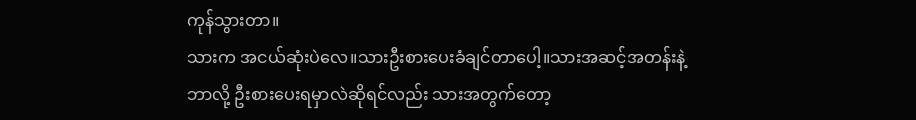ကုန်သွားတာ။
သားက အငယ်ဆုံးပဲလေ။သားဦးစားပေးခံချင်တာပေါ့။သားအဆင့်အတန်းနဲ့ ဘာလို့ ဦးစားပေးရမှာလဲဆိုရင်လည်း သားအတွက်တော့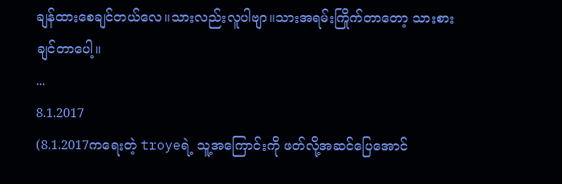ချန်ထားစေချင်တယ်လေ။သားလည်းလူပါဗျာ။သားအရမ်းကြိုက်တာတော့ သားစားချင်တာပေါ့။
...
8.1.2017
(8.1.2017ကရေးတဲ့ troyeရဲ့ သူ့အကြောင်းကို ဖတ်လို့အဆင်ပြေအောင်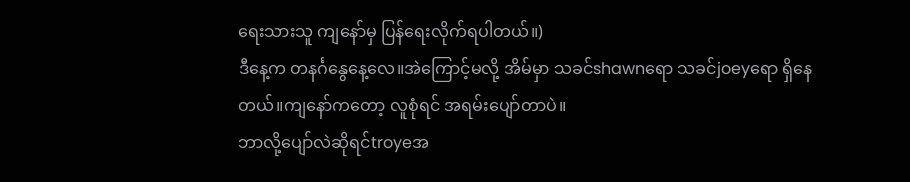ရေးသားသူ ကျနော်မှ ပြန်ရေးလိုက်ရပါတယ်။)
ဒီနေ့က တနင်္ဂနွေနေ့လေ။အဲကြောင့်မလို့ အိမ်မှာ သခင်shawnရော သခင်joeyရော ရှိနေတယ်။ကျနော်ကတော့ လူစုံရင် အရမ်းပျော်တာပဲ။
ဘာလို့ပျော်လဲဆိုရင်troyeအ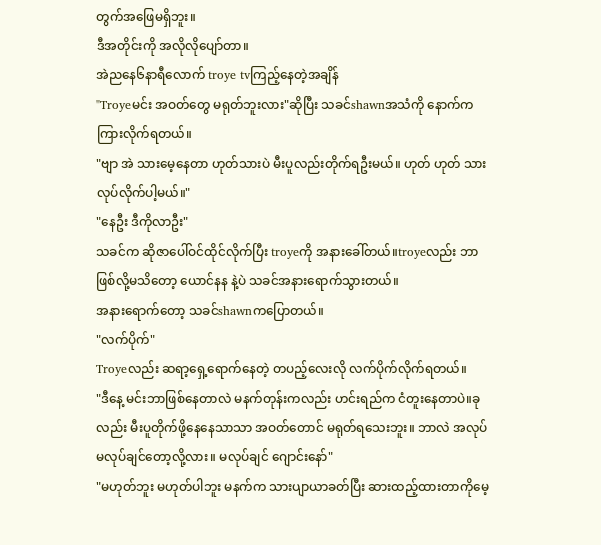တွက်အဖြေမရှိဘူး။
ဒီအတိုင်းကို အလိုလိုပျော်တာ။
အဲညနေ၆နာရီလောက် troye tvကြည့်နေတဲ့အချိန်
"Troyeမင်း အဝတ်တွေ မရုတ်ဘူးလား"ဆိုပြီး သခင်shawnအသံကို နောက်က ကြားလိုက်ရတယ်။
"ဗျာ အဲ သားမေ့နေတာ ဟုတ်သားပဲ မီးပူလည်းတိုက်ရဦးမယ်။ ဟုတ် ဟုတ် သားလုပ်လိုက်ပါ့မယ်။"
"နေဦး ဒီကိုလာဦး"
သခင်က ဆိုဇာပေါ်ဝင်ထိုင်လိုက်ပြီး troyeကို အနားခေါ်တယ်။troyeလည်း ဘာဖြစ်လို့မသိတော့ ယောင်နန နဲ့ပဲ သခင်အနားရောက်သွားတယ်။
အနားရောက်တော့ သခင်shawnကပြောတယ်။
"လက်ပိုက်"
Troyeလည်း ဆရာ့ရှေ့ရောက်နေတဲ့ တပည့်လေးလို လက်ပိုက်လိုက်ရတယ်။
"ဒီနေ့ မင်းဘာဖြစ်နေတာလဲ မနက်တုန်းကလည်း ဟင်းရည်က ငံတူးနေတာပဲ။ခုလည်း မီးပူတိုက်ဖို့နေနေသာသာ အဝတ်တောင် မရုတ်ရသေးဘူး။ ဘာလဲ အလုပ်မလုပ်ချင်တော့လို့လား။ မလုပ်ချင် ဂျောင်းနော်"
"မဟုတ်ဘူး မဟုတ်ပါဘူး မနက်က သားပျာယာခတ်ပြီး ဆားထည့်ထားတာကိုမေ့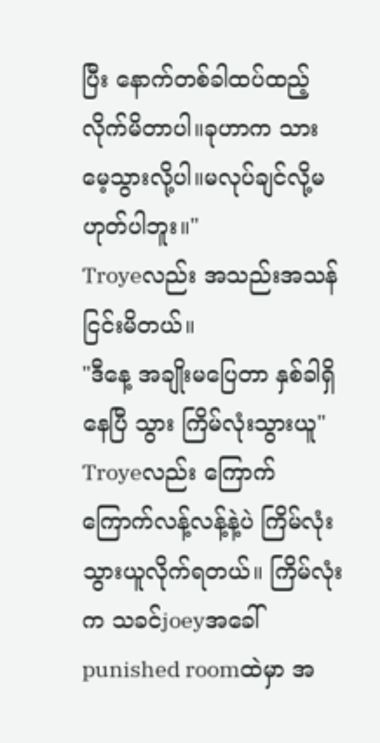ပြီး နောက်တစ်ခါထပ်ထည့်လိုက်မိတာပါ။ခုဟာက သားမေ့သွားလို့ပါ။မလုပ်ချင်လို့မဟုတ်ပါဘူး။"
Troyeလည်း အသည်းအသန် ငြင်းမိတယ်။
"ဒီနေ့ အချိုးမပြေတာ နှစ်ခါရှိနေပြီ သွား ကြိမ်လုံးသွားယူ"
Troyeလည်း ကြောက်ကြောက်လန့်လန့်နဲ့ပဲ ကြိမ်လုံးသွားယူလိုက်ရတယ်။ ကြိမ်လုံးက သခင်joeyအခေါ် punished roomထဲမှာ အ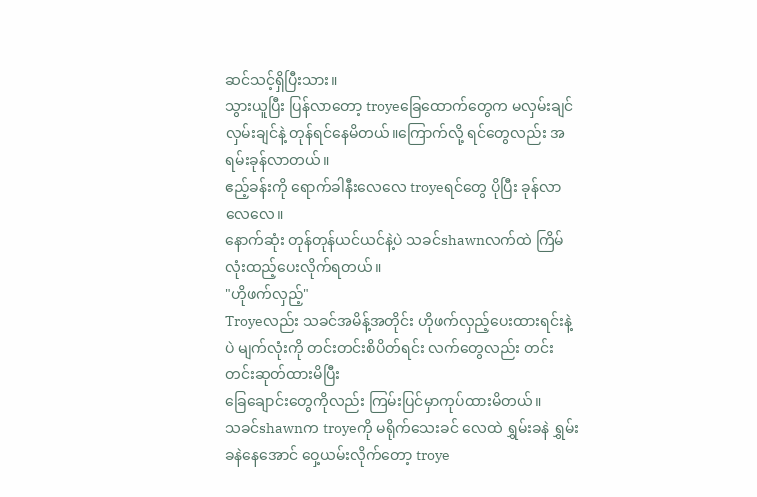ဆင်သင့်ရှိပြီးသား။
သွားယူပြီး ပြန်လာတော့ troyeခြေထောက်တွေက မလှမ်းချင် လှမ်းချင်နဲ့ တုန်ရင်နေမိတယ်။ကြောက်လို့ ရင်တွေလည်း အရမ်းခုန်လာတယ်။
ဧည့်ခန်းကို ရောက်ခါနီးလေလေ troyeရင်တွေ ပိုပြီး ခုန်လာလေလေ။
နောက်ဆုံး တုန်တုန်ယင်ယင်နဲ့ပဲ သခင်shawnလက်ထဲ ကြိမ်လုံးထည့်ပေးလိုက်ရတယ်။
"ဟိုဖက်လှည့်"
Troyeလည်း သခင်အမိန့်အတိုင်း ဟိုဖက်လှည့်ပေးထားရင်းနဲ့ပဲ မျက်လုံးကို တင်းတင်းစိပိတ်ရင်း လက်တွေလည်း တင်းတင်းဆုတ်ထားမိပြီး
ခြေချောင်းတွေကိုလည်း ကြမ်းပြင်မှာကုပ်ထားမိတယ်။
သခင်shawnက troyeကို မရိုက်သေးခင် လေထဲ ရွှမ်းခနဲ ရွှမ်းခနဲနေအောင် ဝှေ့ယမ်းလိုက်တော့ troye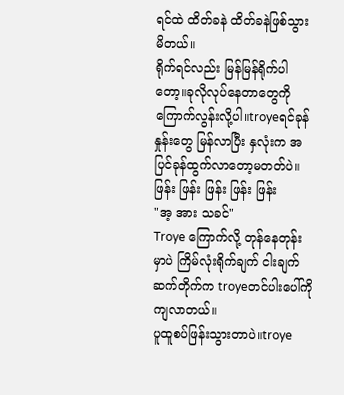ရင်ထဲ ထိတ်ခနဲ ထိတ်ခနဲဖြစ်သွားမိတယ်။
ရိုက်ရင်လည်း မြန်မြန်ရိုက်ပါတော့။ခုလိုလုပ်နေတာတွေကို ကြောက်လွန်းလို့ပါ။troyeရင်ခုန်နှုန်းတွေ မြန်လာပြီး နှလုံးက အပြင်ခုန်ထွက်လာတော့မတတ်ပဲ။
ဖြန်း ဖြန်း ဖြန်း ဖြန်း ဖြန်း
"အ့ အား သခင်"
Troye ကြောက်လို့ တုန်နေတုန်းမှာပဲ ကြိမ်လုံးရိုက်ချက် ငါးချက်ဆက်တိုက်က troyeတင်ပါးပေါ်ကို ကျလာတယ်။
ပူထူစပ်ဖြန်းသွားတာပဲ။troye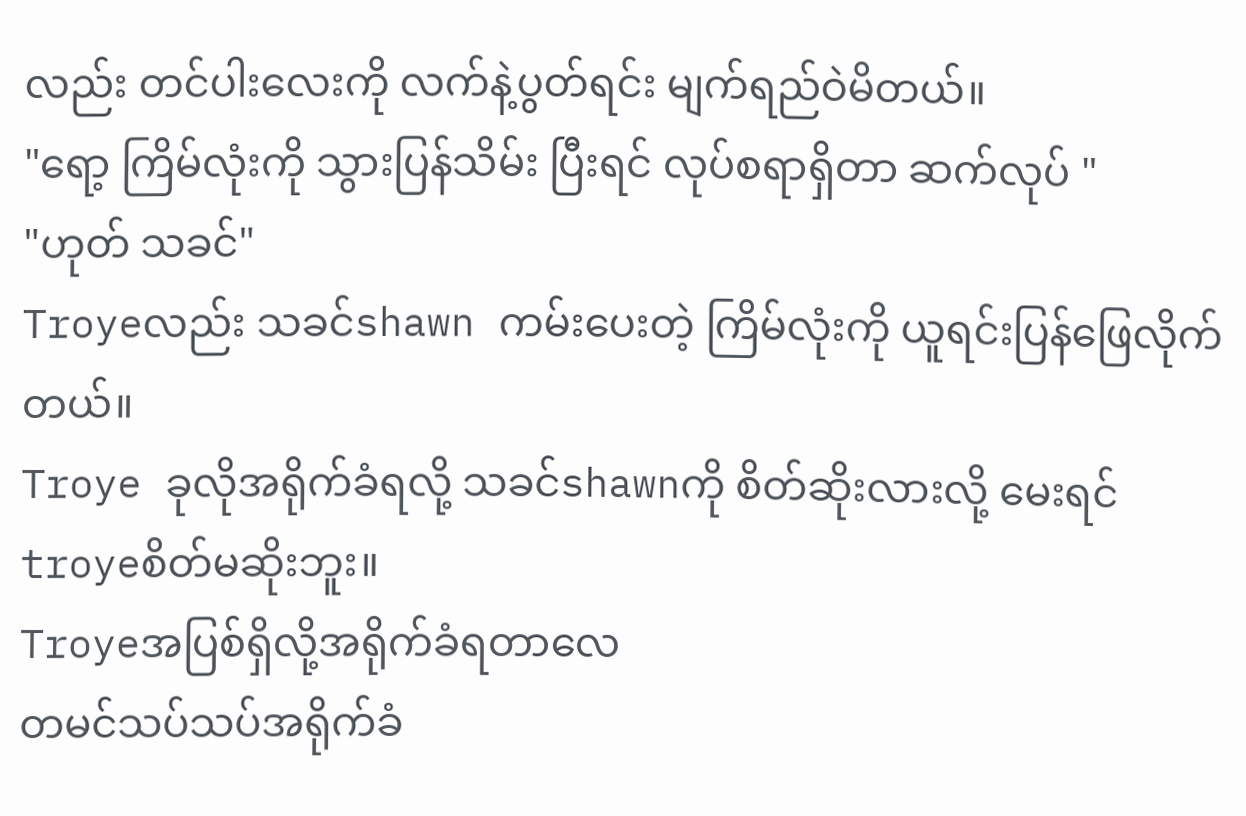လည်း တင်ပါးလေးကို လက်နဲ့ပွတ်ရင်း မျက်ရည်ဝဲမိတယ်။
"ရော့ ကြိမ်လုံးကို သွားပြန်သိမ်း ပြီးရင် လုပ်စရာရှိတာ ဆက်လုပ် "
"ဟုတ် သခင်"
Troyeလည်း သခင်shawn ကမ်းပေးတဲ့ ကြိမ်လုံးကို ယူရင်းပြန်ဖြေလိုက်တယ်။
Troye ခုလိုအရိုက်ခံရလို့ သခင်shawnကို စိတ်ဆိုးလားလို့ မေးရင် troyeစိတ်မဆိုးဘူး။
Troyeအပြစ်ရှိလို့အရိုက်ခံရတာလေ
တမင်သပ်သပ်အရိုက်ခံ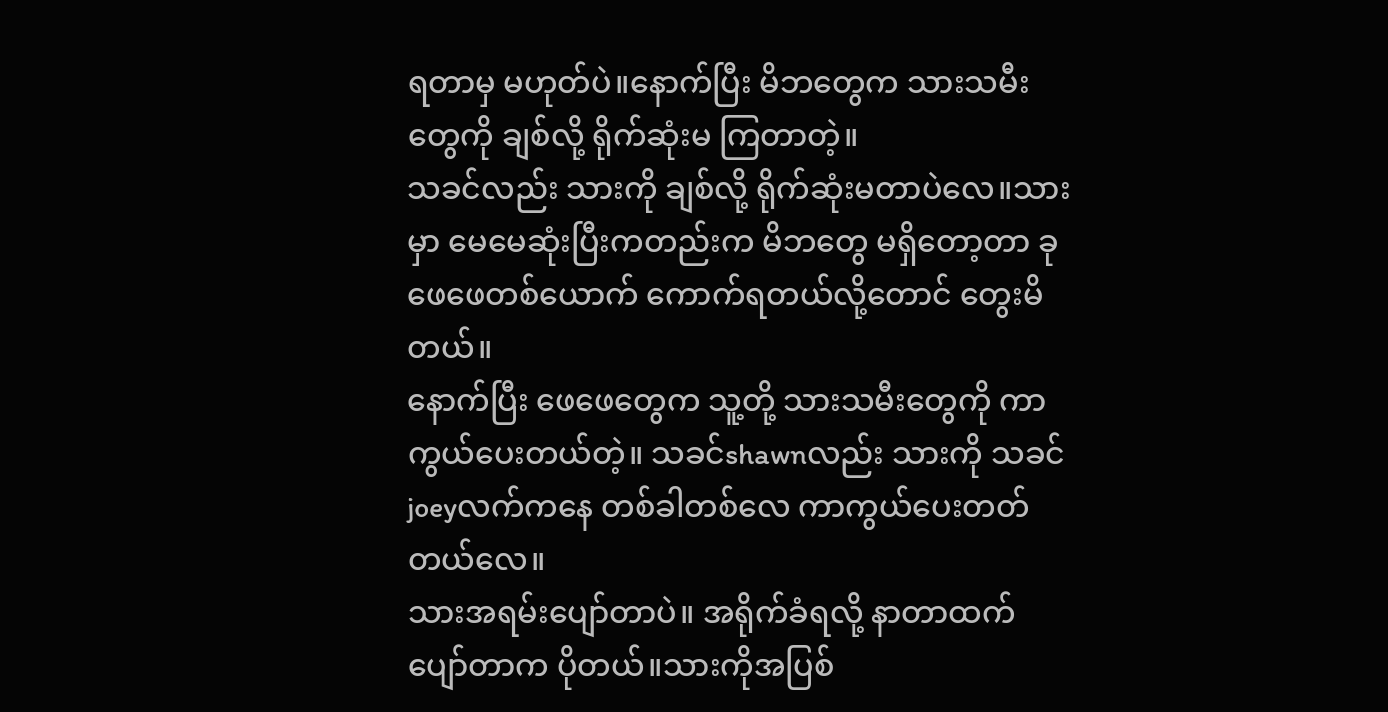ရတာမှ မဟုတ်ပဲ။နောက်ပြီး မိဘတွေက သားသမီးတွေကို ချစ်လို့ ရိုက်ဆုံးမ ကြတာတဲ့။
သခင်လည်း သားကို ချစ်လို့ ရိုက်ဆုံးမတာပဲလေ။သားမှာ မေမေဆုံးပြီးကတည်းက မိဘတွေ မရှိတော့တာ ခု ဖေဖေတစ်ယောက် ကောက်ရတယ်လို့တောင် တွေးမိတယ်။
နောက်ပြီး ဖေဖေတွေက သူ့တို့ သားသမီးတွေကို ကာကွယ်ပေးတယ်တဲ့။ သခင်shawnလည်း သားကို သခင်joeyလက်ကနေ တစ်ခါတစ်လေ ကာကွယ်ပေးတတ်တယ်လေ။
သားအရမ်းပျော်တာပဲ။ အရိုက်ခံရလို့ နာတာထက် ပျော်တာက ပိုတယ်။သားကိုအပြစ်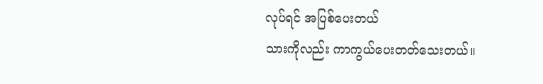လုပ်ရင် အပြစ်ပေးတယ်
သားကိုလည်း ကာကွယ်ပေးတတ်သေးတယ်။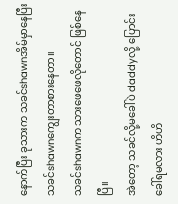နောက်ပြီး ခုသားက သခင်shawnအိမ်မှာနေပြီး သခင်shawnကျွေးတာစားနေတာ။
သခင်shawnက သားဖေဖေလိုတောင် ဖြစ်နေပြီ။
အဲတော့ သခင်လို့မခေါ်ပဲ daddyလို့ ပြောင်းခေါ်ရမလား ဟိဟိ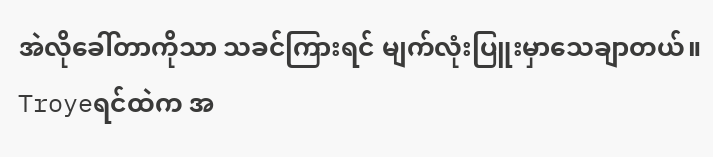အဲလိုခေါ်တာကိုသာ သခင်ကြားရင် မျက်လုံးပြူးမှာသေချာတယ်။
Troyeရင်ထဲက အ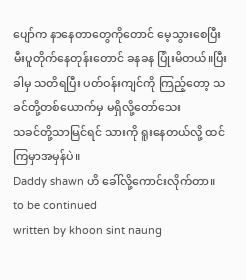ပျော်က နာနေတာတွေကိုတောင် မေ့သွားစေပြီး မီးပူတိုက်နေတုန်းတောင် ခနခန ပြုံးမိတယ်။ပြီးခါမှ သတိရပြီး ပတ်ဝန်းကျင်ကို ကြည့်တော့ သခင်တို့တစ်ယောက်မှ မရှိလို့တော်သေး
သခင်တို့သာမြင်ရင် သားကို ရူးနေတယ်လို့ ထင်ကြမှာအမှန်ပဲ။
Daddy shawn ဟိ ခေါ်လို့ကောင်းလိုက်တာ။
to be continued
written by khoon sint naung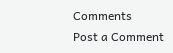Comments
Post a Comment